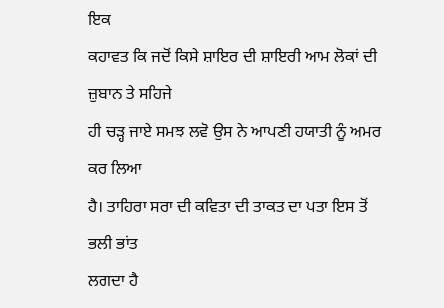ਇਕ
ਕਹਾਵਤ ਕਿ ਜਦੋਂ ਕਿਸੇ ਸ਼ਾਇਰ ਦੀ ਸ਼ਾਇਰੀ ਆਮ ਲੋਕਾਂ ਦੀ ਜ਼ੁਬਾਨ ਤੇ ਸਹਿਜੇ
ਹੀ ਚੜ੍ਹ ਜਾਏ ਸਮਝ ਲਵੋ ਉਸ ਨੇ ਆਪਣੀ ਹਯਾਤੀ ਨੂੰ ਅਮਰ ਕਰ ਲਿਆ
ਹੈ। ਤਾਹਿਰਾ ਸਰਾ ਦੀ ਕਵਿਤਾ ਦੀ ਤਾਕਤ ਦਾ ਪਤਾ ਇਸ ਤੋਂ ਭਲੀ ਭਾਂਤ
ਲਗਦਾ ਹੈ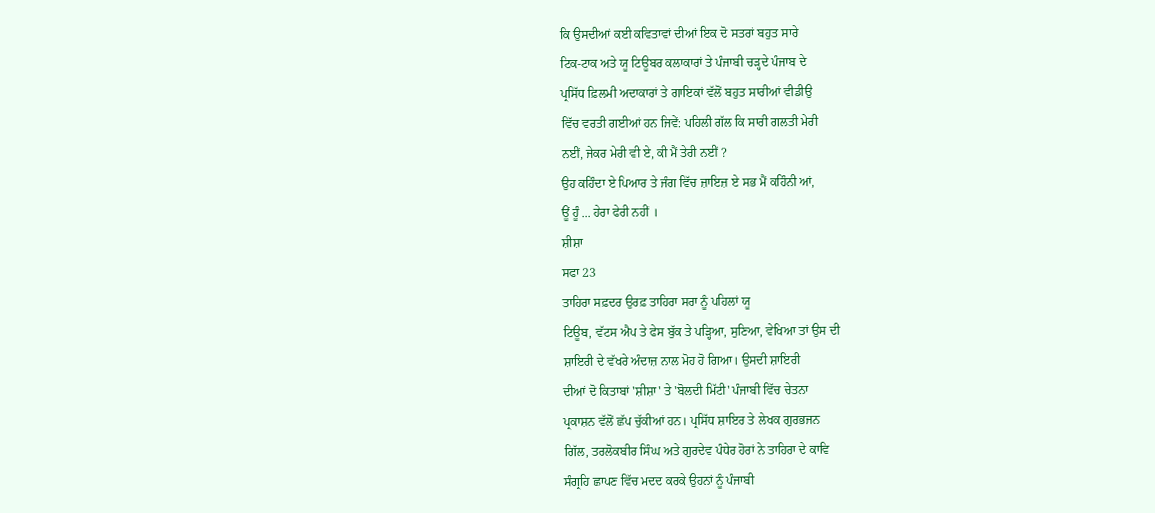ਕਿ ਉਸਦੀਆਂ ਕਈ ਕਵਿਤਾਵਾਂ ਦੀਆਂ ਇਕ ਦੋ ਸਤਰਾਂ ਬਹੁਤ ਸਾਰੇ
ਟਿਕ-ਟਾਕ ਅਤੇ ਯੂ ਟਿਊਬਰ ਕਲਾਕਾਰਾਂ ਤੇ ਪੰਜਾਬੀ ਚੜ੍ਹਦੇ ਪੰਜਾਬ ਦੇ
ਪ੍ਰਸਿੱਧ ਫ਼ਿਲਮੀ ਅਦਾਕਾਰਾਂ ਤੇ ਗਾਇਕਾਂ ਵੱਲੋਂ ਬਹੁਤ ਸਾਰੀਆਂ ਵੀਡੀਉ
ਵਿੱਚ ਵਰਤੀ ਗਈਆਂ ਹਨ ਜਿਵੇਂ: ਪਹਿਲੀ ਗੱਲ ਕਿ ਸਾਰੀ ਗਲਤੀ ਮੇਰੀ
ਨਈਂ, ਜੇਕਰ ਮੇਰੀ ਵੀ ਏ, ਕੀ ਮੈਂ ਤੇਰੀ ਨਈਂ ?
ਉਹ ਕਹਿੰਦਾ ਏ ਪਿਆਰ ਤੇ ਜੰਗ ਵਿੱਚ ਜ਼ਾਇਜ਼ ਏ ਸਭ ਮੈਂ ਕਹਿੰਨੀ ਆਂ,
ਊਂ ਹੂੰ ... ਹੇਰਾ ਫੇਰੀ ਨਹੀਂ ।
ਸ਼ੀਸ਼ਾ
ਸਫਾ 23
ਤਾਹਿਰਾ ਸਫ਼ਦਰ ਉਰਫ਼ ਤਾਹਿਰਾ ਸਰਾ ਨੂੰ ਪਹਿਲਾਂ ਯੂ
ਟਿਊਬ, ਵੱਟਸ ਐਪ ਤੇ ਫੇਸ ਬੁੱਕ ਤੇ ਪੜ੍ਹਿਆ, ਸੁਣਿਆ, ਵੇਖਿਆ ਤਾਂ ਉਸ ਦੀ
ਸ਼ਾਇਰੀ ਦੇ ਵੱਖਰੇ ਅੰਦਾਜ਼ ਨਾਲ ਮੋਹ ਹੋ ਗਿਆ। ਉਸਦੀ ਸ਼ਾਇਰੀ
ਦੀਆਂ ਦੋ ਕਿਤਾਬਾਂ 'ਸ਼ੀਸ਼ਾ' ਤੇ 'ਬੋਲਦੀ ਮਿੱਟੀ' ਪੰਜਾਬੀ ਵਿੱਚ ਚੇਤਨਾ
ਪ੍ਰਕਾਸ਼ਨ ਵੱਲੋਂ ਛੱਪ ਚੁੱਕੀਆਂ ਹਨ। ਪ੍ਰਸਿੱਧ ਸ਼ਾਇਰ ਤੇ ਲੇਖਕ ਗੁਰਭਜਨ
ਗਿੱਲ, ਤਰਲੋਕਬੀਰ ਸਿੰਘ ਅਤੇ ਗੁਰਦੇਵ ਪੰਧੇਰ ਹੋਰਾਂ ਨੇ ਤਾਹਿਰਾ ਦੇ ਕਾਵਿ
ਸੰਗ੍ਰਹਿ ਛਾਪਣ ਵਿੱਚ ਮਦਦ ਕਰਕੇ ਉਹਨਾਂ ਨੂੰ ਪੰਜਾਬੀ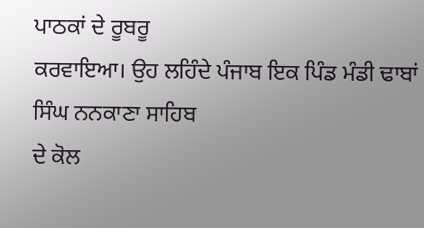ਪਾਠਕਾਂ ਦੇ ਰੂਬਰੂ
ਕਰਵਾਇਆ। ਉਹ ਲਹਿੰਦੇ ਪੰਜਾਬ ਇਕ ਪਿੰਡ ਮੰਡੀ ਢਾਬਾਂ ਸਿੰਘ ਨਨਕਾਣਾ ਸਾਹਿਬ
ਦੇ ਕੋਲ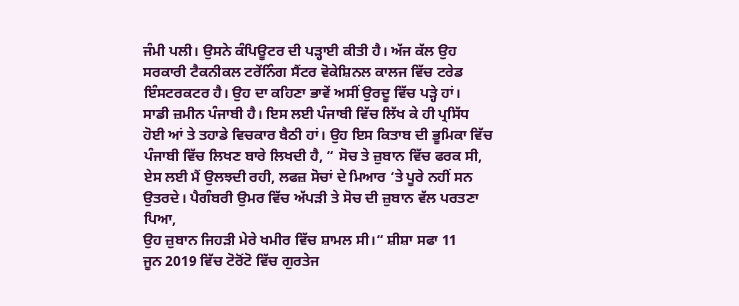ਜੰਮੀ ਪਲੀ। ਉਸਨੇ ਕੰਪਿਊਟਰ ਦੀ ਪੜ੍ਹਾਈ ਕੀਤੀ ਹੈ। ਅੱਜ ਕੱਲ ਉਹ
ਸਰਕਾਰੀ ਟੈਕਨੀਕਲ ਟਰੇਂਨਿੰਗ ਸੈਂਟਰ ਵੋਕੇਸ਼ਿਨਲ ਕਾਲਜ ਵਿੱਚ ਟਰੇਡ
ਇੰਸਟਰਕਟਰ ਹੈ। ਉਹ ਦਾ ਕਹਿਣਾ ਭਾਵੇਂ ਅਸੀਂ ਉਰਦੂ ਵਿੱਚ ਪੜ੍ਹੇ ਹਾਂ।
ਸਾਡੀ ਜ਼ਮੀਨ ਪੰਜਾਬੀ ਹੈ। ਇਸ ਲਈ ਪੰਜਾਬੀ ਵਿੱਚ ਲਿੱਖ ਕੇ ਹੀ ਪ੍ਰਸਿੱਧ
ਹੋਈ ਆਂ ਤੇ ਤਹਾਡੇ ਵਿਚਕਾਰ ਬੈਠੀ ਹਾਂ। ਉਹ ਇਸ ਕਿਤਾਬ ਦੀ ਭੂਮਿਕਾ ਵਿੱਚ
ਪੰਜਾਬੀ ਵਿੱਚ ਲਿਖਣ ਬਾਰੇ ਲਿਖਦੀ ਹੈ, “ ਸੋਚ ਤੇ ਜ਼ੁਬਾਨ ਵਿੱਚ ਫਰਕ ਸੀ,
ਏਸ ਲਈ ਮੈਂ ਉਲਝਦੀ ਰਹੀ, ਲਫਜ਼ ਸੋਚਾਂ ਦੇ ਮਿਆਰ ‘ਤੇ ਪੂਰੇ ਨਹੀਂ ਸਨ
ਉਤਰਦੇ। ਪੈਗੰਬਰੀ ਉਮਰ ਵਿੱਚ ਅੱਪੜੀ ਤੇ ਸੋਚ ਦੀ ਜ਼ੁਬਾਨ ਵੱਲ ਪਰਤਣਾ ਪਿਆ,
ਉਹ ਜ਼ੁਬਾਨ ਜਿਹੜੀ ਮੇਰੇ ਖਮੀਰ ਵਿੱਚ ਸ਼ਾਮਲ ਸੀ।“ ਸ਼ੀਸ਼ਾ ਸਫਾ 11
ਜੂਨ 2019 ਵਿੱਚ ਟੋਰੋਂਟੋ ਵਿੱਚ ਗੁਰਤੇਜ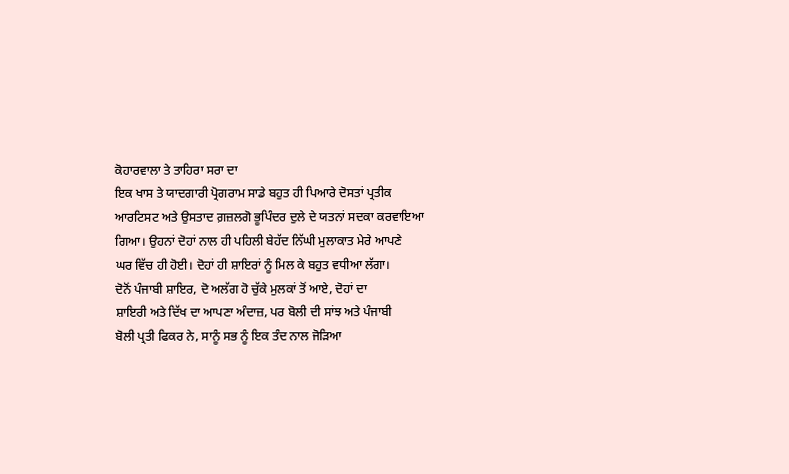ਕੋਹਾਰਵਾਲਾ ਤੇ ਤਾਹਿਰਾ ਸਰਾ ਦਾ
ਇਕ ਖਾਸ ਤੇ ਯਾਦਗਾਰੀ ਪ੍ਰੋਗਰਾਮ ਸਾਡੇ ਬਹੁਤ ਹੀ ਪਿਆਰੇ ਦੋਸਤਾਂ ਪ੍ਰਤੀਕ
ਆਰਟਿਸਟ ਅਤੇ ਉਸਤਾਦ ਗ਼ਜ਼ਲਗੋ ਭੂਪਿੰਦਰ ਦੁਲੇ ਦੇ ਯਤਨਾਂ ਸਦਕਾ ਕਰਵਾਇਆ
ਗਿਆ। ਉਹਨਾਂ ਦੋਹਾਂ ਨਾਲ ਹੀ ਪਹਿਲੀ ਬੇਹੱਦ ਨਿੱਘੀ ਮੁਲਾਕਾਤ ਮੇਰੇ ਆਪਣੇ
ਘਰ ਵਿੱਚ ਹੀ ਹੋਈ। ਦੋਹਾਂ ਹੀ ਸ਼ਾਇਰਾਂ ਨੂੰ ਮਿਲ ਕੇ ਬਹੁਤ ਵਧੀਆ ਲੱਗਾ।
ਦੋਨੋਂ ਪੰਜਾਬੀ ਸ਼ਾਇਰ, ਦੋ ਅਲੱਗ ਹੋ ਚੁੱਕੇ ਮੁਲਕਾਂ ਤੋਂ ਆਏ, ਦੋਹਾਂ ਦਾ
ਸ਼ਾਇਰੀ ਅਤੇ ਦਿੱਖ ਦਾ ਆਪਣਾ ਅੰਦਾਜ਼, ਪਰ ਬੋਲੀ ਦੀ ਸਾਂਝ ਅਤੇ ਪੰਜਾਬੀ
ਬੋਲੀ ਪ੍ਰਤੀ ਫਿਕਰ ਨੇ, ਸਾਨੂੰ ਸਭ ਨੂੰ ਇਕ ਤੰਦ ਨਾਲ ਜੋੜਿਆ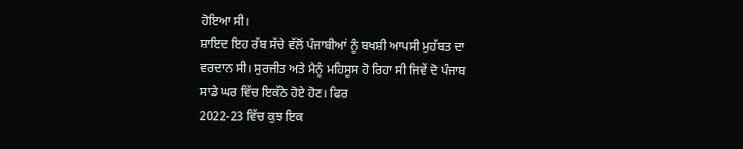ਹੋਇਆ ਸੀ।
ਸ਼ਾਇਦ ਇਹ ਰੱਬ ਸੱਚੇ ਵੱਲੋਂ ਪੰਜਾਬੀਆਂ ਨੂੰ ਬਖਸ਼ੀ ਆਪਸੀ ਮੁਹੱਬਤ ਦਾ
ਵਰਦਾਨ ਸੀ। ਸੁਰਜੀਤ ਅਤੇ ਮੈਨੂੰ ਮਹਿਸੂਸ ਹੋ ਰਿਹਾ ਸੀ ਜਿਵੇਂ ਦੋ ਪੰਜਾਬ
ਸਾਡੇ ਘਰ ਵਿੱਚ ਇਕੱਠੇ ਹੋਏ ਹੋਣ। ਫਿਰ
2022-23 ਵਿੱਚ ਕੁਝ ਇਕ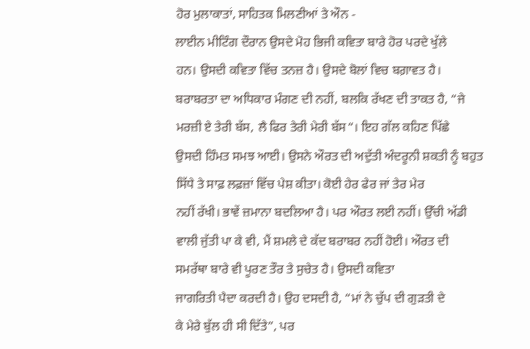ਹੋਰ ਮੁਲਾਕਾਤਾਂ, ਸਾਹਿਤਕ ਮਿਲਣੀਆਂ ਤੇ ਔਨ -
ਲਾਈਨ ਮੀਟਿੰਗ ਦੌਰਾਨ ਉਸਦੇ ਮੋਹ ਭਿਜੀ ਕਵਿਤਾ ਬਾਰੇ ਹੋਰ ਪਰਦੇ ਖੁੱਲੇ
ਹਨ। ਉਸਦੀ ਕਵਿਤਾ ਵਿੱਚ ਤਨਜ਼ ਹੈ। ਉਸਦੇ ਬੋਲਾਂ ਵਿਚ ਬਗ਼ਾਵਤ ਹੈ।
ਬਰਾਬਰਤਾ ਦਾ ਅਧਿਕਾਰ ਮੰਗਣ ਦੀ ਨਹੀਂ, ਬਲਕਿ ਰੱਖਣ ਦੀ ਤਾਕਤ ਹੈ, “ਜੇ
ਮਰਜ਼ੀ ਏ ਤੇਰੀ ਬੱਸ, ਲੈ ਫਿਰ ਤੇਰੀ ਮੇਰੀ ਬੱਸ“। ਇਹ ਗੱਲ ਕਹਿਣ ਪਿੱਛੇ
ਉਸਦੀ ਹਿੰਮਤ ਸਮਝ ਆਈ। ਉਸਨੇ ਔਰਤ ਦੀ ਅਦੁੱਤੀ ਅੰਦਰੂਨੀ ਸ਼ਕਤੀ ਨੂੰ ਬਹੁਤ
ਸਿੱਧੇ ਤੇ ਸਾਫ਼ ਲਫ਼ਜ਼ਾਂ ਵਿੱਚ ਪੇਸ਼ ਕੀਤਾ। ਕੋਈ ਹੇਰ ਫੇਰ ਜਾਂ ਤੇਰ ਮੇਰ
ਨਹੀਂ ਰੱਖੀ। ਭਾਵੇਂ ਜ਼ਮਾਨਾ ਬਦਲਿਆ ਹੈ। ਪਰ ਔਰਤ ਲਈ ਨਹੀਂ। ਉੱਚੀ ਅੱਡੀ
ਵਾਲੀ ਜੁੱਤੀ ਪਾ ਕੇ ਵੀ, ਮੈਂ ਸ਼ਮਲੇ ਦੇ ਕੱਦ ਬਰਾਬਰ ਨਹੀਂ ਹੋਈ। ਔਰਤ ਦੀ
ਸਮਰੱਥਾ ਬਾਰੇ ਵੀ ਪੂਰਣ ਤੌਰ ਤੇ ਸੁਚੇਤ ਹੈ। ਉਸਦੀ ਕਵਿਤਾ
ਜਾਗਰਿਤੀ ਪੈਦਾ ਕਰਦੀ ਹੈ। ਉਹ ਦਸਦੀ ਹੈ, “ਮਾਂ ਨੇ ਚੁੱਪ ਦੀ ਗੁੜਤੀ ਦੇ
ਕੇ ਮੇਰੇ ਬੁੱਲ ਹੀ ਸੀ ਦਿੱਤੇ”, ਪਰ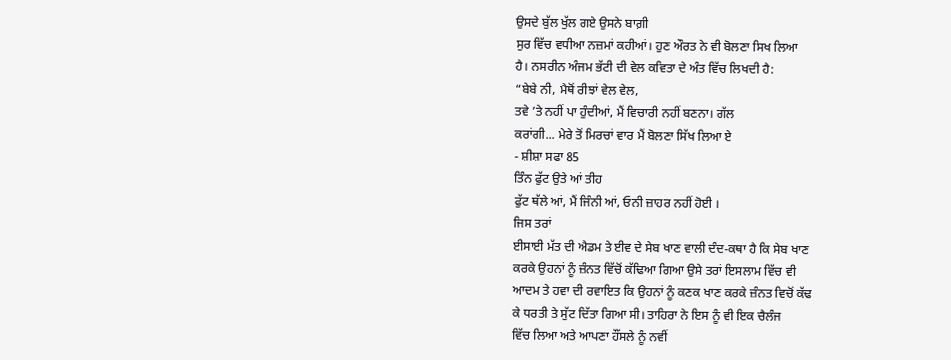ਉਸਦੇ ਬੁੱਲ ਖੁੱਲ ਗਏ ਉਸਨੇ ਬਾਗ਼ੀ
ਸੁਰ ਵਿੱਚ ਵਧੀਆ ਨਜ਼ਮਾਂ ਕਹੀਆਂ। ਹੁਣ ਔਰਤ ਨੇ ਵੀ ਬੋਲਣਾ ਸਿਖ ਲਿਆ
ਹੈ। ਨਸਰੀਨ ਅੰਜਮ ਭੱਟੀ ਦੀ ਵੇਲ ਕਵਿਤਾ ਦੇ ਅੰਤ ਵਿੱਚ ਲਿਖਦੀ ਹੈ:
“ਬੇਬੇ ਨੀ, ਮੈਥੋਂ ਰੀਝਾਂ ਵੇਲ ਵੇਲ,
ਤਵੇ ’ਤੇ ਨਹੀਂ ਪਾ ਹੁੰਦੀਆਂ, ਮੈਂ ਵਿਚਾਰੀ ਨਹੀਂ ਬਣਨਾ। ਗੱਲ
ਕਰਾਂਗੀ... ਮੇਰੇ ਤੋਂ ਮਿਰਚਾਂ ਵਾਰ ਮੈਂ ਬੋਲਣਾ ਸਿੱਖ ਲਿਆ ਏ
- ਸ਼ੀਸ਼ਾ ਸਫਾ 85
ਤਿੰਨ ਫੁੱਟ ਉਤੇ ਆਂ ਤੀਹ
ਫੁੱਟ ਥੱਲੇ ਆਂ, ਮੈਂ ਜਿੰਨੀ ਆਂ, ਓਨੀ ਜ਼ਾਹਰ ਨਹੀਂ ਹੋਈ ।
ਜਿਸ ਤਰਾਂ
ਈਸਾਈ ਮੱਤ ਦੀ ਐਡਮ ਤੇ ਈਵ ਦੇ ਸੇਬ ਖਾਣ ਵਾਲੀ ਦੰਦ-ਕਥਾ ਹੈ ਕਿ ਸੇਬ ਖਾਣ
ਕਰਕੇ ਉਹਨਾਂ ਨੂੰ ਜ਼ੰਨਤ ਵਿੱਚੋਂ ਕੱਢਿਆ ਗਿਆ ਉਸੇ ਤਰਾਂ ਇਸਲਾਮ ਵਿੱਚ ਵੀ
ਆਦਮ ਤੇ ਹਵਾ ਦੀ ਰਵਾਇਤ ਕਿ ਉਹਨਾਂ ਨੂੰ ਕਣਕ ਖਾਣ ਕਰਕੇ ਜ਼ੰਨਤ ਵਿਚੋਂ ਕੱਢ
ਕੇ ਧਰਤੀ ਤੇ ਸੁੱਟ ਦਿੱਤਾ ਗਿਆ ਸੀ। ਤਾਹਿਰਾ ਨੇ ਇਸ ਨੂੰ ਵੀ ਇਕ ਚੈਲੰਜ
ਵਿੱਚ ਲਿਆ ਅਤੇ ਆਪਣਾ ਹੌਂਸਲੇ ਨੂੰ ਨਵੀਂ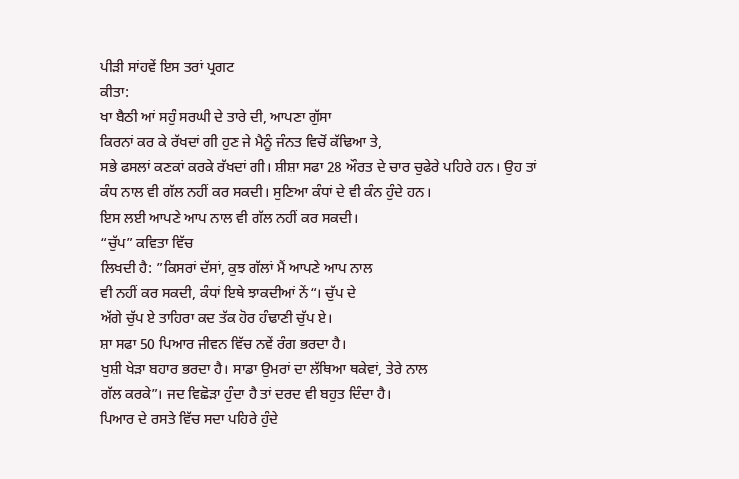ਪੀੜੀ ਸਾਂਹਵੇਂ ਇਸ ਤਰਾਂ ਪ੍ਰਗਟ
ਕੀਤਾ:
ਖਾ ਬੈਠੀ ਆਂ ਸਹੁੰ ਸਰਘੀ ਦੇ ਤਾਰੇ ਦੀ, ਆਪਣਾ ਗੁੱਸਾ
ਕਿਰਨਾਂ ਕਰ ਕੇ ਰੱਖਦਾਂ ਗੀ ਹੁਣ ਜੇ ਮੈਨੂੰ ਜੰਨਤ ਵਿਚੋਂ ਕੱਢਿਆ ਤੇ,
ਸਭੇ ਫਸਲਾਂ ਕਣਕਾਂ ਕਰਕੇ ਰੱਖਦਾਂ ਗੀ। ਸ਼ੀਸ਼ਾ ਸਫਾ 28 ਔਰਤ ਦੇ ਚਾਰ ਚੁਫੇਰੇ ਪਹਿਰੇ ਹਨ। ਉਹ ਤਾਂ
ਕੰਧ ਨਾਲ ਵੀ ਗੱਲ ਨਹੀਂ ਕਰ ਸਕਦੀ। ਸੁਣਿਆ ਕੰਧਾਂ ਦੇ ਵੀ ਕੰਨ ਹੁੰਦੇ ਹਨ।
ਇਸ ਲਈ ਆਪਣੇ ਆਪ ਨਾਲ ਵੀ ਗੱਲ ਨਹੀਂ ਕਰ ਸਕਦੀ।
“ਚੁੱਪ” ਕਵਿਤਾ ਵਿੱਚ
ਲਿਖਦੀ ਹੈ: ”ਕਿਸਰਾਂ ਦੱਸਾਂ, ਕੁਝ ਗੱਲਾਂ ਮੈਂ ਆਪਣੇ ਆਪ ਨਾਲ
ਵੀ ਨਹੀਂ ਕਰ ਸਕਦੀ, ਕੰਧਾਂ ਇਥੇ ਝਾਕਦੀਆਂ ਨੇਂ“। ਚੁੱਪ ਦੇ
ਅੱਗੇ ਚੁੱਪ ਏ ਤਾਹਿਰਾ ਕਦ ਤੱਕ ਹੋਰ ਹੰਢਾਣੀ ਚੁੱਪ ਏ।
ਸ਼ਾ ਸਫਾ 50 ਪਿਆਰ ਜੀਵਨ ਵਿੱਚ ਨਵੇਂ ਰੰਗ ਭਰਦਾ ਹੈ।
ਖੁਸ਼ੀ ਖੇੜਾ ਬਹਾਰ ਭਰਦਾ ਹੈ। ਸਾਡਾ ਉਮਰਾਂ ਦਾ ਲੱਥਿਆ ਥਕੇਵਾਂ, ਤੇਰੇ ਨਾਲ
ਗੱਲ ਕਰਕੇ”। ਜਦ ਵਿਛੋੜਾ ਹੁੰਦਾ ਹੈ ਤਾਂ ਦਰਦ ਵੀ ਬਹੁਤ ਦਿੰਦਾ ਹੈ।
ਪਿਆਰ ਦੇ ਰਸਤੇ ਵਿੱਚ ਸਦਾ ਪਹਿਰੇ ਹੁੰਦੇ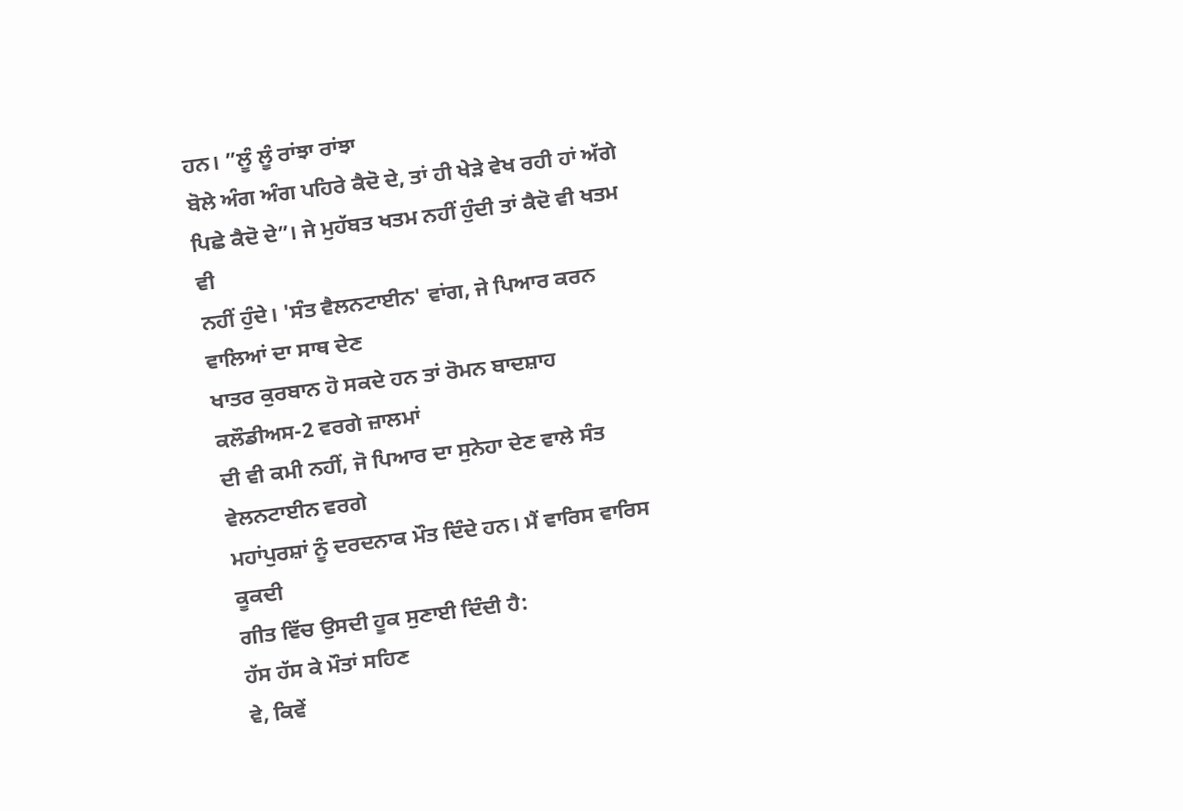ਹਨ। ”ਲੂੰ ਲੂੰ ਰਾਂਝਾ ਰਾਂਝਾ
ਬੋਲੇ ਅੰਗ ਅੰਗ ਪਹਿਰੇ ਕੈਦੋ ਦੇ, ਤਾਂ ਹੀ ਖੇੜੇ ਵੇਖ ਰਹੀ ਹਾਂ ਅੱਗੇ
ਪਿਛੇ ਕੈਦੋ ਦੇ”। ਜੇ ਮੁਹੱਬਤ ਖਤਮ ਨਹੀਂ ਹੁੰਦੀ ਤਾਂ ਕੈਦੋ ਵੀ ਖਤਮ ਵੀ
ਨਹੀਂ ਹੁੰਦੇ। 'ਸੰਤ ਵੈਲਨਟਾਈਨ' ਵਾਂਗ, ਜੇ ਪਿਆਰ ਕਰਨ ਵਾਲਿਆਂ ਦਾ ਸਾਥ ਦੇਣ
ਖਾਤਰ ਕੁਰਬਾਨ ਹੋ ਸਕਦੇ ਹਨ ਤਾਂ ਰੋਮਨ ਬਾਦਸ਼ਾਹ ਕਲੌਡੀਅਸ-2 ਵਰਗੇ ਜ਼ਾਲਮਾਂ
ਦੀ ਵੀ ਕਮੀ ਨਹੀਂ, ਜੋ ਪਿਆਰ ਦਾ ਸੁਨੇਹਾ ਦੇਣ ਵਾਲੇ ਸੰਤ ਵੇਲਨਟਾਈਨ ਵਰਗੇ
ਮਹਾਂਪੁਰਸ਼ਾਂ ਨੂੰ ਦਰਦਨਾਕ ਮੌਤ ਦਿੰਦੇ ਹਨ। ਮੈਂ ਵਾਰਿਸ ਵਾਰਿਸ ਕੂਕਦੀ
ਗੀਤ ਵਿੱਚ ਉਸਦੀ ਹੂਕ ਸੁਣਾਈ ਦਿੰਦੀ ਹੈ:
ਹੱਸ ਹੱਸ ਕੇ ਮੌਤਾਂ ਸਹਿਣ
ਵੇ, ਕਿਵੇਂ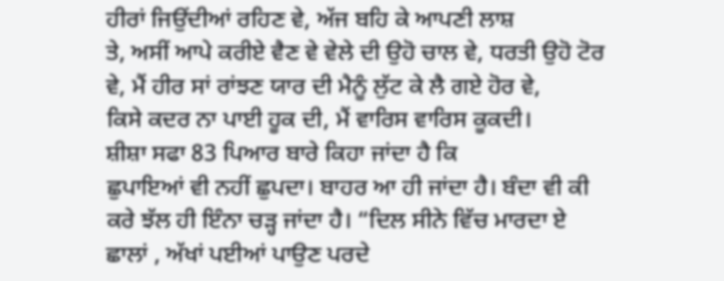ਹੀਰਾਂ ਜਿਉਂਦੀਆਂ ਰਹਿਣ ਵੇ, ਅੱਜ ਬਹਿ ਕੇ ਆਪਣੀ ਲਾਸ਼
ਤੇ, ਅਸੀਂ ਆਪੇ ਕਰੀਏ ਵੈਣ ਵੇ ਵੇਲੇ ਦੀ ਉਹੋ ਚਾਲ ਵੇ, ਧਰਤੀ ਉਹੋ ਟੋਰ
ਵੇ, ਮੈਂ ਹੀਰ ਸਾਂ ਰਾਂਝਣ ਯਾਰ ਦੀ ਮੈਨੂੰ ਲੁੱਟ ਕੇ ਲੈ ਗਏ ਹੋਰ ਵੇ,
ਕਿਸੇ ਕਦਰ ਨਾ ਪਾਈ ਹੂਕ ਦੀ, ਮੈਂ ਵਾਰਿਸ ਵਾਰਿਸ ਕੂਕਦੀ।
ਸ਼ੀਸ਼ਾ ਸਫਾ 83 ਪਿਆਰ ਬਾਰੇ ਕਿਹਾ ਜਾਂਦਾ ਹੈ ਕਿ
ਛੁਪਾਇਆਂ ਵੀ ਨਹੀਂ ਛੁਪਦਾ। ਬਾਹਰ ਆ ਹੀ ਜਾਂਦਾ ਹੈ। ਬੰਦਾ ਵੀ ਕੀ
ਕਰੇ ਝੱਲ ਹੀ ਇੰਨਾ ਚੜ੍ਹ ਜਾਂਦਾ ਹੈ। “ਦਿਲ ਸੀਨੇ ਵਿੱਚ ਮਾਰਦਾ ਏ
ਛਾਲਾਂ , ਅੱਖਾਂ ਪਈਆਂ ਪਾਉਣ ਪਰਦੇ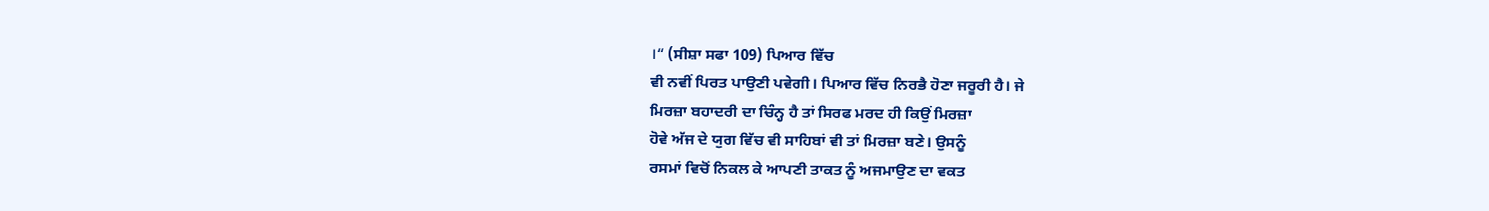।“ (ਸੀਸ਼ਾ ਸਫਾ 109) ਪਿਆਰ ਵਿੱਚ
ਵੀ ਨਵੀਂ ਪਿਰਤ ਪਾਉਣੀ ਪਵੇਗੀ। ਪਿਆਰ ਵਿੱਚ ਨਿਰਭੈ ਹੋਣਾ ਜਰੂਰੀ ਹੈ। ਜੇ
ਮਿਰਜ਼ਾ ਬਹਾਦਰੀ ਦਾ ਚਿੰਨ੍ਹ ਹੈ ਤਾਂ ਸਿਰਫ ਮਰਦ ਹੀ ਕਿਉਂ ਮਿਰਜ਼ਾ
ਹੋਵੇ ਅੱਜ ਦੇ ਯੁਗ ਵਿੱਚ ਵੀ ਸਾਹਿਬਾਂ ਵੀ ਤਾਂ ਮਿਰਜ਼ਾ ਬਣੇ। ਉਸਨੂੰ
ਰਸਮਾਂ ਵਿਚੋਂ ਨਿਕਲ ਕੇ ਆਪਣੀ ਤਾਕਤ ਨੂੰ ਅਜਮਾਉਣ ਦਾ ਵਕਤ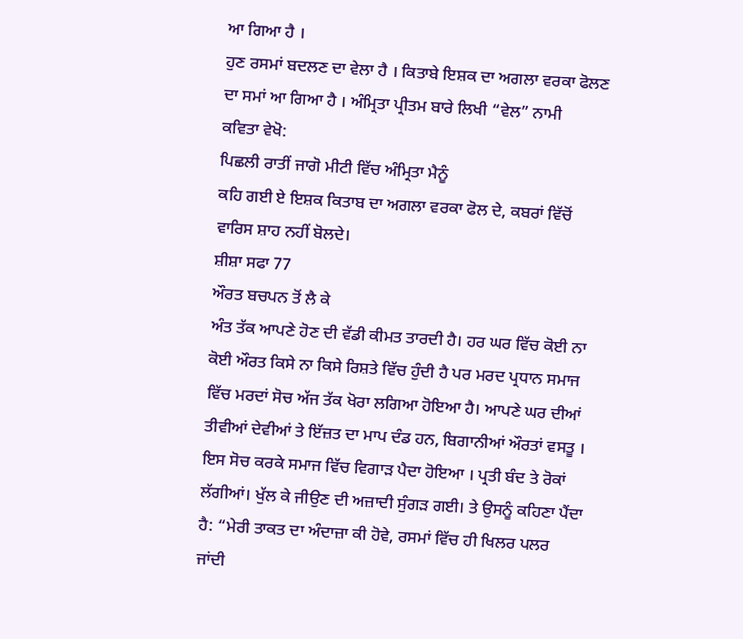ਆ ਗਿਆ ਹੈ ।
ਹੁਣ ਰਸਮਾਂ ਬਦਲਣ ਦਾ ਵੇਲਾ ਹੈ । ਕਿਤਾਬੇ ਇਸ਼ਕ ਦਾ ਅਗਲਾ ਵਰਕਾ ਫੋਲਣ
ਦਾ ਸਮਾਂ ਆ ਗਿਆ ਹੈ । ਅੰਮ੍ਰਿਤਾ ਪ੍ਰੀਤਮ ਬਾਰੇ ਲਿਖੀ “ਵੇਲ” ਨਾਮੀ
ਕਵਿਤਾ ਵੇਖੋ:
ਪਿਛਲੀ ਰਾਤੀਂ ਜਾਗੋ ਮੀਟੀ ਵਿੱਚ ਅੰਮ੍ਰਿਤਾ ਮੈਨੂੰ
ਕਹਿ ਗਈ ਏ ਇਸ਼ਕ ਕਿਤਾਬ ਦਾ ਅਗਲਾ ਵਰਕਾ ਫੋਲ ਦੇ, ਕਬਰਾਂ ਵਿੱਚੋਂ
ਵਾਰਿਸ ਸ਼ਾਹ ਨਹੀਂ ਬੋਲਦੇ।
ਸ਼ੀਸ਼ਾ ਸਫਾ 77
ਔਰਤ ਬਚਪਨ ਤੋਂ ਲੈ ਕੇ
ਅੰਤ ਤੱਕ ਆਪਣੇ ਹੋਣ ਦੀ ਵੱਡੀ ਕੀਮਤ ਤਾਰਦੀ ਹੈ। ਹਰ ਘਰ ਵਿੱਚ ਕੋਈ ਨਾ
ਕੋਈ ਔਰਤ ਕਿਸੇ ਨਾ ਕਿਸੇ ਰਿਸ਼ਤੇ ਵਿੱਚ ਹੁੰਦੀ ਹੈ ਪਰ ਮਰਦ ਪ੍ਰਧਾਨ ਸਮਾਜ
ਵਿੱਚ ਮਰਦਾਂ ਸੋਚ ਅੱਜ ਤੱਕ ਖੋਰਾ ਲਗਿਆ ਹੋਇਆ ਹੈ। ਆਪਣੇ ਘਰ ਦੀਆਂ
ਤੀਵੀਆਂ ਦੇਵੀਆਂ ਤੇ ਇੱਜ਼ਤ ਦਾ ਮਾਪ ਦੰਡ ਹਨ, ਬਿਗਾਨੀਆਂ ਔਰਤਾਂ ਵਸਤੂ ।
ਇਸ ਸੋਚ ਕਰਕੇ ਸਮਾਜ ਵਿੱਚ ਵਿਗਾੜ ਪੈਦਾ ਹੋਇਆ । ਪ੍ਰਤੀ ਬੰਦ ਤੇ ਰੋਕਾਂ
ਲੱਗੀਆਂ। ਖੁੱਲ ਕੇ ਜੀਉਣ ਦੀ ਅਜ਼ਾਦੀ ਸੁੰਗੜ ਗਈ। ਤੇ ਉਸਨੂੰ ਕਹਿਣਾ ਪੈਂਦਾ
ਹੈ: “ਮੇਰੀ ਤਾਕਤ ਦਾ ਅੰਦਾਜ਼ਾ ਕੀ ਹੋਵੇ, ਰਸਮਾਂ ਵਿੱਚ ਹੀ ਖਿਲਰ ਪਲਰ
ਜਾਂਦੀ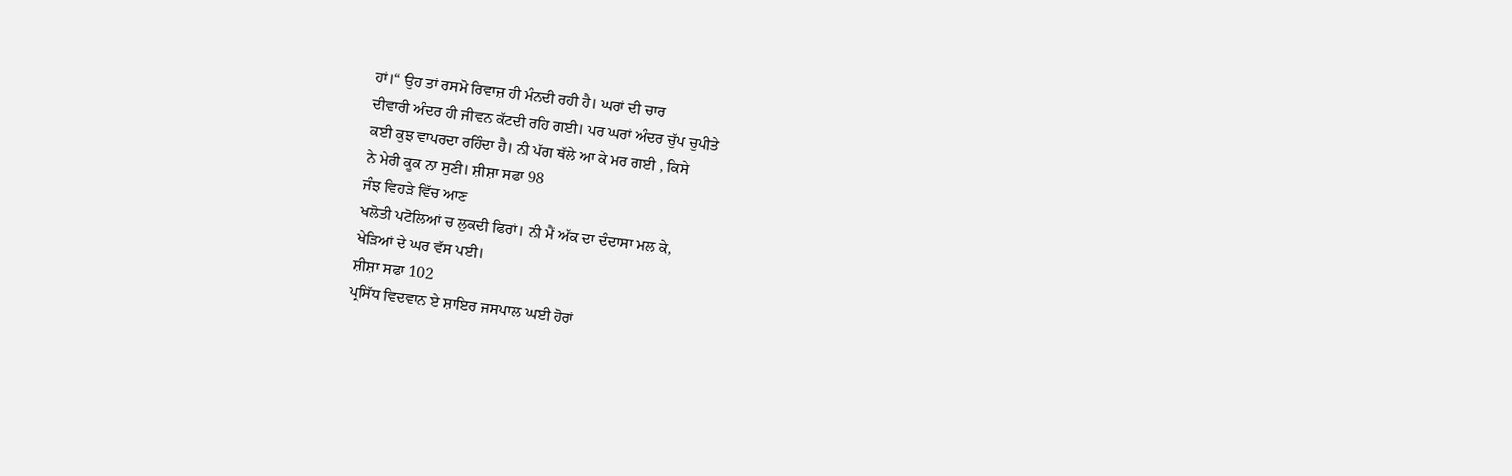ਹਾਂ।“ ਉਹ ਤਾਂ ਰਸਮੋ ਰਿਵਾਜ਼ ਹੀ ਮੰਨਦੀ ਰਹੀ ਹੈ। ਘਰਾਂ ਦੀ ਚਾਰ
ਦੀਵਾਰੀ ਅੰਦਰ ਹੀ ਜੀਵਨ ਕੱਟਦੀ ਰਹਿ ਗਈ। ਪਰ ਘਰਾਂ ਅੰਦਰ ਚੁੱਪ ਚੁਪੀਤੇ
ਕਈ ਕੁਝ ਵਾਪਰਦਾ ਰਹਿੰਦਾ ਹੈ। ਨੀ ਪੱਗ ਥੱਲੇ ਆ ਕੇ ਮਰ ਗਈ , ਕਿਸੇ
ਨੇ ਮੇਰੀ ਕੂਕ ਨਾ ਸੁਣੀ। ਸ਼ੀਸ਼ਾ ਸਫਾ 98
ਜੰਝ ਵਿਹੜੇ ਵਿੱਚ ਆਣ
ਖਲੋਤੀ ਪਟੋਲਿਆਂ ਚ ਲੁਕਦੀ ਫਿਰਾਂ। ਨੀ ਮੈਂ ਅੱਕ ਦਾ ਦੰਦਾਸਾ ਮਲ ਕੇ,
ਖੇੜਿਆਂ ਦੇ ਘਰ ਵੱਸ ਪਈ।
ਸ਼ੀਸ਼ਾ ਸਫਾ 102
ਪ੍ਰਸਿੱਧ ਵਿਦਵਾਨ ਏ ਸ਼ਾਇਰ ਜਸਪਾਲ ਘਈ ਹੋਰਾਂ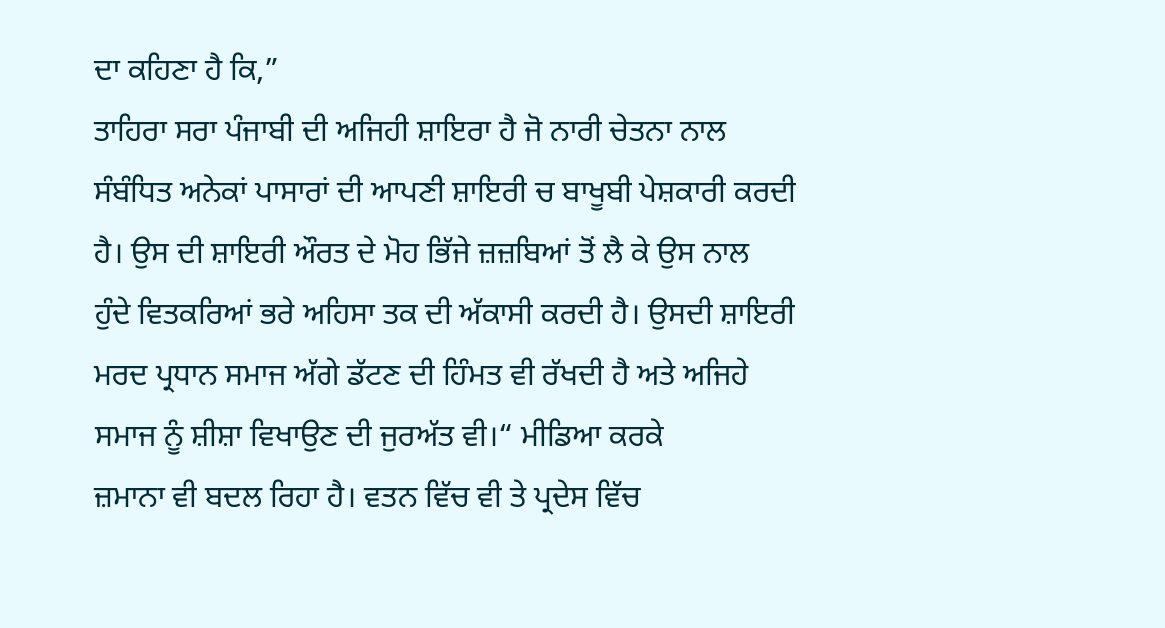ਦਾ ਕਹਿਣਾ ਹੈ ਕਿ,”
ਤਾਹਿਰਾ ਸਰਾ ਪੰਜਾਬੀ ਦੀ ਅਜਿਹੀ ਸ਼ਾਇਰਾ ਹੈ ਜੋ ਨਾਰੀ ਚੇਤਨਾ ਨਾਲ
ਸੰਬੰਧਿਤ ਅਨੇਕਾਂ ਪਾਸਾਰਾਂ ਦੀ ਆਪਣੀ ਸ਼ਾਇਰੀ ਚ ਬਾਖੂਬੀ ਪੇਸ਼ਕਾਰੀ ਕਰਦੀ
ਹੈ। ਉਸ ਦੀ ਸ਼ਾਇਰੀ ਔਰਤ ਦੇ ਮੋਹ ਭਿੱਜੇ ਜ਼ਜ਼ਬਿਆਂ ਤੋਂ ਲੈ ਕੇ ਉਸ ਨਾਲ
ਹੁੰਦੇ ਵਿਤਕਰਿਆਂ ਭਰੇ ਅਹਿਸਾ ਤਕ ਦੀ ਅੱਕਾਸੀ ਕਰਦੀ ਹੈ। ਉਸਦੀ ਸ਼ਾਇਰੀ
ਮਰਦ ਪ੍ਰਧਾਨ ਸਮਾਜ ਅੱਗੇ ਡੱਟਣ ਦੀ ਹਿੰਮਤ ਵੀ ਰੱਖਦੀ ਹੈ ਅਤੇ ਅਜਿਹੇ
ਸਮਾਜ ਨੂੰ ਸ਼ੀਸ਼ਾ ਵਿਖਾਉਣ ਦੀ ਜੁਰਅੱਤ ਵੀ।“ ਮੀਡਿਆ ਕਰਕੇ
ਜ਼ਮਾਨਾ ਵੀ ਬਦਲ ਰਿਹਾ ਹੈ। ਵਤਨ ਵਿੱਚ ਵੀ ਤੇ ਪ੍ਰਦੇਸ ਵਿੱਚ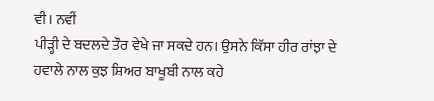ਵੀ। ਨਵੀਂ
ਪੀੜ੍ਹੀ ਦੇ ਬਦਲਦੇ ਤੌਰ ਵੇਖੇ ਜਾ ਸਕਦੇ ਹਨ। ਉਸਨੇ ਕਿੱਸਾ ਹੀਰ ਰਾਂਝਾ ਦੇ
ਹਵਾਲੇ ਨਾਲ ਕੁਝ ਸ਼ਿਅਰ ਬਾਖੂਬੀ ਨਾਲ ਕਹੇ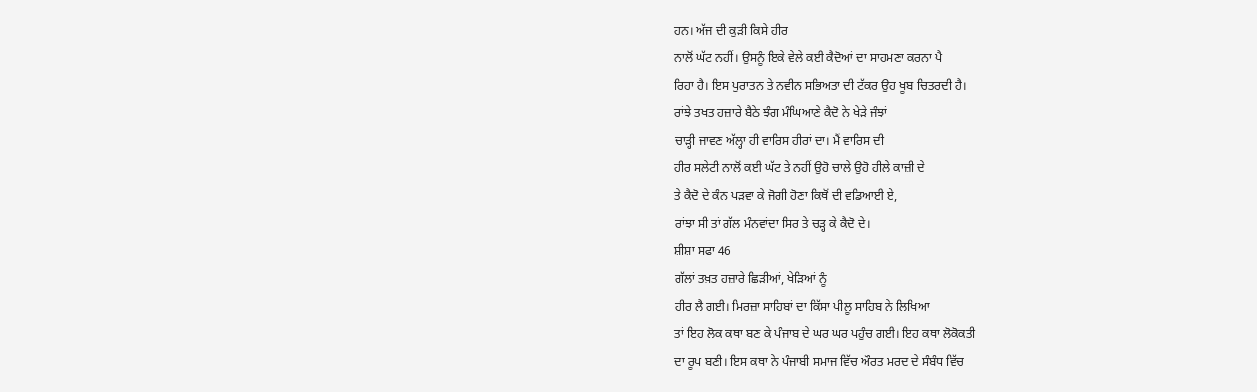ਹਨ। ਅੱਜ ਦੀ ਕੁੜੀ ਕਿਸੇ ਹੀਰ
ਨਾਲੋਂ ਘੱਟ ਨਹੀਂ। ਉਸਨੂੰ ਇਕੇ ਵੇਲੇ ਕਈ ਕੈਦੋਆਂ ਦਾ ਸਾਹਮਣਾ ਕਰਨਾ ਪੈ
ਰਿਹਾ ਹੈ। ਇਸ ਪੁਰਾਤਨ ਤੇ ਨਵੀਨ ਸਭਿਅਤਾ ਦੀ ਟੱਕਰ ਉਹ ਖੂਬ ਚਿਤਰਦੀ ਹੈ।
ਰਾਂਝੇ ਤਖਤ ਹਜ਼ਾਰੇ ਬੈਠੇ ਝੰਗ ਮੰਘਿਆਣੇ ਕੈਦੋ ਨੇ ਖੇੜੇ ਜੰਝਾਂ
ਚਾੜ੍ਹੀ ਜਾਵਣ ਅੱਲ੍ਹਾ ਹੀ ਵਾਰਿਸ ਹੀਰਾਂ ਦਾ। ਮੈਂ ਵਾਰਿਸ ਦੀ
ਹੀਰ ਸਲੇਟੀ ਨਾਲੋਂ ਕਈ ਘੱਟ ਤੇ ਨਹੀਂ ਉਹੋ ਚਾਲੇ ਉਹੋ ਹੀਲੇ ਕਾਜ਼ੀ ਦੇ
ਤੇ ਕੈਦੋ ਦੇ ਕੰਨ ਪੜਵਾ ਕੇ ਜੋਗੀ ਹੋਣਾ ਕਿਥੋਂ ਦੀ ਵਡਿਆਈ ਏ,
ਰਾਂਝਾ ਸੀ ਤਾਂ ਗੱਲ ਮੰਨਵਾਂਦਾ ਸਿਰ ਤੇ ਚੜ੍ਹ ਕੇ ਕੈਦੋ ਦੇ।
ਸ਼ੀਸ਼ਾ ਸਫਾ 46
ਗੱਲਾਂ ਤਖ਼ਤ ਹਜ਼ਾਰੇ ਛਿੜੀਆਂ, ਖੇੜਿਆਂ ਨੂੰ
ਹੀਰ ਲੈ ਗਈ। ਮਿਰਜ਼ਾ ਸਾਹਿਬਾਂ ਦਾ ਕਿੱਸਾ ਪੀਲੂ ਸਾਹਿਬ ਨੇ ਲਿਖਿਆ
ਤਾਂ ਇਹ ਲੋਕ ਕਥਾ ਬਣ ਕੇ ਪੰਜਾਬ ਦੇ ਘਰ ਘਰ ਪਹੁੰਚ ਗਈ। ਇਹ ਕਥਾ ਲੋਕੋਕਤੀ
ਦਾ ਰੂਪ ਬਣੀ। ਇਸ ਕਥਾ ਨੇ ਪੰਜਾਬੀ ਸਮਾਜ ਵਿੱਚ ਔਰਤ ਮਰਦ ਦੇ ਸੰਬੰਧ ਵਿੱਚ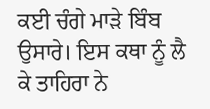ਕਈ ਚੰਗੇ ਮਾੜੇ ਬਿੰਬ ਉਸਾਰੇ। ਇਸ ਕਥਾ ਨੂੰ ਲੈ ਕੇ ਤਾਹਿਰਾ ਨੇ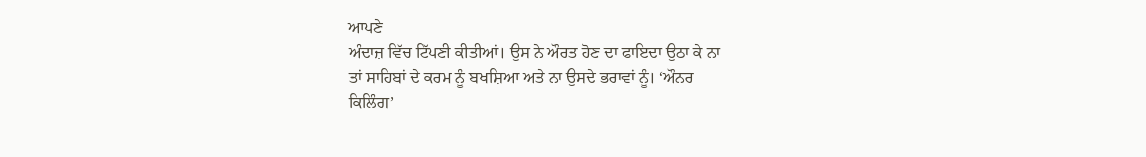ਆਪਣੇ
ਅੰਦਾਜ਼ ਵਿੱਚ ਟਿੱਪਣੀ ਕੀਤੀਆਂ। ਉਸ ਨੇ ਔਰਤ ਹੋਣ ਦਾ ਫਾਇਦਾ ਉਠਾ ਕੇ ਨਾ
ਤਾਂ ਸਾਹਿਬਾਂ ਦੇ ਕਰਮ ਨੂੰ ਬਖਸ਼ਿਆ ਅਤੇ ਨਾ ਉਸਦੇ ਭਰਾਵਾਂ ਨੂੰ। ‘ਔਨਰ
ਕਿਲਿੰਗ’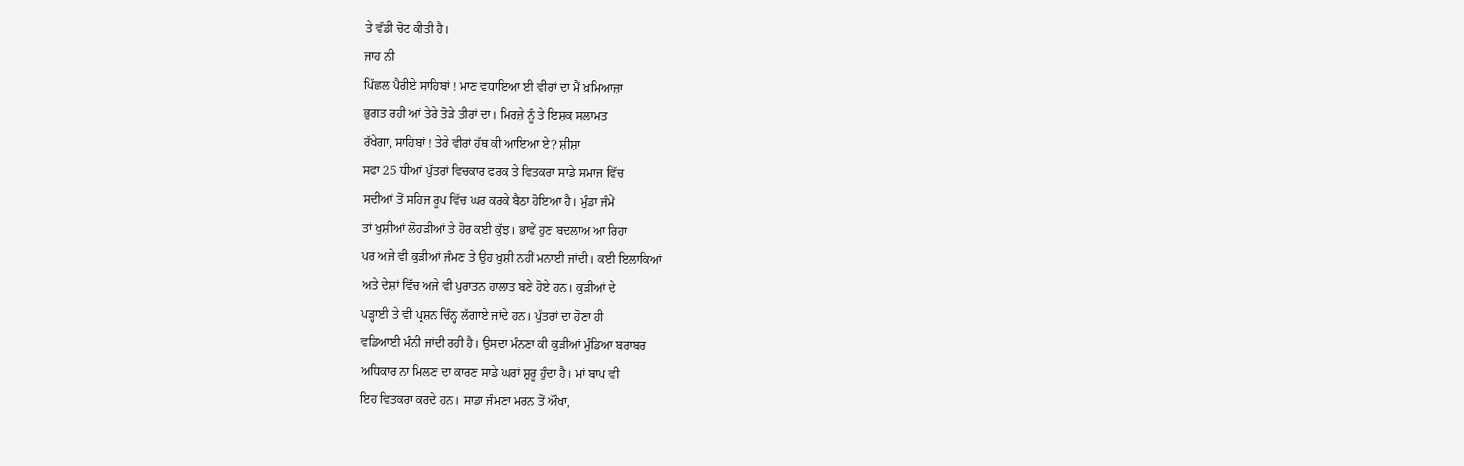ਤੇ ਵੱਡੀ ਚੋਟ ਕੀਤੀ ਹੈ।
ਜਾਹ ਨੀ
ਪਿੱਛਲ ਪੈਰੀਏ ਸਾਹਿਬਾਂ ! ਮਾਣ ਵਧਾਇਆ ਈ ਵੀਰਾਂ ਦਾ ਮੈਂ ਖ਼ਮਿਆਜ਼ਾ
ਭੁਗਤ ਰਹੀ ਆਂ ਤੇਰੇ ਤੋੜੇ ਤੀਰਾਂ ਦਾ। ਮਿਰਜ਼ੇ ਨੂੰ ਤੇ ਇਸ਼ਕ ਸਲਾਮਤ
ਰੱਖੇਗਾ, ਸਾਹਿਬਾਂ ! ਤੇਰੇ ਵੀਰਾਂ ਹੱਥ ਕੀ ਆਇਆ ਏ? ਸ਼ੀਸ਼ਾ
ਸਫਾ 25 ਧੀਆਂ ਪੁੱਤਰਾਂ ਵਿਚਕਾਰ ਫਰਕ ਤੇ ਵਿਤਕਰਾ ਸਾਡੇ ਸਮਾਜ ਵਿੱਚ
ਸਦੀਆਂ ਤੋਂ ਸਹਿਜ ਰੂਪ ਵਿੱਚ ਘਰ ਕਰਕੇ ਬੈਠਾ ਹੋਇਆ ਹੈ। ਮੁੰਡਾ ਜੰਮੇਂ
ਤਾਂ ਖੁਸ਼ੀਆਂ ਲੋਹੜੀਆਂ ਤੇ ਹੋਰ ਕਈ ਕੁੱਝ। ਭਾਵੇਂ ਹੁਣ ਬਦਲਾਅ ਆ ਰਿਹਾ
ਪਰ ਅਜੇ ਵੀ ਕੁੜੀਆਂ ਜੰਮਣ ਤੇ ਉਹ ਖੁਸ਼ੀ ਨਹੀਂ ਮਨਾਈ ਜਾਂਦੀ। ਕਈ ਇਲਾਕਿਆਂ
ਅਤੇ ਦੇਸ਼ਾਂ ਵਿੱਚ ਅਜੇ ਵੀ ਪੁਰਾਤਨ ਹਾਲਾਤ ਬਣੇ ਹੋਏ ਹਨ। ਕੁੜੀਆਂ ਦੇ
ਪੜ੍ਹਾਈ ਤੇ ਵੀ ਪ੍ਰਸ਼ਨ ਚਿੰਨ੍ਹ ਲੱਗਾਏ ਜਾਂਦੇ ਹਨ। ਪੁੱਤਰਾਂ ਦਾ ਹੋਣਾ ਹੀ
ਵਡਿਆਈ ਮੰਨੀ ਜਾਂਦੀ ਰਹੀ ਹੈ। ਉਸਦਾ ਮੰਨਣਾ ਕੀ ਕੁੜੀਆਂ ਮੁੰਡਿਆ ਬਰਾਬਰ
ਅਧਿਕਾਰ ਨਾ ਮਿਲਣ ਦਾ ਕਾਰਣ ਸਾਡੇ ਘਰਾਂ ਸ਼ੁਰੂ ਹੁੰਦਾ ਹੈ। ਮਾਂ ਬਾਪ ਵੀ
ਇਹ ਵਿਤਕਰਾ ਕਰਦੇ ਹਨ। ਸਾਡਾ ਜੰਮਣਾ ਮਰਨ ਤੋਂ ਔਖਾ,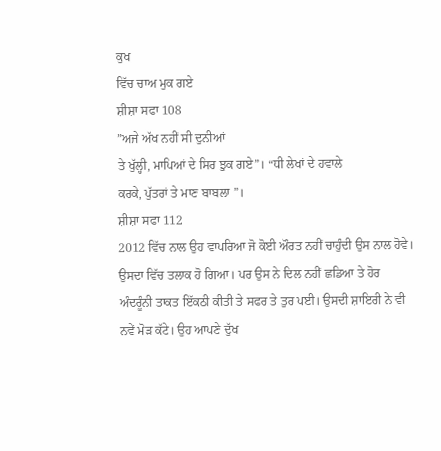ਕੁਖ
ਵਿੱਚ ਚਾਅ ਮੁਕ ਗਏ
ਸ਼ੀਸ਼ਾ ਸਫਾ 108
”ਅਜੇ ਅੱਖ ਨਹੀਂ ਸੀ ਦੁਨੀਆਂ
ਤੇ ਖੁੱਲ੍ਹੀ, ਮਾਪਿਆਂ ਦੇ ਸਿਰ ਝੁਕ ਗਏ”। “ਧੀ ਲੇਖਾਂ ਦੇ ਹਵਾਲੇ
ਕਰਕੇ, ਪੁੱਤਰਾਂ ਤੇ ਮਾਣ ਬਾਬਲਾ ”।
ਸ਼ੀਸ਼ਾ ਸਫਾ 112
2012 ਵਿੱਚ ਨਾਲ ਉਹ ਵਾਪਰਿਆ ਜੋ ਕੋਈ ਔਰਤ ਨਹੀਂ ਚਾਹੁੰਦੀ ਉਸ ਨਾਲ ਹੋਵੇ।
ਉਸਦਾ ਵਿੱਚ ਤਲਾਕ ਹੋ ਗਿਆ। ਪਰ ਉਸ ਨੇ ਦਿਲ ਨਹੀਂ ਛਡਿਆ ਤੇ ਹੋਰ
ਅੰਦਰੂੰਨੀ ਤਾਕਤ ਇੱਕਠੀ ਕੀਤੀ ਤੇ ਸਫਰ ਤੇ ਤੁਰ ਪਈ। ਉਸਦੀ ਸ਼ਾਇਰੀ ਨੇ ਵੀ
ਨਵੇਂ ਮੋੜ ਕੱਟੇ। ਉਹ ਆਪਣੇ ਦੁੱਖ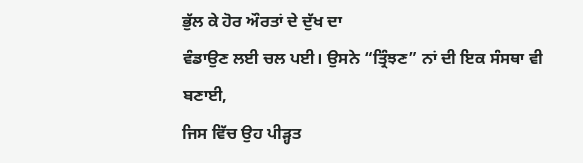ਭੁੱਲ ਕੇ ਹੋਰ ਔਰਤਾਂ ਦੇ ਦੁੱਖ ਦਾ
ਵੰਡਾਉਣ ਲਈ ਚਲ ਪਈ। ਉਸਨੇ “ਤ੍ਰਿੰਝਣ” ਨਾਂ ਦੀ ਇਕ ਸੰਸਥਾ ਵੀ ਬਣਾਈ,
ਜਿਸ ਵਿੱਚ ਉਹ ਪੀੜ੍ਹਤ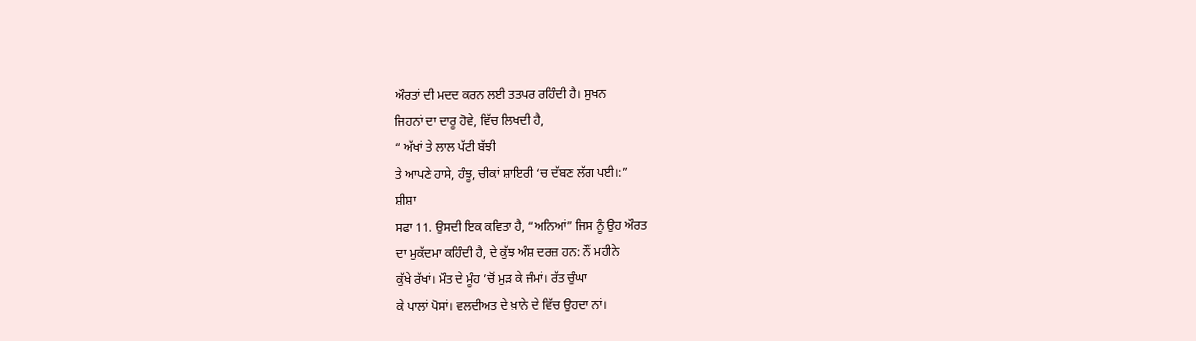ਔਰਤਾਂ ਦੀ ਮਦਦ ਕਰਨ ਲਈ ਤਤਪਰ ਰਹਿੰਦੀ ਹੈ। ਸੁਖਨ
ਜਿਹਨਾਂ ਦਾ ਦਾਰੂ ਹੋਵੇ, ਵਿੱਚ ਲਿਖਦੀ ਹੈ,
“ ਅੱਖਾਂ ਤੇ ਲਾਲ ਪੱਟੀ ਬੱਝੀ
ਤੇ ਆਪਣੇ ਹਾਸੇ, ਹੰਝੂ, ਚੀਕਾਂ ਸ਼ਾਇਰੀ ‘ਚ ਦੱਬਣ ਲੱਗ ਪਈ।:”
ਸ਼ੀਸ਼ਾ
ਸਫਾ 11. ਉਸਦੀ ਇਕ ਕਵਿਤਾ ਹੈ, “ਅਨਿਆਂ” ਜਿਸ ਨੂੰ ਉਹ ਔਰਤ
ਦਾ ਮੁਕੱਦਮਾ ਕਹਿੰਦੀ ਹੈ, ਦੇ ਕੁੱਝ ਅੰਸ਼ ਦਰਜ਼ ਹਨ: ਨੌਂ ਮਹੀਨੇ
ਕੁੱਖੇ ਰੱਖਾਂ। ਮੌਤ ਦੇ ਮੂੰਹ ’ਚੋਂ ਮੁੜ ਕੇ ਜੰਮਾਂ। ਰੱਤ ਚੁੰਘਾ
ਕੇ ਪਾਲਾਂ ਪੋਸਾਂ। ਵਲਦੀਅਤ ਦੇ ਖ਼ਾਨੇ ਦੇ ਵਿੱਚ ਉਹਦਾ ਨਾਂ।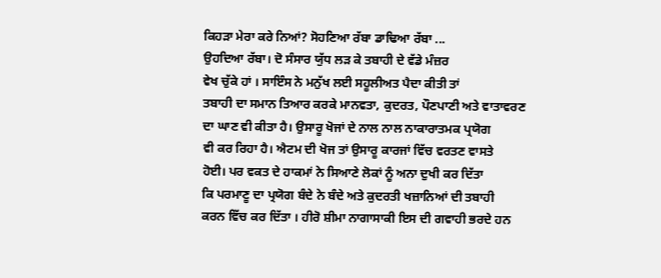ਕਿਹੜਾ ਮੇਰਾ ਕਰੇ ਨਿਆਂ? ਸੋਹਣਿਆ ਰੱਬਾ ਡਾਢਿਆ ਰੱਬਾ ...
ਉਹਦਿਆ ਰੱਬਾ। ਦੋ ਸੰਸਾਰ ਯੁੱਧ ਲੜ ਕੇ ਤਬਾਹੀ ਦੇ ਵੱਡੇ ਮੰਜ਼ਰ
ਵੇਖ ਚੁੱਕੇ ਹਾਂ । ਸਾਇੰਸ ਨੇ ਮਨੁੱਖ ਲਈ ਸਹੂਲੀਅਤ ਪੈਦਾ ਕੀਤੀ ਤਾਂ
ਤਬਾਹੀ ਦਾ ਸਮਾਨ ਤਿਆਰ ਕਰਕੇ ਮਾਨਵਤਾ, ਕੁਦਰਤ, ਪੌਣਪਾਣੀ ਅਤੇ ਵਾਤਾਵਰਣ
ਦਾ ਘਾਣ ਵੀ ਕੀਤਾ ਹੈ। ਉਸਾਰੂ ਖੋਜਾਂ ਦੇ ਨਾਲ ਨਾਲ ਨਾਕਾਰਾਤਮਕ ਪ੍ਰਯੋਗ
ਵੀ ਕਰ ਰਿਹਾ ਹੈ। ਐਟਮ ਦੀ ਖੋਜ ਤਾਂ ਉਸਾਰੂ ਕਾਰਜਾਂ ਵਿੱਚ ਵਰਤਣ ਵਾਸਤੇ
ਹੋਈ। ਪਰ ਵਕਤ ਦੇ ਹਾਕਮਾਂ ਨੇ ਸਿਆਣੇ ਲੋਕਾਂ ਨੂੰ ਅਨਾ ਦੁਖੀ ਕਰ ਦਿੱਤਾ
ਕਿ ਪਰਮਾਣੂ ਦਾ ਪ੍ਰਯੋਗ ਬੰਦੇ ਨੇ ਬੰਦੇ ਅਤੇ ਕੁਦਰਤੀ ਖਜ਼ਾਨਿਆਂ ਦੀ ਤਬਾਹੀ
ਕਰਨ ਵਿੱਚ ਕਰ ਦਿੱਤਾ । ਹੀਰੋ ਸ਼ੀਮਾ ਨਾਗਾਸਾਕੀ ਇਸ ਦੀ ਗਵਾਹੀ ਭਰਦੇ ਹਨ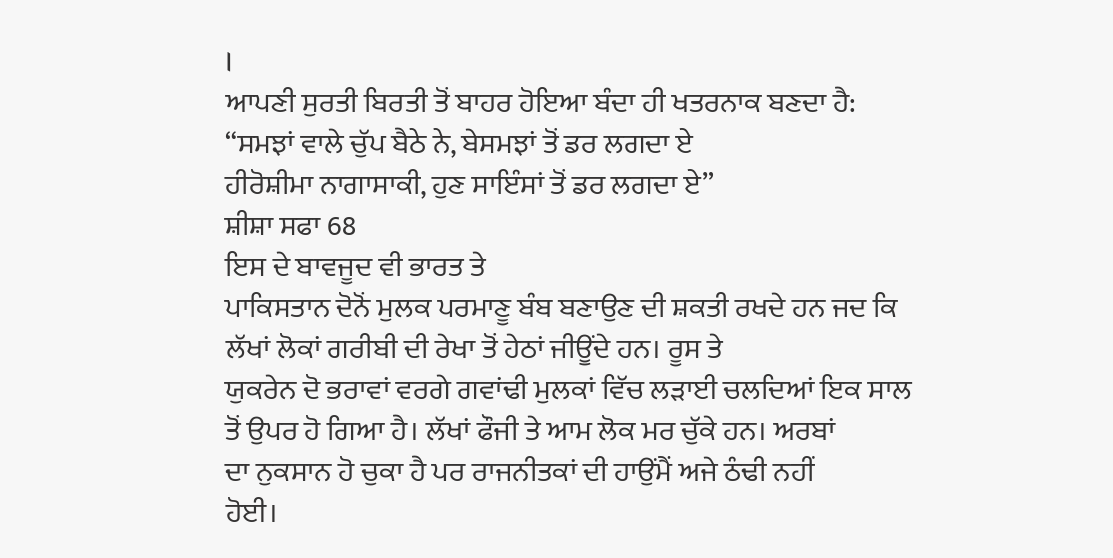।
ਆਪਣੀ ਸੁਰਤੀ ਬਿਰਤੀ ਤੋਂ ਬਾਹਰ ਹੋਇਆ ਬੰਦਾ ਹੀ ਖਤਰਨਾਕ ਬਣਦਾ ਹੈ:
“ਸਮਝਾਂ ਵਾਲੇ ਚੁੱਪ ਬੈਠੇ ਨੇ, ਬੇਸਮਝਾਂ ਤੋਂ ਡਰ ਲਗਦਾ ਏ
ਹੀਰੋਸ਼ੀਮਾ ਨਾਗਾਸਾਕੀ, ਹੁਣ ਸਾਇੰਸਾਂ ਤੋਂ ਡਰ ਲਗਦਾ ਏ”
ਸ਼ੀਸ਼ਾ ਸਫਾ 68
ਇਸ ਦੇ ਬਾਵਜੂਦ ਵੀ ਭਾਰਤ ਤੇ
ਪਾਕਿਸਤਾਨ ਦੋਨੋਂ ਮੁਲਕ ਪਰਮਾਣੂ ਬੰਬ ਬਣਾਉਣ ਦੀ ਸ਼ਕਤੀ ਰਖਦੇ ਹਨ ਜਦ ਕਿ
ਲੱਖਾਂ ਲੋਕਾਂ ਗਰੀਬੀ ਦੀ ਰੇਖਾ ਤੋਂ ਹੇਠਾਂ ਜੀਊਂਦੇ ਹਨ। ਰੂਸ ਤੇ
ਯੁਕਰੇਨ ਦੋ ਭਰਾਵਾਂ ਵਰਗੇ ਗਵਾਂਢੀ ਮੁਲਕਾਂ ਵਿੱਚ ਲੜਾਈ ਚਲਦਿਆਂ ਇਕ ਸਾਲ
ਤੋਂ ਉਪਰ ਹੋ ਗਿਆ ਹੈ। ਲੱਖਾਂ ਫੌਜੀ ਤੇ ਆਮ ਲੋਕ ਮਰ ਚੁੱਕੇ ਹਨ। ਅਰਬਾਂ
ਦਾ ਨੁਕਸਾਨ ਹੋ ਚੁਕਾ ਹੈ ਪਰ ਰਾਜਨੀਤਕਾਂ ਦੀ ਹਾਉਂਮੈਂ ਅਜੇ ਠੰਢੀ ਨਹੀਂ
ਹੋਈ।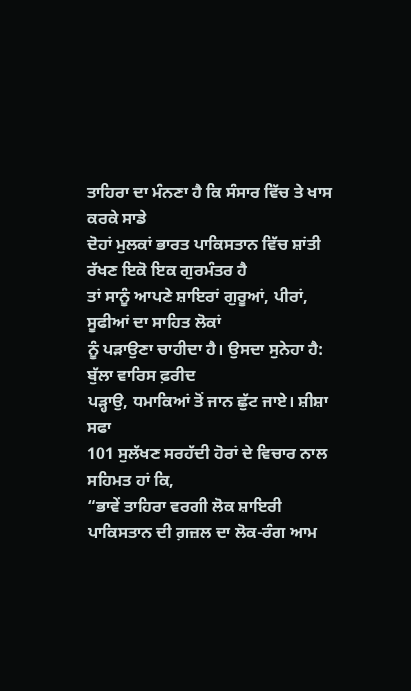ਤਾਹਿਰਾ ਦਾ ਮੰਨਣਾ ਹੈ ਕਿ ਸੰਸਾਰ ਵਿੱਚ ਤੇ ਖਾਸ ਕਰਕੇ ਸਾਡੇ
ਦੋਹਾਂ ਮੁਲਕਾਂ ਭਾਰਤ ਪਾਕਿਸਤਾਨ ਵਿੱਚ ਸ਼ਾਂਤੀ ਰੱਖਣ ਇਕੋ ਇਕ ਗੁਰਮੰਤਰ ਹੈ
ਤਾਂ ਸਾਨੂੰ ਆਪਣੇ ਸ਼ਾਇਰਾਂ ਗੁਰੂਆਂ, ਪੀਰਾਂ, ਸੂਫੀਆਂ ਦਾ ਸਾਹਿਤ ਲੋਕਾਂ
ਨੂੰ ਪੜਾਉਣਾ ਚਾਹੀਦਾ ਹੈ। ਉਸਦਾ ਸੁਨੇਹਾ ਹੈ:
ਬੁੱਲਾ ਵਾਰਿਸ ਫ਼ਰੀਦ
ਪੜ੍ਹਾਉ, ਧਮਾਕਿਆਂ ਤੋਂ ਜਾਨ ਛੁੱਟ ਜਾਏ। ਸ਼ੀਸ਼ਾ ਸਫਾ
101 ਸੁਲੱਖਣ ਸਰਹੱਦੀ ਹੋਰਾਂ ਦੇ ਵਿਚਾਰ ਨਾਲ ਸਹਿਮਤ ਹਾਂ ਕਿ,
“ਭਾਵੇਂ ਤਾਹਿਰਾ ਵਰਗੀ ਲੋਕ ਸ਼ਾਇਰੀ ਪਾਕਿਸਤਾਨ ਦੀ ਗ਼ਜ਼ਲ ਦਾ ਲੋਕ-ਰੰਗ ਆਮ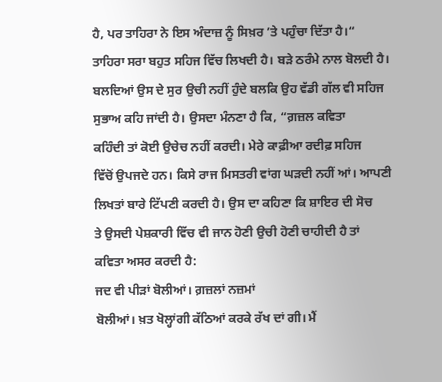ਹੈ, ਪਰ ਤਾਹਿਰਾ ਨੇ ਇਸ ਅੰਦਾਜ਼ ਨੂੰ ਸਿਖ਼ਰ ’ਤੇ ਪਹੁੰਚਾ ਦਿੱਤਾ ਹੈ।“
ਤਾਹਿਰਾ ਸਰਾ ਬਹੁਤ ਸਹਿਜ ਵਿੱਚ ਲਿਖਦੀ ਹੈ। ਬੜੇ ਠਰੰਮੇ ਨਾਲ ਬੋਲਦੀ ਹੈ।
ਬਲਦਿਆਂ ਉਸ ਦੇ ਸੁਰ ਉਚੀ ਨਹੀਂ ਹੁੰਦੇ ਬਲਕਿ ਉਹ ਵੱਡੀ ਗੱਲ ਵੀ ਸਹਿਜ
ਸੁਭਾਅ ਕਹਿ ਜਾਂਦੀ ਹੈ। ਉਸਦਾ ਮੰਨਣਾ ਹੈ ਕਿ, “ਗ਼ਜ਼ਲ ਕਵਿਤਾ
ਕਹਿੰਦੀ ਤਾਂ ਕੋਈ ਉਚੇਚ ਨਹੀਂ ਕਰਦੀ। ਮੇਰੇ ਕਾਫ਼ੀਆ ਰਦੀਫ਼ ਸਹਿਜ
ਵਿੱਚੋਂ ਉਪਜਦੇ ਹਨ। ਕਿਸੇ ਰਾਜ ਮਿਸਤਰੀ ਵਾਂਗ ਘੜਦੀ ਨਹੀਂ ਆਂ। ਆਪਣੀ
ਲਿਖਤਾਂ ਬਾਰੇ ਟਿੱਪਣੀ ਕਰਦੀ ਹੈ। ਉਸ ਦਾ ਕਹਿਣਾ ਕਿ ਸ਼ਾਇਰ ਦੀ ਸੋਚ
ਤੇ ਉਸਦੀ ਪੇਸ਼ਕਾਰੀ ਵਿੱਚ ਵੀ ਜਾਨ ਹੋਣੀ ਉਚੀ ਹੋਣੀ ਚਾਹੀਦੀ ਹੈ ਤਾਂ
ਕਵਿਤਾ ਅਸਰ ਕਰਦੀ ਹੈ:
ਜਦ ਵੀ ਪੀੜਾਂ ਬੋਲੀਆਂ। ਗ਼ਜ਼ਲਾਂ ਨਜ਼ਮਾਂ
ਬੋਲੀਆਂ। ਖ਼ਤ ਖੋਲ੍ਹਾਂਗੀ ਕੱਠਿਆਂ ਕਰਕੇ ਰੱਖ ਦਾਂ ਗੀ। ਮੈਂ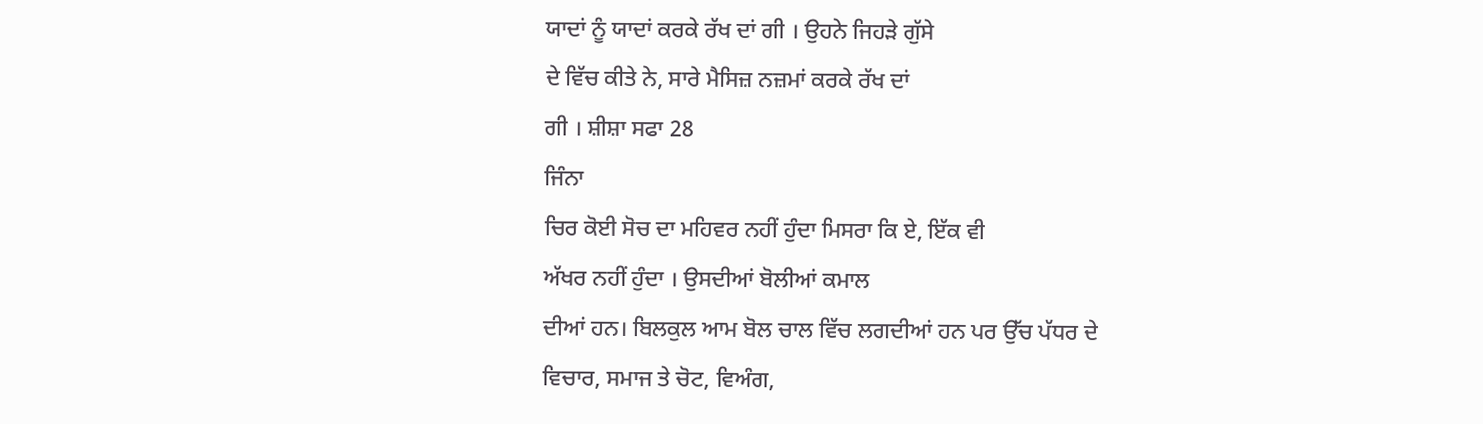ਯਾਦਾਂ ਨੂੰ ਯਾਦਾਂ ਕਰਕੇ ਰੱਖ ਦਾਂ ਗੀ । ਉਹਨੇ ਜਿਹੜੇ ਗੁੱਸੇ
ਦੇ ਵਿੱਚ ਕੀਤੇ ਨੇ, ਸਾਰੇ ਮੈਸਿਜ਼ ਨਜ਼ਮਾਂ ਕਰਕੇ ਰੱਖ ਦਾਂ
ਗੀ । ਸ਼ੀਸ਼ਾ ਸਫਾ 28
ਜਿੰਨਾ
ਚਿਰ ਕੋਈ ਸੋਚ ਦਾ ਮਹਿਵਰ ਨਹੀਂ ਹੁੰਦਾ ਮਿਸਰਾ ਕਿ ਏ, ਇੱਕ ਵੀ
ਅੱਖਰ ਨਹੀਂ ਹੁੰਦਾ । ਉਸਦੀਆਂ ਬੋਲੀਆਂ ਕਮਾਲ
ਦੀਆਂ ਹਨ। ਬਿਲਕੁਲ ਆਮ ਬੋਲ ਚਾਲ ਵਿੱਚ ਲਗਦੀਆਂ ਹਨ ਪਰ ਉੱਚ ਪੱਧਰ ਦੇ
ਵਿਚਾਰ, ਸਮਾਜ ਤੇ ਚੋਟ, ਵਿਅੰਗ,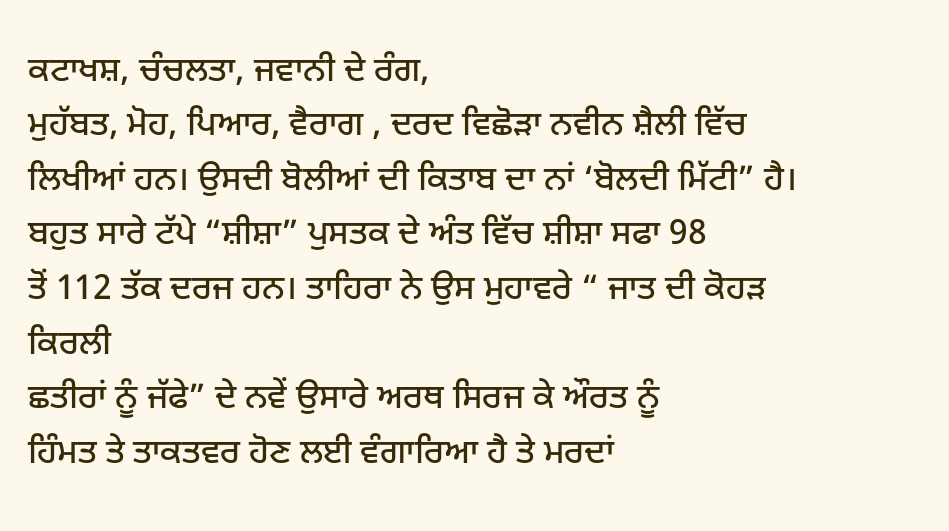ਕਟਾਖਸ਼, ਚੰਚਲਤਾ, ਜਵਾਨੀ ਦੇ ਰੰਗ,
ਮੁਹੱਬਤ, ਮੋਹ, ਪਿਆਰ, ਵੈਰਾਗ , ਦਰਦ ਵਿਛੋੜਾ ਨਵੀਨ ਸ਼ੈਲੀ ਵਿੱਚ
ਲਿਖੀਆਂ ਹਨ। ਉਸਦੀ ਬੋਲੀਆਂ ਦੀ ਕਿਤਾਬ ਦਾ ਨਾਂ ‘ਬੋਲਦੀ ਮਿੱਟੀ” ਹੈ।
ਬਹੁਤ ਸਾਰੇ ਟੱਪੇ “ਸ਼ੀਸ਼ਾ” ਪੁਸਤਕ ਦੇ ਅੰਤ ਵਿੱਚ ਸ਼ੀਸ਼ਾ ਸਫਾ 98
ਤੋਂ 112 ਤੱਕ ਦਰਜ ਹਨ। ਤਾਹਿਰਾ ਨੇ ਉਸ ਮੁਹਾਵਰੇ “ ਜਾਤ ਦੀ ਕੋਹੜ ਕਿਰਲੀ
ਛਤੀਰਾਂ ਨੂੰ ਜੱਫੇ” ਦੇ ਨਵੇਂ ਉਸਾਰੇ ਅਰਥ ਸਿਰਜ ਕੇ ਔਰਤ ਨੂੰ
ਹਿੰਮਤ ਤੇ ਤਾਕਤਵਰ ਹੋਣ ਲਈ ਵੰਗਾਰਿਆ ਹੈ ਤੇ ਮਰਦਾਂ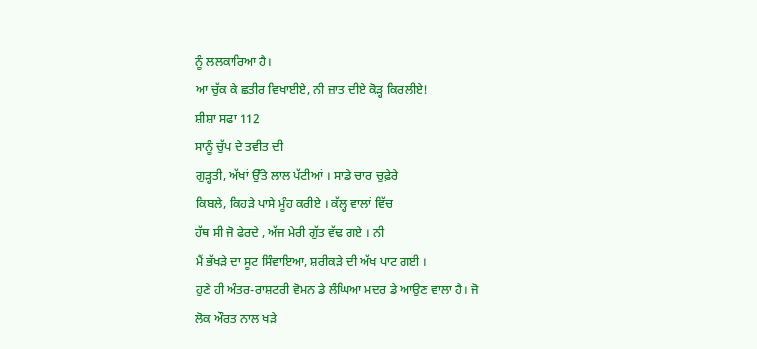ਨੂੰ ਲਲਕਾਰਿਆ ਹੈ।
ਆ ਚੁੱਕ ਕੇ ਛਤੀਰ ਵਿਖਾਈਏ, ਨੀ ਜ਼ਾਤ ਦੀਏ ਕੋੜ੍ਹ ਕਿਰਲੀਏ!
ਸ਼ੀਸ਼ਾ ਸਫਾ 112
ਸਾਨੂੰ ਚੁੱਪ ਦੇ ਤਵੀਤ ਦੀ
ਗੁੜ੍ਹਤੀ, ਅੱਖਾਂ ਉੱਤੇ ਲਾਲ ਪੱਟੀਆਂ । ਸਾਡੇ ਚਾਰ ਚੁਫ਼ੇਰੇ
ਕਿਬਲੇ, ਕਿਹੜੇ ਪਾਸੇ ਮੂੰਹ ਕਰੀਏ । ਕੱਲ੍ਹ ਵਾਲਾਂ ਵਿੱਚ
ਹੱਥ ਸੀ ਜੋ ਫੇਰਦੇ , ਅੱਜ ਮੇਰੀ ਗੁੱਤ ਵੱਢ ਗਏ । ਨੀ
ਮੈਂ ਭੱਖੜੇ ਦਾ ਸੂਟ ਸਿੰਵਾਇਆ, ਸ਼ਰੀਕੜੇ ਦੀ ਅੱਖ ਪਾਟ ਗਈ ।
ਹੁਣੇ ਹੀ ਅੰਤਰ-ਰਾਸ਼ਟਰੀ ਵੋਮਨ ਡੇ ਲੰਘਿਆ ਮਦਰ ਡੇ ਆਉਣ ਵਾਲਾ ਹੈ। ਜੋ
ਲੋਕ ਔਰਤ ਨਾਲ ਖੜੇ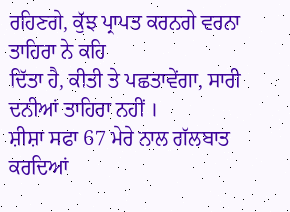ਰਹਿਣਗੇ, ਕੁੱਝ ਪ੍ਰਾਪਤ ਕਰਨਗੇ ਵਰਨਾ ਤਾਹਿਰਾ ਨੇ ਕਹਿ
ਦਿੱਤਾ ਹੈ, ਕੀਤੀ ਤੇ ਪਛਤਾਵੇਂਗਾ, ਸਾਰੀ ਦਨੀਆਂ ਤਾਹਿਰਾ ਨਹੀਂ ।
ਸ਼ੀਸ਼ਾ ਸਫਾ 67 ਮੇਰੇ ਨਾਲ ਗੱਲਬਾਤ ਕਰਦਿਆਂ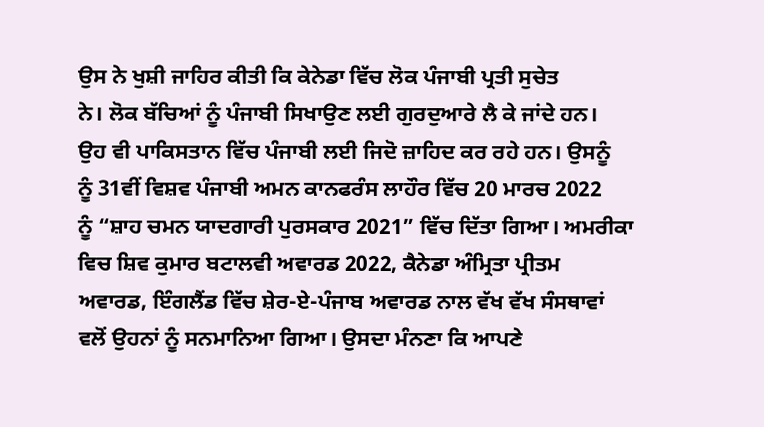ਉਸ ਨੇ ਖੁਸ਼ੀ ਜਾਹਿਰ ਕੀਤੀ ਕਿ ਕੇਨੇਡਾ ਵਿੱਚ ਲੋਕ ਪੰਜਾਬੀ ਪ੍ਰਤੀ ਸੁਚੇਤ
ਨੇ। ਲੋਕ ਬੱਚਿਆਂ ਨੂੰ ਪੰਜਾਬੀ ਸਿਖਾਉਣ ਲਈ ਗੁਰਦੁਆਰੇ ਲੈ ਕੇ ਜਾਂਦੇ ਹਨ।
ਉਹ ਵੀ ਪਾਕਿਸਤਾਨ ਵਿੱਚ ਪੰਜਾਬੀ ਲਈ ਜਿਦੋ ਜ਼ਾਹਿਦ ਕਰ ਰਹੇ ਹਨ। ਉਸਨੂੰ
ਨੂੰ 31ਵੀਂ ਵਿਸ਼ਵ ਪੰਜਾਬੀ ਅਮਨ ਕਾਨਫਰੰਸ ਲਾਹੌਰ ਵਿੱਚ 20 ਮਾਰਚ 2022
ਨੂੰ “ਸ਼ਾਹ ਚਮਨ ਯਾਦਗਾਰੀ ਪੁਰਸਕਾਰ 2021” ਵਿੱਚ ਦਿੱਤਾ ਗਿਆ। ਅਮਰੀਕਾ
ਵਿਚ ਸ਼ਿਵ ਕੁਮਾਰ ਬਟਾਲਵੀ ਅਵਾਰਡ 2022, ਕੈਨੇਡਾ ਅੰਮ੍ਰਿਤਾ ਪ੍ਰੀਤਮ
ਅਵਾਰਡ, ਇੰਗਲੈਂਡ ਵਿੱਚ ਸ਼ੇਰ-ਏ-ਪੰਜਾਬ ਅਵਾਰਡ ਨਾਲ ਵੱਖ ਵੱਖ ਸੰਸਥਾਵਾਂ
ਵਲੋਂ ਉਹਨਾਂ ਨੂੰ ਸਨਮਾਨਿਆ ਗਿਆ। ਉਸਦਾ ਮੰਨਣਾ ਕਿ ਆਪਣੇ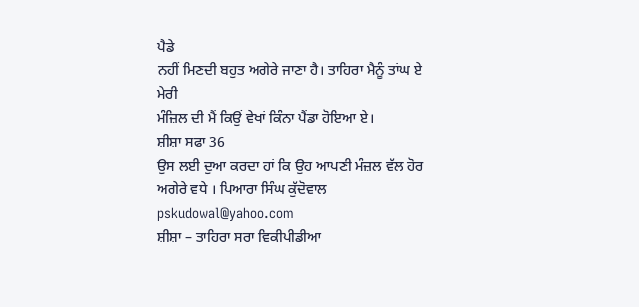ਪੈਡੇ
ਨਹੀਂ ਮਿਣਦੀ ਬਹੁਤ ਅਗੇਰੇ ਜਾਣਾ ਹੈ। ਤਾਹਿਰਾ ਮੈਨੂੰ ਤਾਂਘ ਏ ਮੇਰੀ
ਮੰਜ਼ਿਲ ਦੀ ਮੈਂ ਕਿਉਂ ਵੇਖਾਂ ਕਿੰਨਾ ਪੈਂਡਾ ਹੋਇਆ ਏ।
ਸ਼ੀਸ਼ਾ ਸਫਾ 36
ਉਸ ਲਈ ਦੁਆ ਕਰਦਾ ਹਾਂ ਕਿ ਉਹ ਆਪਣੀ ਮੰਜ਼ਲ ਵੱਲ ਹੋਰ
ਅਗੇਰੇ ਵਧੇ । ਪਿਆਰਾ ਸਿੰਘ ਕੁੱਦੋਵਾਲ pskudowal@yahoo.com
ਸ਼ੀਸ਼ਾ – ਤਾਹਿਰਾ ਸਰਾ ਵਿਕੀਪੀਡੀਆ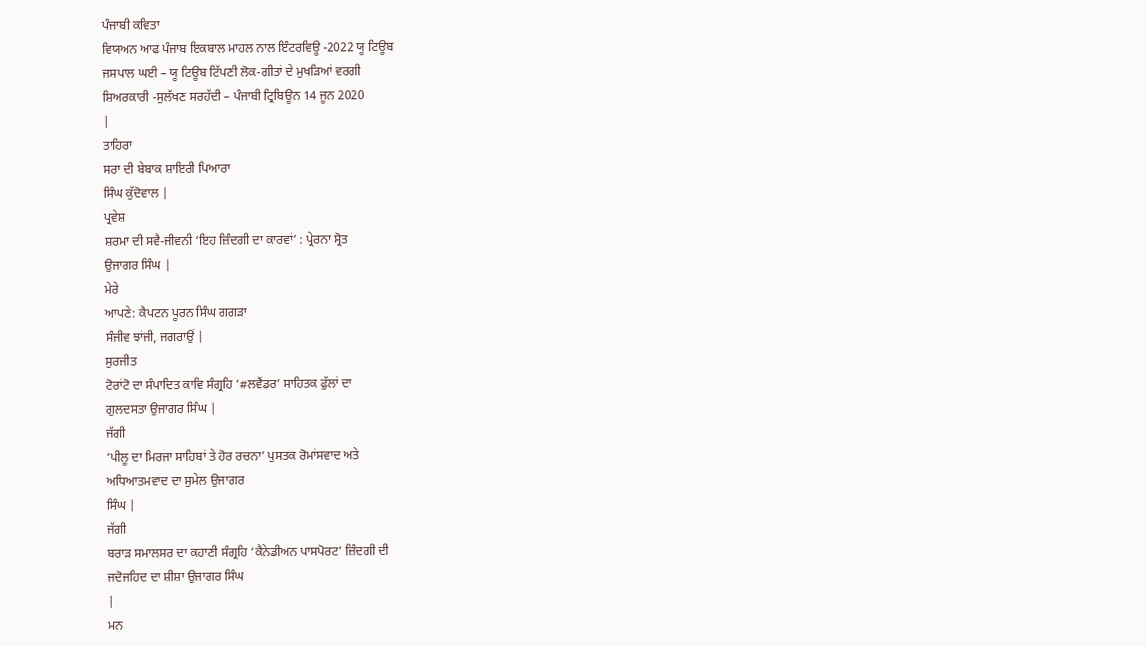ਪੰਜਾਬੀ ਕਵਿਤਾ
ਵਿਯਅਨ ਆਫ ਪੰਜਾਬ ਇਕਬਾਲ ਮਾਹਲ ਨਾਲ ਇੰਟਰਵਿਊ -2022 ਯੂ ਟਿਊਬ
ਜਸਪਾਲ ਘਈ – ਯੂ ਟਿਊਬ ਟਿੱਪਣੀ ਲੋਕ-ਗੀਤਾਂ ਦੇ ਮੁਖੜਿਆਂ ਵਰਗੀ
ਸ਼ਿਅਰਕਾਰੀ -ਸੁਲੱਖਣ ਸਰਹੱਦੀ – ਪੰਜਾਬੀ ਟ੍ਰਿਬਿਊਨ 14 ਜੂਨ 2020
|
ਤਾਹਿਰਾ
ਸਰਾ ਦੀ ਬੇਬਾਕ ਸ਼ਾਇਰੀ ਪਿਆਰਾ
ਸਿੰਘ ਕੁੱਦੋਵਾਲ |
ਪ੍ਰਵੇਸ਼
ਸ਼ਰਮਾ ਦੀ ਸਵੈ-ਜੀਵਨੀ ‘ਇਹ ਜ਼ਿੰਦਗੀ ਦਾ ਕਾਰਵਾਂ’ : ਪ੍ਰੇਰਨਾ ਸ੍ਰੋਤ
ਉਜਾਗਰ ਸਿੰਘ |
ਮੇਰੇ
ਆਪਣੇ: ਕੈਪਟਨ ਪੂਰਨ ਸਿੰਘ ਗਗੜਾ
ਸੰਜੀਵ ਝਾਂਜੀ, ਜਗਰਾਉਂ |
ਸੁਰਜੀਤ
ਟੋਰਾਂਟੋ ਦਾ ਸੰਪਾਦਿਤ ਕਾਵਿ ਸੰਗ੍ਰਹਿ ‘#ਲਵੈਂਡਰ’ ਸਾਹਿਤਕ ਫੁੱਲਾਂ ਦਾ
ਗੁਲਦਸਤਾ ਉਜਾਗਰ ਸਿੰਘ |
ਜੱਗੀ
‘ਪੀਲੂ ਦਾ ਮਿਰਜਾ ਸਾਹਿਬਾਂ ਤੇ ਹੋਰ ਰਚਨਾ’ ਪੁਸਤਕ ਰੋਮਾਂਸਵਾਦ ਅਤੇ
ਅਧਿਆਤਮਵਾਦ ਦਾ ਸੁਮੇਲ ਉਜਾਗਰ
ਸਿੰਘ |
ਜੱਗੀ
ਬਰਾੜ ਸਮਾਲਸਰ ਦਾ ਕਹਾਣੀ ਸੰਗ੍ਰਹਿ ‘ਕੈਨੇਡੀਅਨ ਪਾਸਪੋਰਟ’ ਜ਼ਿੰਦਗੀ ਦੀ
ਜਦੋਜਹਿਦ ਦਾ ਸ਼ੀਸ਼ਾ ਉਜਾਗਰ ਸਿੰਘ
|
ਮਨ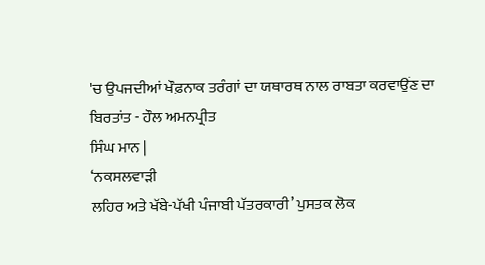'ਚ ਉਪਜਦੀਆਂ ਖੌਫ਼ਨਾਕ ਤਰੰਗਾਂ ਦਾ ਯਥਾਰਥ ਨਾਲ ਰਾਬਤਾ ਕਰਵਾਉਂਣ ਦਾ
ਬਿਰਤਾਂਤ - ਹੌਲ ਅਮਨਪ੍ਰੀਤ
ਸਿੰਘ ਮਾਨ |
‘ਨਕਸਲਵਾੜੀ
ਲਹਿਰ ਅਤੇ ਖੱਬੇ-ਪੱਖੀ ਪੰਜਾਬੀ ਪੱਤਰਕਾਰੀ’ ਪੁਸਤਕ ਲੋਕ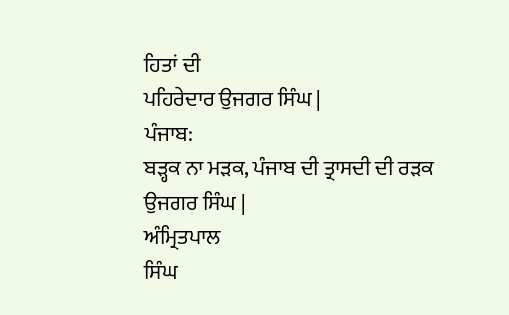ਹਿਤਾਂ ਦੀ
ਪਹਿਰੇਦਾਰ ਉਜਗਰ ਸਿੰਘ |
ਪੰਜਾਬ:
ਬੜ੍ਹਕ ਨਾ ਮੜਕ, ਪੰਜਾਬ ਦੀ ਤ੍ਰਾਸਦੀ ਦੀ ਰੜਕ
ਉਜਗਰ ਸਿੰਘ |
ਅੰਮ੍ਰਿਤਪਾਲ
ਸਿੰਘ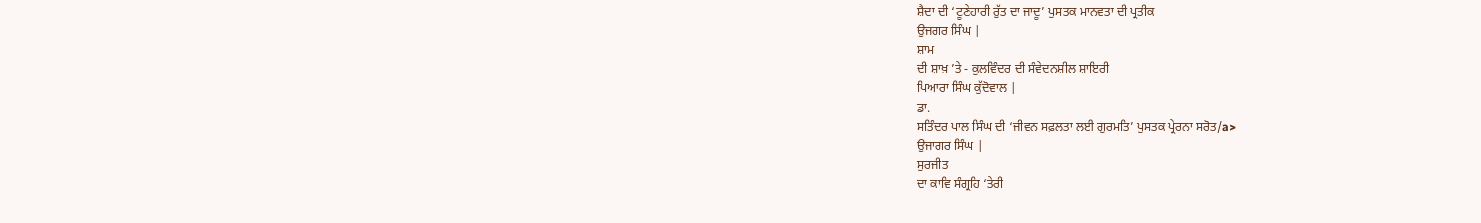ਸ਼ੈਦਾ ਦੀ ‘ਟੂਣੇਹਾਰੀ ਰੁੱਤ ਦਾ ਜਾਦੂ’ ਪੁਸਤਕ ਮਾਨਵਤਾ ਦੀ ਪ੍ਰਤੀਕ
ਉਜਗਰ ਸਿੰਘ |
ਸ਼ਾਮ
ਦੀ ਸ਼ਾਖ਼ ’ਤੇ - ਕੁਲਵਿੰਦਰ ਦੀ ਸੰਵੇਦਨਸ਼ੀਲ ਸ਼ਾਇਰੀ
ਪਿਆਰਾ ਸਿੰਘ ਕੁੱਦੋਵਾਲ |
ਡਾ.
ਸਤਿੰਦਰ ਪਾਲ ਸਿੰਘ ਦੀ ‘ਜੀਵਨ ਸਫ਼ਲਤਾ ਲਈ ਗੁਰਮਤਿ’ ਪੁਸਤਕ ਪ੍ਰੇਰਨਾ ਸਰੋਤ/a>
ਉਜਾਗਰ ਸਿੰਘ |
ਸੁਰਜੀਤ
ਦਾ ਕਾਵਿ ਸੰਗ੍ਰਹਿ ‘ਤੇਰੀ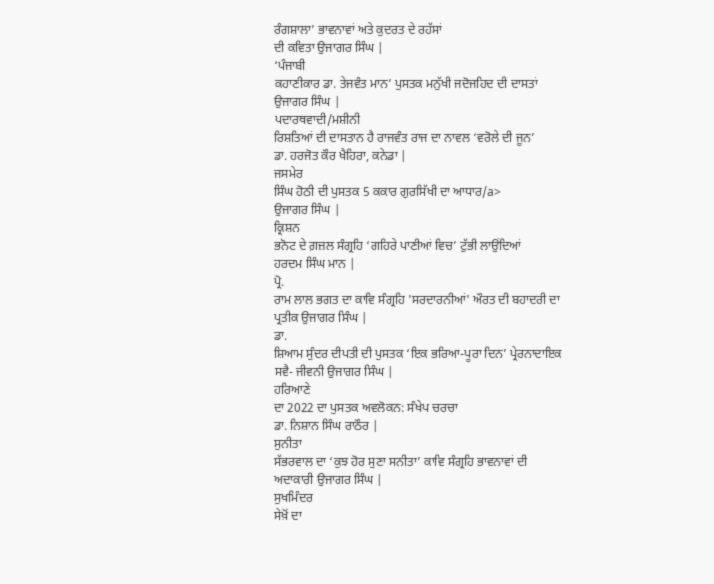ਰੰਗਸ਼ਾਲਾ’ ਭਾਵਨਾਵਾਂ ਅਤੇ ਕੁਦਰਤ ਦੇ ਰਹੱਸਾਂ
ਦੀ ਕਵਿਤਾ ਉਜਾਗਰ ਸਿੰਘ |
‘ਪੰਜਾਬੀ
ਕਹਾਣੀਕਾਰ ਡਾ. ਤੇਜਵੰਤ ਮਾਨ’ ਪੁਸਤਕ ਮਨੁੱਖੀ ਜਦੋਜਹਿਦ ਦੀ ਦਾਸਤਾਂ
ਉਜਾਗਰ ਸਿੰਘ |
ਪਦਾਰਥਵਾਦੀ/ਮਸ਼ੀਨੀ
ਰਿਸ਼ਤਿਆਂ ਦੀ ਦਾਸਤਾਨ ਹੈ ਰਾਜਵੰਤ ਰਾਜ ਦਾ ਨਾਵਲ ‘ਵਰੋਲੇ ਦੀ ਜੂਨ’
ਡਾ. ਹਰਜੋਤ ਕੌਰ ਖੈਹਿਰਾ, ਕਨੇਡਾ |
ਜਸਮੇਰ
ਸਿੰਘ ਹੋਠੀ ਦੀ ਪੁਸਤਕ 5 ਕਕਾਰ ਗੁਰਸਿੱਖੀ ਦਾ ਆਧਾਰ/a>
ਉਜਾਗਰ ਸਿੰਘ |
ਕ੍ਰਿਸ਼ਨ
ਭਨੋਟ ਦੇ ਗ਼ਜ਼ਲ ਸੰਗ੍ਰਹਿ ‘ਗਹਿਰੇ ਪਾਣੀਆਂ ਵਿਚ’ ਟੁੱਭੀ ਲਾਉਂਦਿਆਂ
ਹਰਦਮ ਸਿੰਘ ਮਾਨ |
ਪ੍ਰੋ.
ਰਾਮ ਲਾਲ ਭਗਤ ਦਾ ਕਾਵਿ ਸੰਗ੍ਰਹਿ 'ਸਰਦਾਰਨੀਆਂ' ਔਰਤ ਦੀ ਬਹਾਦਰੀ ਦਾ
ਪ੍ਰਤੀਕ ਉਜਾਗਰ ਸਿੰਘ |
ਡਾ.
ਸ਼ਿਆਮ ਸੁੰਦਰ ਦੀਪਤੀ ਦੀ ਪੁਸਤਕ ‘ਇਕ ਭਰਿਆ-ਪੂਰਾ ਦਿਨ’ ਪ੍ਰੇਰਨਾਦਾਇਕ
ਸਵੈ- ਜੀਵਨੀ ਉਜਾਗਰ ਸਿੰਘ |
ਹਰਿਆਣੇ
ਦਾ 2022 ਦਾ ਪੁਸਤਕ ਅਵਲੋਕਨ: ਸੰਖੇਪ ਚਰਚਾ
ਡਾ. ਨਿਸ਼ਾਨ ਸਿੰਘ ਰਾਠੌਰ |
ਸੁਨੀਤਾ
ਸੱਭਰਵਾਲ ਦਾ ‘ਕੁਝ ਹੋਰ ਸੁਣਾ ਸਨੀਤਾ’ ਕਾਵਿ ਸੰਗ੍ਰਹਿ ਭਾਵਨਾਵਾਂ ਦੀ
ਅਦਾਕਾਰੀ ਉਜਾਗਰ ਸਿੰਘ |
ਸੁਖਮਿੰਦਰ
ਸੇਖ਼ੋਂ ਦਾ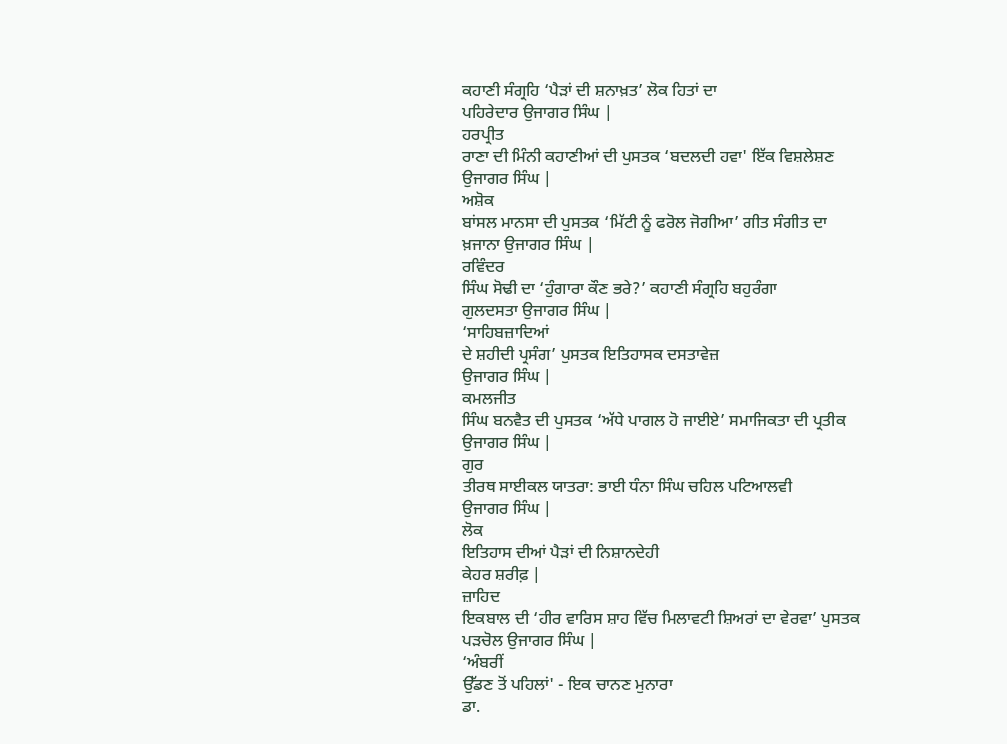ਕਹਾਣੀ ਸੰਗ੍ਰਹਿ ‘ਪੈੜਾਂ ਦੀ ਸ਼ਨਾਖ਼ਤ’ ਲੋਕ ਹਿਤਾਂ ਦਾ
ਪਹਿਰੇਦਾਰ ਉਜਾਗਰ ਸਿੰਘ |
ਹਰਪ੍ਰੀਤ
ਰਾਣਾ ਦੀ ਮਿੰਨੀ ਕਹਾਣੀਆਂ ਦੀ ਪੁਸਤਕ ‘ਬਦਲਦੀ ਹਵਾ' ਇੱਕ ਵਿਸ਼ਲੇਸ਼ਣ
ਉਜਾਗਰ ਸਿੰਘ |
ਅਸ਼ੋਕ
ਬਾਂਸਲ ਮਾਨਸਾ ਦੀ ਪੁਸਤਕ ‘ਮਿੱਟੀ ਨੂੰ ਫਰੋਲ ਜੋਗੀਆ’ ਗੀਤ ਸੰਗੀਤ ਦਾ
ਖ਼ਜਾਨਾ ਉਜਾਗਰ ਸਿੰਘ |
ਰਵਿੰਦਰ
ਸਿੰਘ ਸੋਢੀ ਦਾ ‘ਹੁੰਗਾਰਾ ਕੌਣ ਭਰੇ?’ ਕਹਾਣੀ ਸੰਗ੍ਰਹਿ ਬਹੁਰੰਗਾ
ਗੁਲਦਸਤਾ ਉਜਾਗਰ ਸਿੰਘ |
‘ਸਾਹਿਬਜ਼ਾਦਿਆਂ
ਦੇ ਸ਼ਹੀਦੀ ਪ੍ਰਸੰਗ’ ਪੁਸਤਕ ਇਤਿਹਾਸਕ ਦਸਤਾਵੇਜ਼
ਉਜਾਗਰ ਸਿੰਘ |
ਕਮਲਜੀਤ
ਸਿੰਘ ਬਨਵੈਤ ਦੀ ਪੁਸਤਕ ‘ਅੱਧੇ ਪਾਗਲ ਹੋ ਜਾਈਏ’ ਸਮਾਜਿਕਤਾ ਦੀ ਪ੍ਰਤੀਕ
ਉਜਾਗਰ ਸਿੰਘ |
ਗੁਰ
ਤੀਰਥ ਸਾਈਕਲ ਯਾਤਰਾ: ਭਾਈ ਧੰਨਾ ਸਿੰਘ ਚਹਿਲ ਪਟਿਆਲਵੀ
ਉਜਾਗਰ ਸਿੰਘ |
ਲੋਕ
ਇਤਿਹਾਸ ਦੀਆਂ ਪੈੜਾਂ ਦੀ ਨਿਸ਼ਾਨਦੇਹੀ
ਕੇਹਰ ਸ਼ਰੀਫ਼ |
ਜ਼ਾਹਿਦ
ਇਕਬਾਲ ਦੀ ‘ਹੀਰ ਵਾਰਿਸ ਸ਼ਾਹ ਵਿੱਚ ਮਿਲਾਵਟੀ ਸ਼ਿਅਰਾਂ ਦਾ ਵੇਰਵਾ’ ਪੁਸਤਕ
ਪੜਚੋਲ ਉਜਾਗਰ ਸਿੰਘ |
‘ਅੰਬਰੀਂ
ਉੱਡਣ ਤੋਂ ਪਹਿਲਾਂ' - ਇਕ ਚਾਨਣ ਮੁਨਾਰਾ
ਡਾ.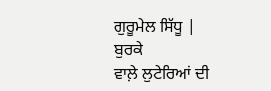ਗੁਰੂਮੇਲ ਸਿੱਧੂ |
ਬੁਰਕੇ
ਵਾਲ਼ੇ ਲੁਟੇਰਿਆਂ ਦੀ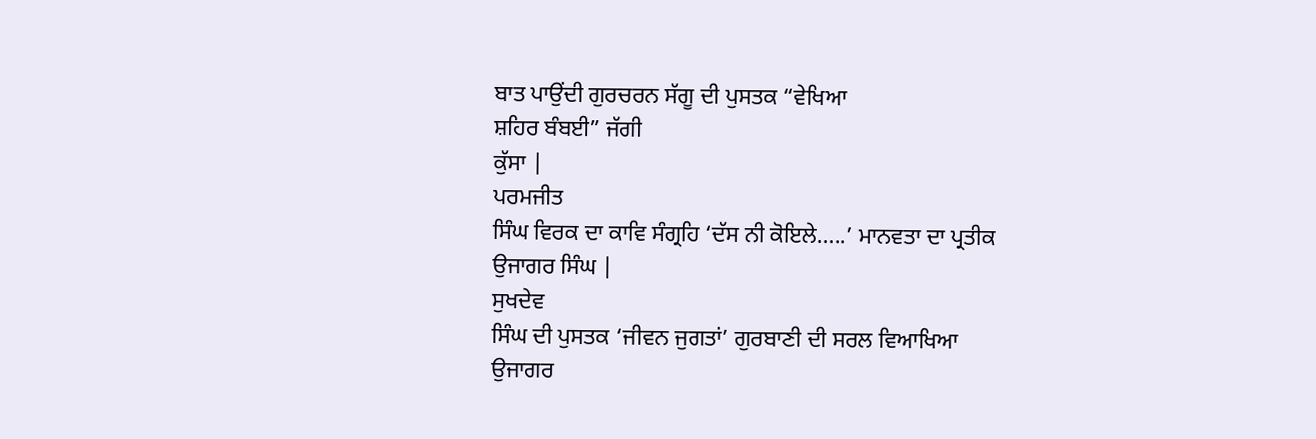ਬਾਤ ਪਾਉਂਦੀ ਗੁਰਚਰਨ ਸੱਗੂ ਦੀ ਪੁਸਤਕ “ਵੇਖਿਆ
ਸ਼ਹਿਰ ਬੰਬਈ” ਜੱਗੀ
ਕੁੱਸਾ |
ਪਰਮਜੀਤ
ਸਿੰਘ ਵਿਰਕ ਦਾ ਕਾਵਿ ਸੰਗ੍ਰਹਿ ‘ਦੱਸ ਨੀ ਕੋਇਲੇ…..’ ਮਾਨਵਤਾ ਦਾ ਪ੍ਰਤੀਕ
ਉਜਾਗਰ ਸਿੰਘ |
ਸੁਖਦੇਵ
ਸਿੰਘ ਦੀ ਪੁਸਤਕ ‘ਜੀਵਨ ਜੁਗਤਾਂ’ ਗੁਰਬਾਣੀ ਦੀ ਸਰਲ ਵਿਆਖਿਆ
ਉਜਾਗਰ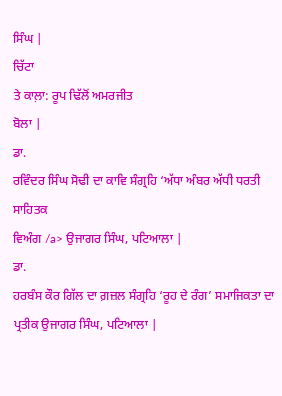ਸਿੰਘ |
ਚਿੱਟਾ
ਤੇ ਕਾਲ਼ਾ: ਰੂਪ ਢਿੱਲੋਂ ਅਮਰਜੀਤ
ਬੋਲਾ |
ਡਾ.
ਰਵਿੰਦਰ ਸਿੰਘ ਸੋਢੀ ਦਾ ਕਾਵਿ ਸੰਗ੍ਰਹਿ ‘ਅੱਧਾ ਅੰਬਰ ਅੱਧੀ ਧਰਤੀ ਸਾਹਿਤਕ
ਵਿਅੰਗ /a> ਉਜਾਗਰ ਸਿੰਘ, ਪਟਿਆਲਾ |
ਡਾ.
ਹਰਬੰਸ ਕੌਰ ਗਿੱਲ ਦਾ ਗ਼ਜ਼ਲ ਸੰਗ੍ਰਹਿ ‘ਰੂਹ ਦੇ ਰੰਗ’ ਸਮਾਜਿਕਤਾ ਦਾ
ਪ੍ਰਤੀਕ ਉਜਾਗਰ ਸਿੰਘ, ਪਟਿਆਲਾ |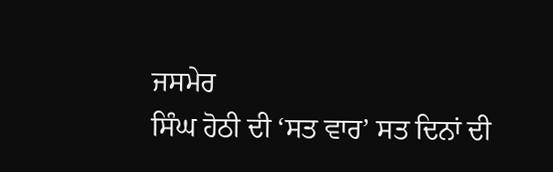ਜਸਮੇਰ
ਸਿੰਘ ਹੋਠੀ ਦੀ ‘ਸਤ ਵਾਰ’ ਸਤ ਦਿਨਾਂ ਦੀ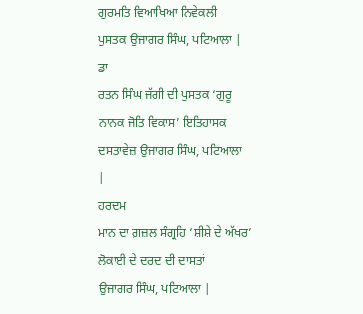ਗੁਰਮਤਿ ਵਿਆਖਿਆ ਨਿਵੇਕਲੀ
ਪੁਸਤਕ ਉਜਾਗਰ ਸਿੰਘ, ਪਟਿਆਲਾ |
ਡਾ
ਰਤਨ ਸਿੰਘ ਜੱਗੀ ਦੀ ਪੁਸਤਕ ‘ਗੁਰੂ ਨਾਨਕ ਜੋਤਿ ਵਿਕਾਸ’ ਇਤਿਹਾਸਕ
ਦਸਤਾਵੇਜ਼ ਉਜਾਗਰ ਸਿੰਘ, ਪਟਿਆਲਾ
|
ਹਰਦਮ
ਮਾਨ ਦਾ ਗ਼ਜ਼ਲ ਸੰਗ੍ਰਹਿ ‘ਸ਼ੀਸ਼ੇ ਦੇ ਅੱਖਰ’ ਲੋਕਾਈ ਦੇ ਦਰਦ ਦੀ ਦਾਸਤਾਂ
ਉਜਾਗਰ ਸਿੰਘ, ਪਟਿਆਲਾ |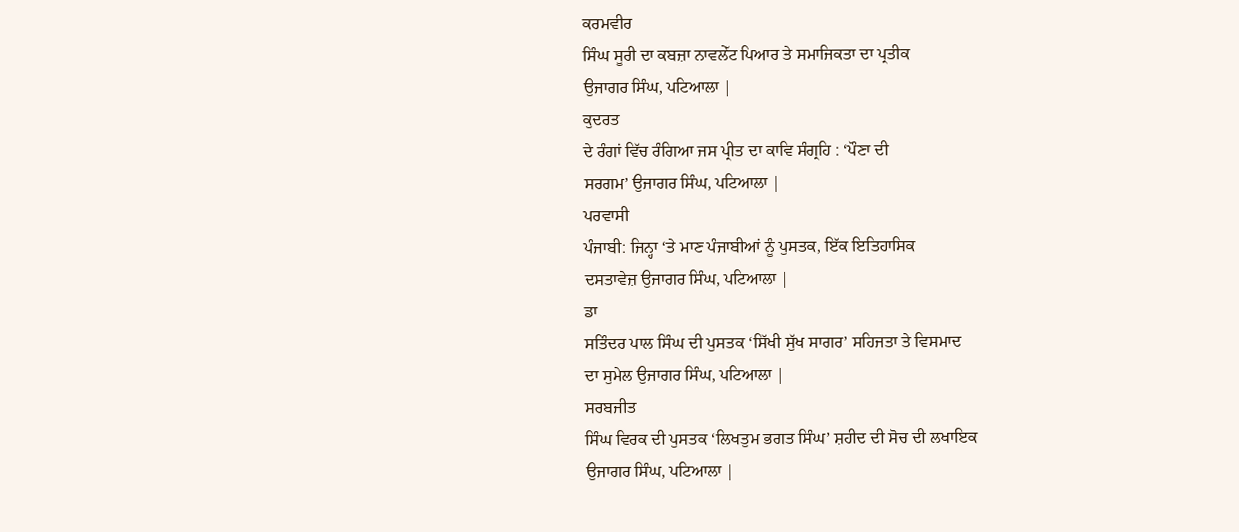ਕਰਮਵੀਰ
ਸਿੰਘ ਸੂਰੀ ਦਾ ਕਬਜ਼ਾ ਨਾਵਲੇੱਟ ਪਿਆਰ ਤੇ ਸਮਾਜਿਕਤਾ ਦਾ ਪ੍ਰਤੀਕ
ਉਜਾਗਰ ਸਿੰਘ, ਪਟਿਆਲਾ |
ਕੁਦਰਤ
ਦੇ ਰੰਗਾਂ ਵਿੱਚ ਰੰਗਿਆ ਜਸ ਪ੍ਰੀਤ ਦਾ ਕਾਵਿ ਸੰਗ੍ਰਹਿ : ‘ਪੌਣਾ ਦੀ
ਸਰਗਮ’ ਉਜਾਗਰ ਸਿੰਘ, ਪਟਿਆਲਾ |
ਪਰਵਾਸੀ
ਪੰਜਾਬੀ: ਜਿਨ੍ਹਾ ‘ਤੇ ਮਾਣ ਪੰਜਾਬੀਆਂ ਨੂੰ ਪੁਸਤਕ, ਇੱਕ ਇਤਿਹਾਸਿਕ
ਦਸਤਾਵੇਜ਼ ਉਜਾਗਰ ਸਿੰਘ, ਪਟਿਆਲਾ |
ਡਾ
ਸਤਿੰਦਰ ਪਾਲ ਸਿੰਘ ਦੀ ਪੁਸਤਕ ‘ਸਿੱਖੀ ਸੁੱਖ ਸਾਗਰ’ ਸਹਿਜਤਾ ਤੇ ਵਿਸਮਾਦ
ਦਾ ਸੁਮੇਲ ਉਜਾਗਰ ਸਿੰਘ, ਪਟਿਆਲਾ |
ਸਰਬਜੀਤ
ਸਿੰਘ ਵਿਰਕ ਦੀ ਪੁਸਤਕ ‘ਲਿਖਤੁਮ ਭਗਤ ਸਿੰਘ’ ਸ਼ਹੀਦ ਦੀ ਸੋਚ ਦੀ ਲਖਾਇਕ
ਉਜਾਗਰ ਸਿੰਘ, ਪਟਿਆਲਾ |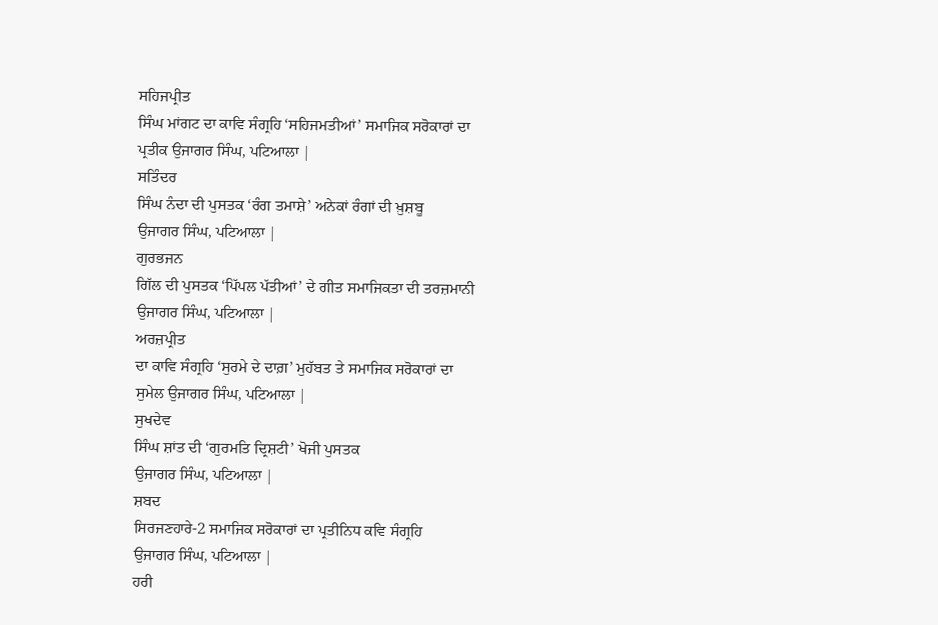ਸਹਿਜਪ੍ਰੀਤ
ਸਿੰਘ ਮਾਂਗਟ ਦਾ ਕਾਵਿ ਸੰਗ੍ਰਹਿ ‘ਸਹਿਜਮਤੀਆਂ’ ਸਮਾਜਿਕ ਸਰੋਕਾਰਾਂ ਦਾ
ਪ੍ਰਤੀਕ ਉਜਾਗਰ ਸਿੰਘ, ਪਟਿਆਲਾ |
ਸਤਿੰਦਰ
ਸਿੰਘ ਨੰਦਾ ਦੀ ਪੁਸਤਕ ‘ਰੰਗ ਤਮਾਸ਼ੇ’ ਅਨੇਕਾਂ ਰੰਗਾਂ ਦੀ ਖ਼ੁਸ਼ਬੂ
ਉਜਾਗਰ ਸਿੰਘ, ਪਟਿਆਲਾ |
ਗੁਰਭਜਨ
ਗਿੱਲ ਦੀ ਪੁਸਤਕ ‘ਪਿੱਪਲ ਪੱਤੀਆਂ’ ਦੇ ਗੀਤ ਸਮਾਜਿਕਤਾ ਦੀ ਤਰਜ਼ਮਾਨੀ
ਉਜਾਗਰ ਸਿੰਘ, ਪਟਿਆਲਾ |
ਅਰਜ਼ਪ੍ਰੀਤ
ਦਾ ਕਾਵਿ ਸੰਗ੍ਰਹਿ ‘ਸੁਰਮੇ ਦੇ ਦਾਗ਼’ ਮੁਹੱਬਤ ਤੇ ਸਮਾਜਿਕ ਸਰੋਕਾਰਾਂ ਦਾ
ਸੁਮੇਲ ਉਜਾਗਰ ਸਿੰਘ, ਪਟਿਆਲਾ |
ਸੁਖਦੇਵ
ਸਿੰਘ ਸ਼ਾਂਤ ਦੀ ‘ਗੁਰਮਤਿ ਦ੍ਰਿਸ਼ਟੀ’ ਖੋਜੀ ਪੁਸਤਕ
ਉਜਾਗਰ ਸਿੰਘ, ਪਟਿਆਲਾ |
ਸ਼ਬਦ
ਸਿਰਜਣਹਾਰੇ-2 ਸਮਾਜਿਕ ਸਰੋਕਾਰਾਂ ਦਾ ਪ੍ਰਤੀਨਿਧ ਕਵਿ ਸੰਗ੍ਰਹਿ
ਉਜਾਗਰ ਸਿੰਘ, ਪਟਿਆਲਾ |
ਹਰੀ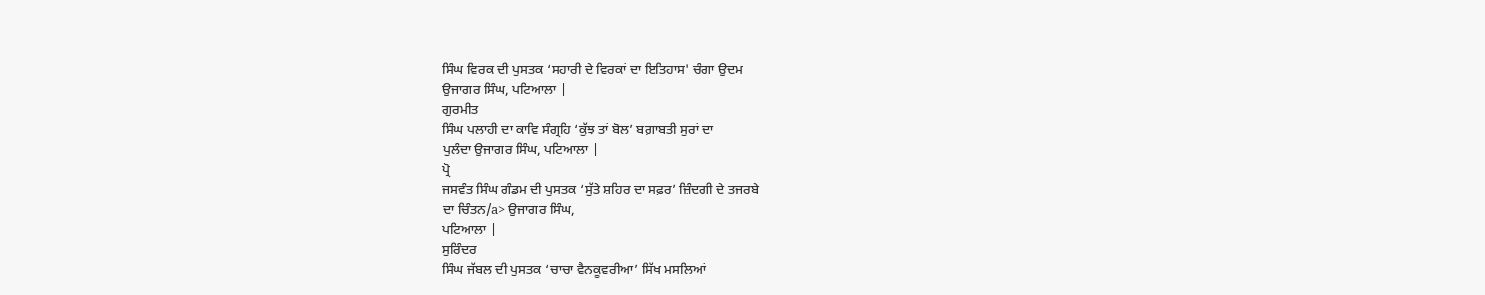ਸਿੰਘ ਵਿਰਕ ਦੀ ਪੁਸਤਕ ‘ਸਹਾਰੀ ਦੇ ਵਿਰਕਾਂ ਦਾ ਇਤਿਹਾਸ' ਚੰਗਾ ਉਦਮ
ਉਜਾਗਰ ਸਿੰਘ, ਪਟਿਆਲਾ |
ਗੁਰਮੀਤ
ਸਿੰਘ ਪਲਾਹੀ ਦਾ ਕਾਵਿ ਸੰਗ੍ਰਹਿ ‘ਕੁੱਝ ਤਾਂ ਬੋਲ’ ਬਗ਼ਾਬਤੀ ਸੁਰਾਂ ਦਾ
ਪੁਲੰਦਾ ਉਜਾਗਰ ਸਿੰਘ, ਪਟਿਆਲਾ |
ਪ੍ਰੋ
ਜਸਵੰਤ ਸਿੰਘ ਗੰਡਮ ਦੀ ਪੁਸਤਕ ‘ਸੁੱਤੇ ਸ਼ਹਿਰ ਦਾ ਸਫ਼ਰ’ ਜ਼ਿੰਦਗੀ ਦੇ ਤਜਰਬੇ
ਦਾ ਚਿੰਤਨ/a> ਉਜਾਗਰ ਸਿੰਘ,
ਪਟਿਆਲਾ |
ਸੁਰਿੰਦਰ
ਸਿੰਘ ਜੱਬਲ ਦੀ ਪੁਸਤਕ ‘ਚਾਚਾ ਵੈਨਕੂਵਰੀਆ’ ਸਿੱਖ ਮਸਲਿਆਂ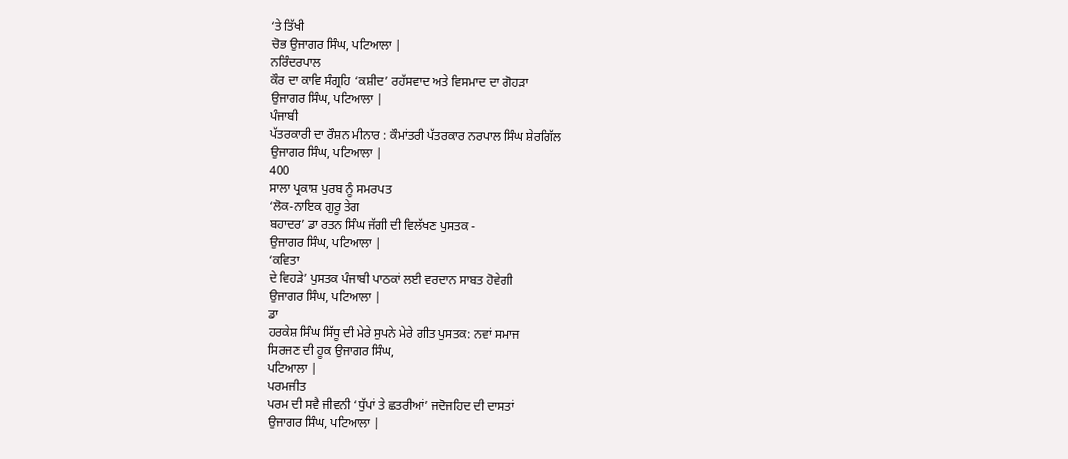‘ਤੇ ਤਿੱਖੀ
ਚੋਭ ਉਜਾਗਰ ਸਿੰਘ, ਪਟਿਆਲਾ |
ਨਰਿੰਦਰਪਾਲ
ਕੌਰ ਦਾ ਕਾਵਿ ਸੰਗ੍ਰਹਿ ‘ਕਸ਼ੀਦ’ ਰਹੱਸਵਾਦ ਅਤੇ ਵਿਸਮਾਦ ਦਾ ਗੋਹੜਾ
ਉਜਾਗਰ ਸਿੰਘ, ਪਟਿਆਲਾ |
ਪੰਜਾਬੀ
ਪੱਤਰਕਾਰੀ ਦਾ ਰੌਸ਼ਨ ਮੀਨਾਰ : ਕੌਮਾਂਤਰੀ ਪੱਤਰਕਾਰ ਨਰਪਾਲ ਸਿੰਘ ਸ਼ੇਰਗਿੱਲ
ਉਜਾਗਰ ਸਿੰਘ, ਪਟਿਆਲਾ |
400
ਸਾਲਾ ਪ੍ਰਕਾਸ਼ ਪੁਰਬ ਨੂੰ ਸਮਰਪਤ
‘ਲੋਕ-ਨਾਇਕ ਗੁਰੂ ਤੇਗ
ਬਹਾਦਰ’ ਡਾ ਰਤਨ ਸਿੰਘ ਜੱਗੀ ਦੀ ਵਿਲੱਖਣ ਪੁਸਤਕ -
ਉਜਾਗਰ ਸਿੰਘ, ਪਟਿਆਲਾ |
‘ਕਵਿਤਾ
ਦੇ ਵਿਹੜੇ’ ਪੁਸਤਕ ਪੰਜਾਬੀ ਪਾਠਕਾਂ ਲਈ ਵਰਦਾਨ ਸਾਬਤ ਹੋਵੇਗੀ
ਉਜਾਗਰ ਸਿੰਘ, ਪਟਿਆਲਾ |
ਡਾ
ਹਰਕੇਸ਼ ਸਿੰਘ ਸਿੱਧੂ ਦੀ ਮੇਰੇ ਸੁਪਨੇ ਮੇਰੇ ਗੀਤ ਪੁਸਤਕ: ਨਵਾਂ ਸਮਾਜ
ਸਿਰਜਣ ਦੀ ਹੂਕ ਉਜਾਗਰ ਸਿੰਘ,
ਪਟਿਆਲਾ |
ਪਰਮਜੀਤ
ਪਰਮ ਦੀ ਸਵੈ ਜੀਵਨੀ ‘ਧੁੱਪਾਂ ਤੇ ਛਤਰੀਆਂ’ ਜਦੋਜਹਿਦ ਦੀ ਦਾਸਤਾਂ
ਉਜਾਗਰ ਸਿੰਘ, ਪਟਿਆਲਾ |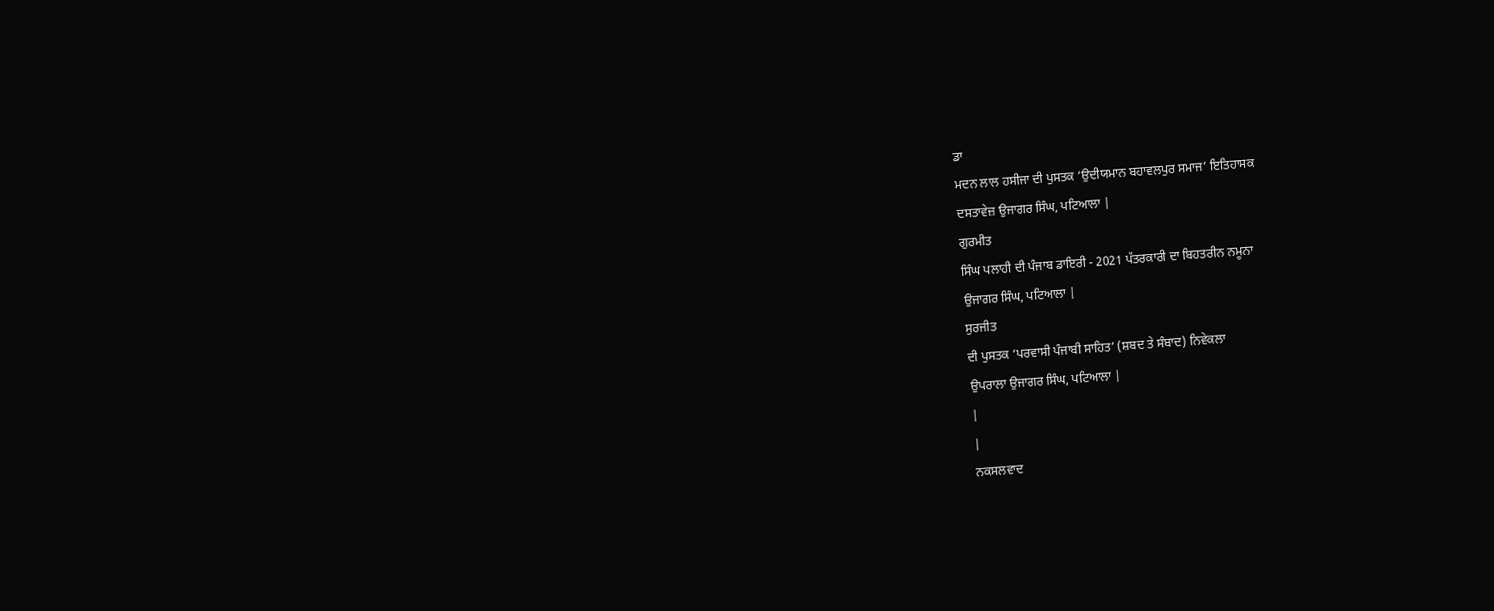ਡਾ
ਮਦਨ ਲਾਲ ਹਸੀਜਾ ਦੀ ਪੁਸਤਕ ‘ਉਦੀਯਮਾਨ ਬਹਾਵਲਪੁਰ ਸਮਾਜ’ ਇਤਿਹਾਸਕ
ਦਸਤਾਵੇਜ਼ ਉਜਾਗਰ ਸਿੰਘ, ਪਟਿਆਲਾ |
ਗੁਰਮੀਤ
ਸਿੰਘ ਪਲਾਹੀ ਦੀ ਪੰਜਾਬ ਡਾਇਰੀ - 2021 ਪੱਤਰਕਾਰੀ ਦਾ ਬਿਹਤਰੀਨ ਨਮੂਨਾ
ਉਜਾਗਰ ਸਿੰਘ, ਪਟਿਆਲਾ |
ਸੁਰਜੀਤ
ਦੀ ਪੁਸਤਕ ‘ਪਰਵਾਸੀ ਪੰਜਾਬੀ ਸਾਹਿਤ’ (ਸ਼ਬਦ ਤੇ ਸੰਬਾਦ) ਨਿਵੇਕਲਾ
ਉਪਰਾਲਾ ਉਜਾਗਰ ਸਿੰਘ, ਪਟਿਆਲਾ |
|
|
ਨਕਸਲਵਾਦ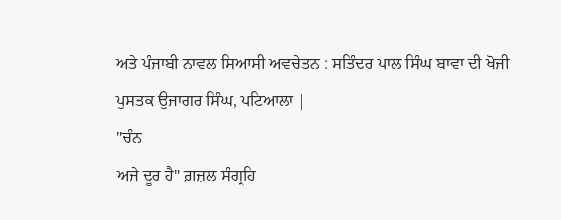ਅਤੇ ਪੰਜਾਬੀ ਨਾਵਲ ਸਿਆਸੀ ਅਵਚੇਤਨ : ਸਤਿੰਦਰ ਪਾਲ ਸਿੰਘ ਬਾਵਾ ਦੀ ਖੋਜੀ
ਪੁਸਤਕ ਉਜਾਗਰ ਸਿੰਘ, ਪਟਿਆਲਾ |
"ਚੰਨ
ਅਜੇ ਦੂਰ ਹੈ" ਗ਼ਜ਼ਲ ਸੰਗ੍ਰਹਿ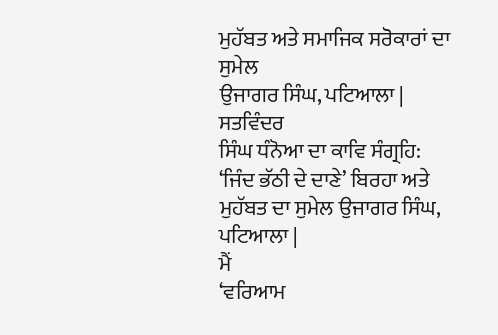ਮੁਹੱਬਤ ਅਤੇ ਸਮਾਜਿਕ ਸਰੋਕਾਰਾਂ ਦਾ ਸੁਮੇਲ
ਉਜਾਗਰ ਸਿੰਘ, ਪਟਿਆਲਾ |
ਸਤਵਿੰਦਰ
ਸਿੰਘ ਧੰਨੋਆ ਦਾ ਕਾਵਿ ਸੰਗ੍ਰਹਿ: ‘ਜਿੰਦ ਭੱਠੀ ਦੇ ਦਾਣੇ’ ਬਿਰਹਾ ਅਤੇ
ਮੁਹੱਬਤ ਦਾ ਸੁਮੇਲ ਉਜਾਗਰ ਸਿੰਘ,
ਪਟਿਆਲਾ |
ਮੈਂ
‘ਵਰਿਆਮ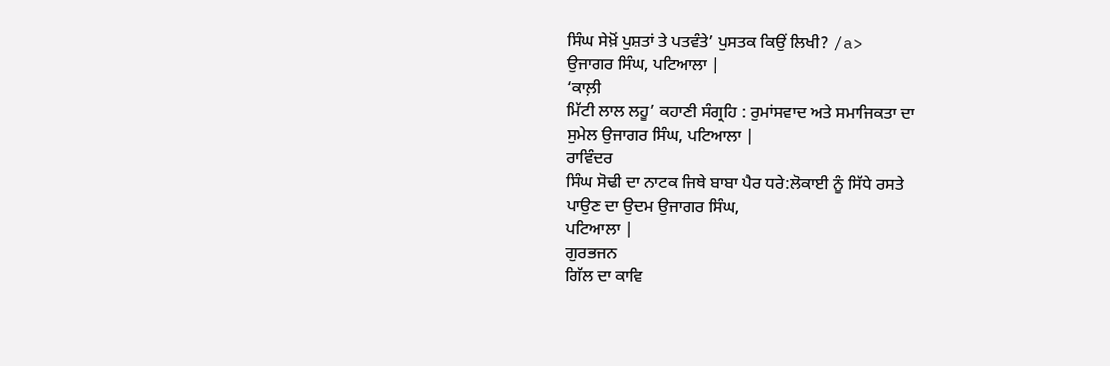ਸਿੰਘ ਸੇਖ਼ੋਂ ਪੁਸ਼ਤਾਂ ਤੇ ਪਤਵੰਤੇ’ ਪੁਸਤਕ ਕਿਉਂ ਲਿਖੀ? /a>
ਉਜਾਗਰ ਸਿੰਘ, ਪਟਿਆਲਾ |
‘ਕਾਲ਼ੀ
ਮਿੱਟੀ ਲਾਲ ਲਹੂ’ ਕਹਾਣੀ ਸੰਗ੍ਰਹਿ : ਰੁਮਾਂਸਵਾਦ ਅਤੇ ਸਮਾਜਿਕਤਾ ਦਾ
ਸੁਮੇਲ ਉਜਾਗਰ ਸਿੰਘ, ਪਟਿਆਲਾ |
ਰਾਵਿੰਦਰ
ਸਿੰਘ ਸੋਢੀ ਦਾ ਨਾਟਕ ਜਿਥੇ ਬਾਬਾ ਪੈਰ ਧਰੇ:ਲੋਕਾਈ ਨੂੰ ਸਿੱਧੇ ਰਸਤੇ
ਪਾਉਣ ਦਾ ਉਦਮ ਉਜਾਗਰ ਸਿੰਘ,
ਪਟਿਆਲਾ |
ਗੁਰਭਜਨ
ਗਿੱਲ ਦਾ ਕਾਵਿ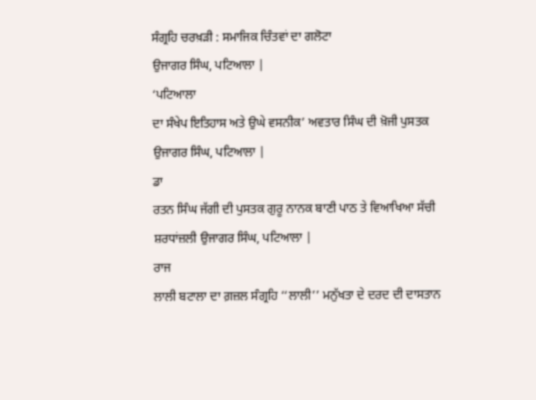ਸੰਗ੍ਰਹਿ ਚਰਖ਼ੜੀ : ਸਮਾਜਿਕ ਚਿੰਤਵਾਂ ਦਾ ਗਲੋਟਾ
ਉਜਾਗਰ ਸਿੰਘ, ਪਟਿਆਲਾ |
‘ਪਟਿਆਲਾ
ਦਾ ਸੰਖੇਪ ਇਤਿਹਾਸ ਅਤੇ ਉਘੇ ਵਸਨੀਕ’ ਅਵਤਾਰ ਸਿੰਘ ਦੀ ਖ਼ੋਜੀ ਪੁਸਤਕ
ਉਜਾਗਰ ਸਿੰਘ, ਪਟਿਆਲਾ |
ਡਾ
ਰਤਨ ਸਿੰਘ ਜੱਗੀ ਦੀ ਪੁਸਤਕ ਗੁਰੂ ਨਾਨਕ ਬਾਣੀ ਪਾਠ ਤੇ ਵਿਆਖਿਆ ਸੱਚੀ
ਸ਼ਰਧਾਂਜ਼ਲੀ ਉਜਾਗਰ ਸਿੰਘ, ਪਟਿਆਲਾ |
ਰਾਜ
ਲਾਲੀ ਬਟਾਲਾ ਦਾ ਗ਼ਜ਼ਲ ਸੰਗ੍ਰਹਿ ‘‘ਲਾਲੀ’’ ਮਨੁੱਖਤਾ ਦੇ ਦਰਦ ਦੀ ਦਾਸਤਾਨ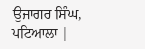ਉਜਾਗਰ ਸਿੰਘ, ਪਟਿਆਲਾ |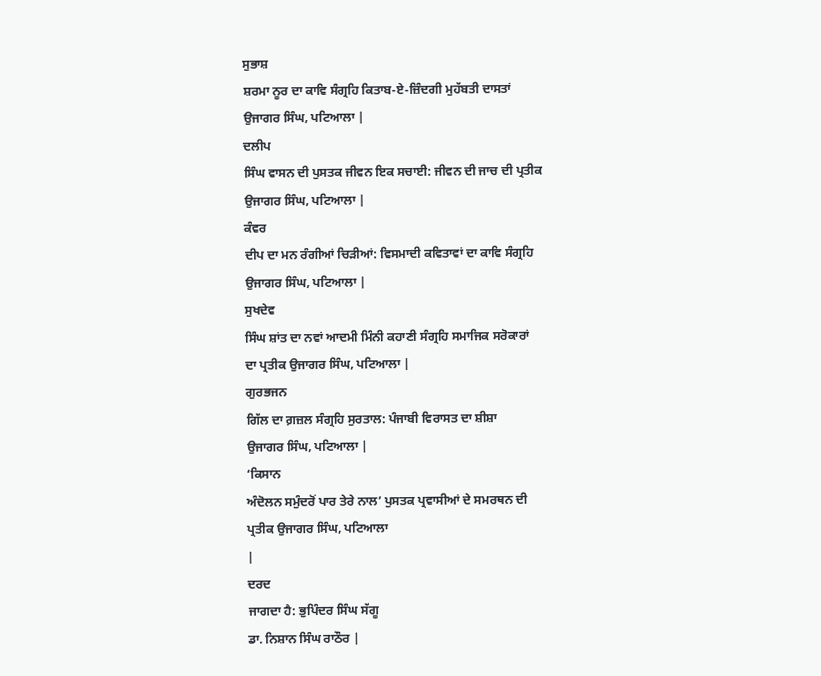ਸੁਭਾਸ਼
ਸ਼ਰਮਾ ਨੂਰ ਦਾ ਕਾਵਿ ਸੰਗ੍ਰਹਿ ਕਿਤਾਬ-ਏ-ਜ਼ਿੰਦਗੀ ਮੁਹੱਬਤੀ ਦਾਸਤਾਂ
ਉਜਾਗਰ ਸਿੰਘ, ਪਟਿਆਲਾ |
ਦਲੀਪ
ਸਿੰਘ ਵਾਸਨ ਦੀ ਪੁਸਤਕ ਜੀਵਨ ਇਕ ਸਚਾਈ: ਜੀਵਨ ਦੀ ਜਾਚ ਦੀ ਪ੍ਰਤੀਕ
ਉਜਾਗਰ ਸਿੰਘ, ਪਟਿਆਲਾ |
ਕੰਵਰ
ਦੀਪ ਦਾ ਮਨ ਰੰਗੀਆਂ ਚਿੜੀਆਂ: ਵਿਸਮਾਦੀ ਕਵਿਤਾਵਾਂ ਦਾ ਕਾਵਿ ਸੰਗ੍ਰਹਿ
ਉਜਾਗਰ ਸਿੰਘ, ਪਟਿਆਲਾ |
ਸੁਖਦੇਵ
ਸਿੰਘ ਸ਼ਾਂਤ ਦਾ ਨਵਾਂ ਆਦਮੀ ਮਿੰਨੀ ਕਹਾਣੀ ਸੰਗ੍ਰਹਿ ਸਮਾਜਿਕ ਸਰੋਕਾਰਾਂ
ਦਾ ਪ੍ਰਤੀਕ ਉਜਾਗਰ ਸਿੰਘ, ਪਟਿਆਲਾ |
ਗੁਰਭਜਨ
ਗਿੱਲ ਦਾ ਗ਼ਜ਼ਲ ਸੰਗ੍ਰਹਿ ਸੁਰਤਾਲ: ਪੰਜਾਬੀ ਵਿਰਾਸਤ ਦਾ ਸ਼ੀਸ਼ਾ
ਉਜਾਗਰ ਸਿੰਘ, ਪਟਿਆਲਾ |
‘ਕਿਸਾਨ
ਅੰਦੋਲਨ ਸਮੁੰਦਰੋਂ ਪਾਰ ਤੇਰੇ ਨਾਲ’ ਪੁਸਤਕ ਪ੍ਰਵਾਸੀਆਂ ਦੇ ਸਮਰਥਨ ਦੀ
ਪ੍ਰਤੀਕ ਉਜਾਗਰ ਸਿੰਘ, ਪਟਿਆਲਾ
|
ਦਰਦ
ਜਾਗਦਾ ਹੈ: ਭੁਪਿੰਦਰ ਸਿੰਘ ਸੱਗੂ
ਡਾ. ਨਿਸ਼ਾਨ ਸਿੰਘ ਰਾਠੌਰ |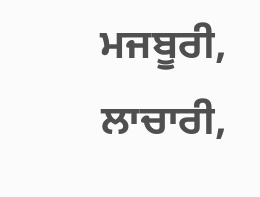ਮਜਬੂਰੀ,
ਲਾਚਾਰੀ,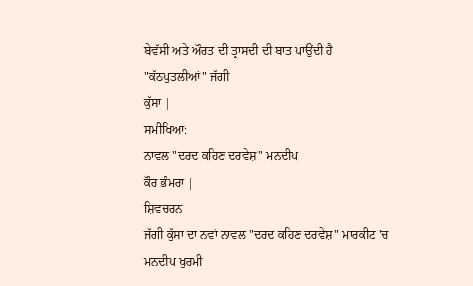ਬੇਵੱਸੀ ਅਤੇ ਔਰਤ ਦੀ ਤ੍ਰਾਸਦੀ ਦੀ ਬਾਤ ਪਾਉਂਦੀ ਹੈ
"ਕੱਠਪੁਤਲੀਆਂ" ਜੱਗੀ
ਕੁੱਸਾ |
ਸਮੀਖਿਆ:
ਨਾਵਲ "ਦਰਦ ਕਹਿਣ ਦਰਵੇਸ਼" ਮਨਦੀਪ
ਕੌਰ ਭੰਮਰਾ |
ਸ਼ਿਵਚਰਨ
ਜੱਗੀ ਕੁੱਸਾ ਦਾ ਨਵਾਂ ਨਾਵਲ "ਦਰਦ ਕਹਿਣ ਦਰਵੇਸ਼" ਮਾਰਕੀਟ 'ਚ
ਮਨਦੀਪ ਖੁਰਮੀ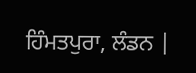ਹਿੰਮਤਪੁਰਾ, ਲੰਡਨ |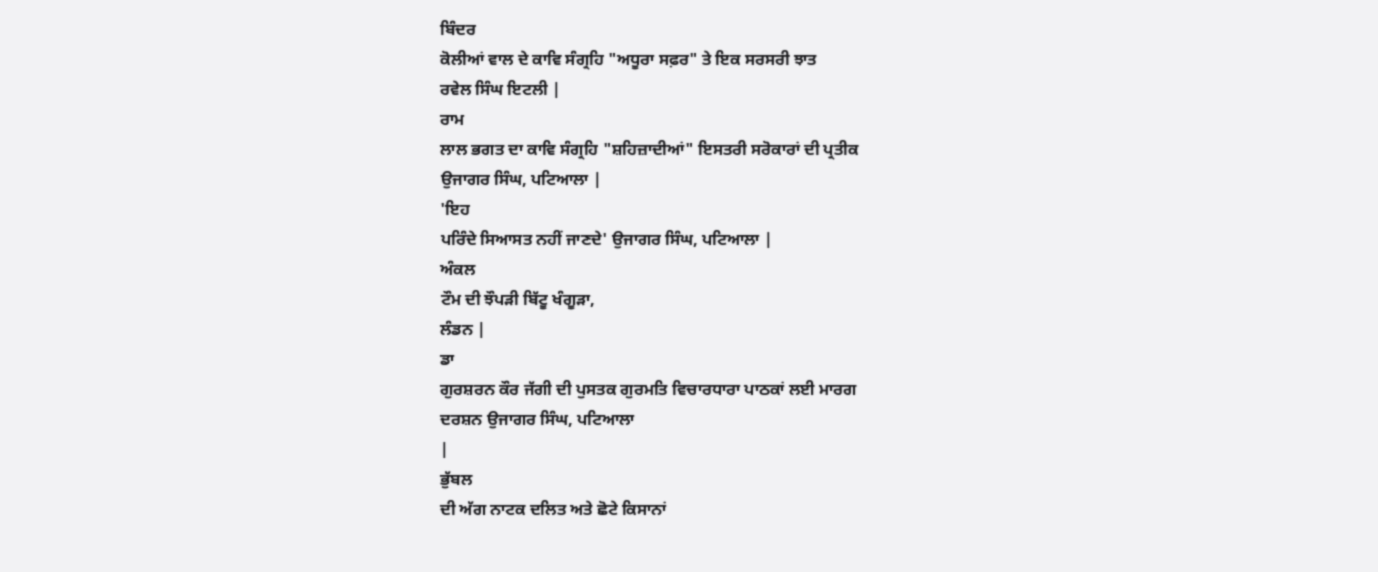ਬਿੰਦਰ
ਕੋਲੀਆਂ ਵਾਲ ਦੇ ਕਾਵਿ ਸੰਗ੍ਰਹਿ "ਅਧੂਰਾ ਸਫ਼ਰ" ਤੇ ਇਕ ਸਰਸਰੀ ਝਾਤ
ਰਵੇਲ ਸਿੰਘ ਇਟਲੀ |
ਰਾਮ
ਲਾਲ ਭਗਤ ਦਾ ਕਾਵਿ ਸੰਗ੍ਰਹਿ "ਸ਼ਹਿਜ਼ਾਦੀਆਂ" ਇਸਤਰੀ ਸਰੋਕਾਰਾਂ ਦੀ ਪ੍ਰਤੀਕ
ਉਜਾਗਰ ਸਿੰਘ, ਪਟਿਆਲਾ |
'ਇਹ
ਪਰਿੰਦੇ ਸਿਆਸਤ ਨਹੀਂ ਜਾਣਦੇ' ਉਜਾਗਰ ਸਿੰਘ, ਪਟਿਆਲਾ |
ਅੰਕਲ
ਟੌਮ ਦੀ ਝੌਪੜੀ ਬਿੱਟੂ ਖੰਗੂੜਾ,
ਲੰਡਨ |
ਡਾ
ਗੁਰਸ਼ਰਨ ਕੌਰ ਜੱਗੀ ਦੀ ਪੁਸਤਕ ਗੁਰਮਤਿ ਵਿਚਾਰਧਾਰਾ ਪਾਠਕਾਂ ਲਈ ਮਾਰਗ
ਦਰਸ਼ਨ ਉਜਾਗਰ ਸਿੰਘ, ਪਟਿਆਲਾ
|
ਭੁੱਬਲ
ਦੀ ਅੱਗ ਨਾਟਕ ਦਲਿਤ ਅਤੇ ਛੋਟੇ ਕਿਸਾਨਾਂ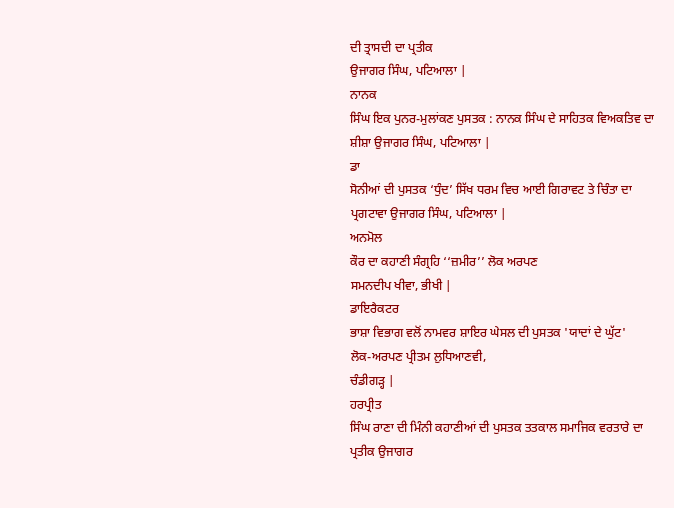ਦੀ ਤ੍ਰਾਸਦੀ ਦਾ ਪ੍ਰਤੀਕ
ਉਜਾਗਰ ਸਿੰਘ, ਪਟਿਆਲਾ |
ਨਾਨਕ
ਸਿੰਘ ਇਕ ਪੁਨਰ-ਮੁਲਾਂਕਣ ਪੁਸਤਕ : ਨਾਨਕ ਸਿੰਘ ਦੇ ਸਾਹਿਤਕ ਵਿਅਕਤਿਵ ਦਾ
ਸ਼ੀਸ਼ਾ ਉਜਾਗਰ ਸਿੰਘ, ਪਟਿਆਲਾ |
ਡਾ
ਸੋਨੀਆਂ ਦੀ ਪੁਸਤਕ ‘ਧੁੰਦ’ ਸਿੱਖ ਧਰਮ ਵਿਚ ਆਈ ਗਿਰਾਵਟ ਤੇ ਚਿੰਤਾ ਦਾ
ਪ੍ਰਗਟਾਵਾ ਉਜਾਗਰ ਸਿੰਘ, ਪਟਿਆਲਾ |
ਅਨਮੋਲ
ਕੌਰ ਦਾ ਕਹਾਣੀ ਸੰਗ੍ਰਹਿ ‘‘ਜ਼ਮੀਰ’’ ਲੋਕ ਅਰਪਣ
ਸਮਨਦੀਪ ਖੀਵਾ, ਭੀਖੀ |
ਡਾਇਰੈਕਟਰ
ਭਾਸ਼ਾ ਵਿਭਾਗ ਵਲੋਂ ਨਾਮਵਰ ਸ਼ਾਇਰ ਘੇਸਲ ਦੀ ਪੁਸਤਕ 'ਯਾਦਾਂ ਦੇ ਘੁੱਟ'
ਲੋਕ-ਅਰਪਣ ਪ੍ਰੀਤਮ ਲੁਧਿਆਣਵੀ,
ਚੰਡੀਗੜ੍ਹ |
ਹਰਪ੍ਰੀਤ
ਸਿੰਘ ਰਾਣਾ ਦੀ ਮਿੰਨੀ ਕਹਾਣੀਆਂ ਦੀ ਪੁਸਤਕ ਤਤਕਾਲ ਸਮਾਜਿਕ ਵਰਤਾਰੇ ਦਾ
ਪ੍ਰਤੀਕ ਉਜਾਗਰ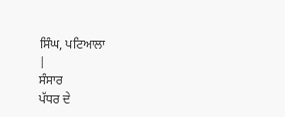ਸਿੰਘ, ਪਟਿਆਲਾ
|
ਸੰਸਾਰ
ਪੱਧਰ ਦੇ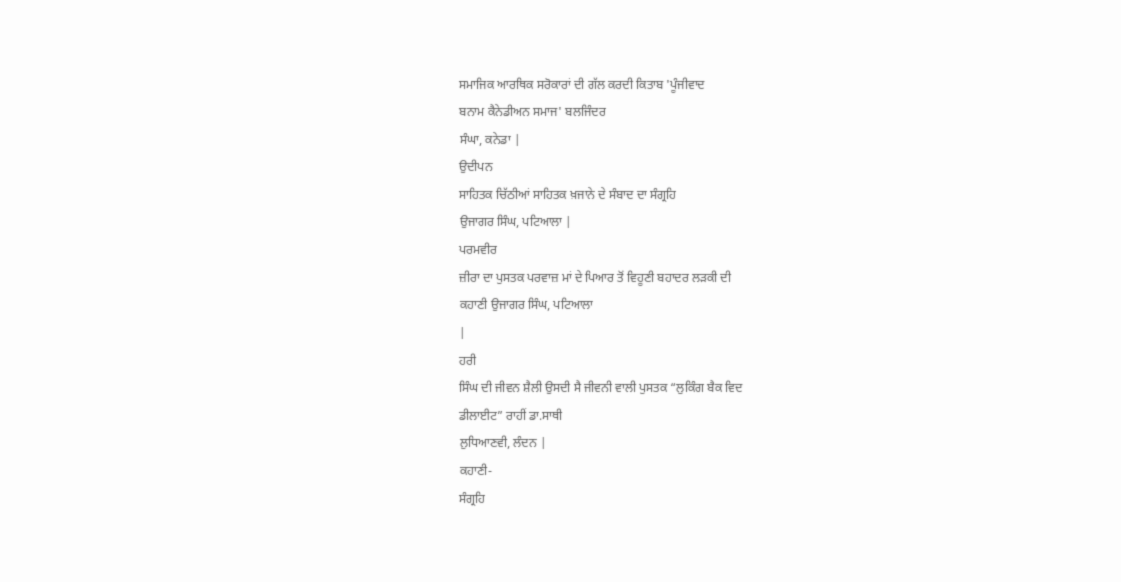ਸਮਾਜਿਕ ਆਰਥਿਕ ਸਰੋਕਾਰਾਂ ਦੀ ਗੱਲ ਕਰਦੀ ਕਿਤਾਬ 'ਪੂੰਜੀਵਾਦ
ਬਨਾਮ ਕੈਨੇਡੀਅਨ ਸਮਾਜ' ਬਲਜਿੰਦਰ
ਸੰਘਾ, ਕਨੇਡਾ |
ਉਦੀਪਨ
ਸਾਹਿਤਕ ਚਿੱਠੀਆਂ ਸਾਹਿਤਕ ਖ਼ਜਾਨੇ ਦੇ ਸੰਬਾਦ ਦਾ ਸੰਗ੍ਰਹਿ
ਉਜਾਗਰ ਸਿੰਘ, ਪਟਿਆਲਾ |
ਪਰਮਵੀਰ
ਜ਼ੀਰਾ ਦਾ ਪੁਸਤਕ ਪਰਵਾਜ਼ ਮਾਂ ਦੇ ਪਿਆਰ ਤੋਂ ਵਿਹੂਣੀ ਬਹਾਦਰ ਲੜਕੀ ਦੀ
ਕਹਾਣੀ ਉਜਾਗਰ ਸਿੰਘ, ਪਟਿਆਲਾ
|
ਹਰੀ
ਸਿੰਘ ਦੀ ਜੀਵਨ ਸ਼ੈਲੀ ਉਸਦੀ ਸੈ ਜੀਵਨੀ ਵਾਲੀ ਪੁਸਤਕ “ਲੁਕਿੰਗ ਬੈਕ ਵਿਦ
ਡੀਲਾਈਟ” ਰਾਹੀਂ ਡਾ.ਸਾਥੀ
ਲੁਧਿਆਣਵੀ, ਲੰਦਨ |
ਕਹਾਣੀ-
ਸੰਗ੍ਰਹਿ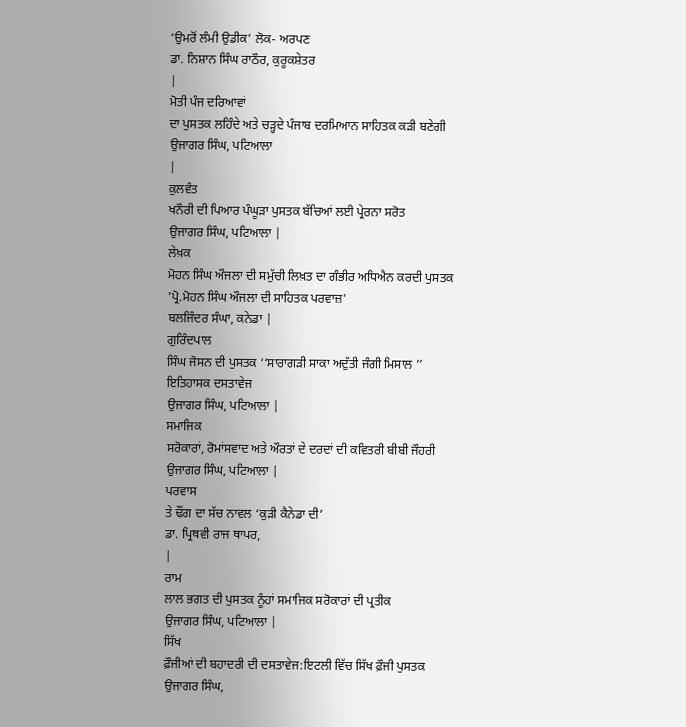‘ਉਮਰੋਂ ਲੰਮੀ ਉਡੀਕ’ ਲੋਕ- ਅਰਪਣ
ਡਾ. ਨਿਸ਼ਾਨ ਸਿੰਘ ਰਾਠੌਰ, ਕੁਰੂਕਸ਼ੇਤਰ
|
ਮੋਤੀ ਪੰਜ ਦਰਿਆਵਾਂ
ਦਾ ਪੁਸਤਕ ਲਹਿੰਦੇ ਅਤੇ ਚੜ੍ਹਦੇ ਪੰਜਾਬ ਦਰਮਿਆਨ ਸਾਹਿਤਕ ਕੜੀ ਬਣੇਗੀ
ਉਜਾਗਰ ਸਿੰਘ, ਪਟਿਆਲਾ
|
ਕੁਲਵੰਤ
ਖਨੌਰੀ ਦੀ ਪਿਆਰ ਪੰਘੂੜਾ ਪੁਸਤਕ ਬੱਚਿਆਂ ਲਈ ਪ੍ਰੇਰਨਾ ਸਰੋਤ
ਉਜਾਗਰ ਸਿੰਘ, ਪਟਿਆਲਾ |
ਲੇਖ਼ਕ
ਮੋਹਨ ਸਿੰਘ ਔਜਲਾ ਦੀ ਸਮੁੱਚੀ ਲਿਖ਼ਤ ਦਾ ਗੰਭੀਰ ਅਧਿਐਨ ਕਰਦੀ ਪੁਸਤਕ
'ਪ੍ਰੋ.ਮੋਹਨ ਸਿੰਘ ਔਜਲਾ ਦੀ ਸਾਹਿਤਕ ਪਰਵਾਜ਼'
ਬਲਜਿੰਦਰ ਸੰਘਾ, ਕਨੇਡਾ |
ਗੁਰਿੰਦਪਾਲ
ਸਿੰਘ ਜੋਸਨ ਦੀ ਪੁਸਤਕ ‘‘ਸਾਰਾਗੜੀ ਸਾਕਾ ਅਦੁੱਤੀ ਜੰਗੀ ਮਿਸਾਲ ’’
ਇਤਿਹਾਸਕ ਦਸਤਾਵੇਜ
ਉਜਾਗਰ ਸਿੰਘ, ਪਟਿਆਲਾ |
ਸਮਾਜਿਕ
ਸਰੋਕਾਰਾਂ, ਰੋਮਾਂਸਵਾਦ ਅਤੇ ਔਰਤਾਂ ਦੇ ਦਰਦਾਂ ਦੀ ਕਵਿਤਰੀ ਬੀਬੀ ਜੌਹਰੀ
ਉਜਾਗਰ ਸਿੰਘ, ਪਟਿਆਲਾ |
ਪਰਵਾਸ
ਤੇ ਢੌਂਗ ਦਾ ਸੱਚ ਨਾਵਲ ‘ਕੁੜੀ ਕੈਨੇਡਾ ਦੀ’
ਡਾ. ਪ੍ਰਿਥਵੀ ਰਾਜ ਥਾਪਰ,
|
ਰਾਮ
ਲਾਲ ਭਗਤ ਦੀ ਪੁਸਤਕ ਨੂੰਹਾਂ ਸਮਾਜਿਕ ਸਰੋਕਾਰਾਂ ਦੀ ਪ੍ਰਤੀਕ
ਉਜਾਗਰ ਸਿੰਘ, ਪਟਿਆਲਾ |
ਸਿੱਖ
ਫ਼ੌਜੀਆਂ ਦੀ ਬਹਾਦਰੀ ਦੀ ਦਸਤਾਵੇਜ:ਇਟਲੀ ਵਿੱਚ ਸਿੱਖ ਫ਼ੌਜੀ ਪੁਸਤਕ
ਉਜਾਗਰ ਸਿੰਘ,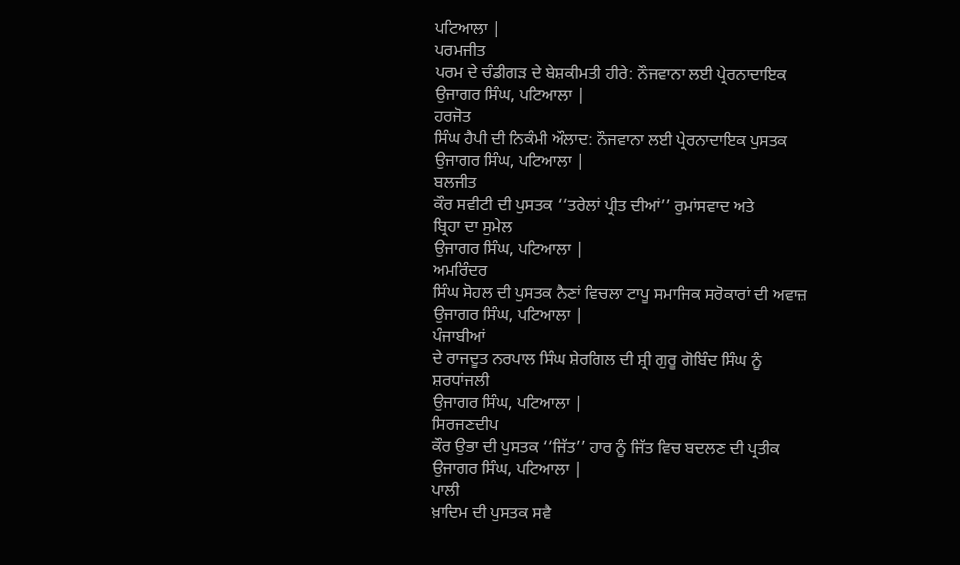ਪਟਿਆਲਾ |
ਪਰਮਜੀਤ
ਪਰਮ ਦੇ ਚੰਡੀਗੜ ਦੇ ਬੇਸ਼ਕੀਮਤੀ ਹੀਰੇ: ਨੌਜਵਾਨਾ ਲਈ ਪ੍ਰੇਰਨਾਦਾਇਕ
ਉਜਾਗਰ ਸਿੰਘ, ਪਟਿਆਲਾ |
ਹਰਜੋਤ
ਸਿੰਘ ਹੈਪੀ ਦੀ ਨਿਕੰਮੀ ਔਲਾਦ: ਨੌਜਵਾਨਾ ਲਈ ਪ੍ਰੇਰਨਾਦਾਇਕ ਪੁਸਤਕ
ਉਜਾਗਰ ਸਿੰਘ, ਪਟਿਆਲਾ |
ਬਲਜੀਤ
ਕੌਰ ਸਵੀਟੀ ਦੀ ਪੁਸਤਕ ‘‘ਤਰੇਲਾਂ ਪ੍ਰੀਤ ਦੀਆਂ’’ ਰੁਮਾਂਸਵਾਦ ਅਤੇ
ਬ੍ਰਿਹਾ ਦਾ ਸੁਮੇਲ
ਉਜਾਗਰ ਸਿੰਘ, ਪਟਿਆਲਾ |
ਅਮਰਿੰਦਰ
ਸਿੰਘ ਸੋਹਲ ਦੀ ਪੁਸਤਕ ਨੈਣਾਂ ਵਿਚਲਾ ਟਾਪੂ ਸਮਾਜਿਕ ਸਰੋਕਾਰਾਂ ਦੀ ਅਵਾਜ਼
ਉਜਾਗਰ ਸਿੰਘ, ਪਟਿਆਲਾ |
ਪੰਜਾਬੀਆਂ
ਦੇ ਰਾਜਦੂਤ ਨਰਪਾਲ ਸਿੰਘ ਸ਼ੇਰਗਿਲ ਦੀ ਸ਼੍ਰੀ ਗੁਰੂ ਗੋਬਿੰਦ ਸਿੰਘ ਨੂੰ
ਸ਼ਰਧਾਂਜਲੀ
ਉਜਾਗਰ ਸਿੰਘ, ਪਟਿਆਲਾ |
ਸਿਰਜਣਦੀਪ
ਕੌਰ ਉਭਾ ਦੀ ਪੁਸਤਕ ‘‘ਜਿੱਤ’’ ਹਾਰ ਨੂੰ ਜਿੱਤ ਵਿਚ ਬਦਲਣ ਦੀ ਪ੍ਰਤੀਕ
ਉਜਾਗਰ ਸਿੰਘ, ਪਟਿਆਲਾ |
ਪਾਲੀ
ਖ਼ਾਦਿਮ ਦੀ ਪੁਸਤਕ ਸਵੈ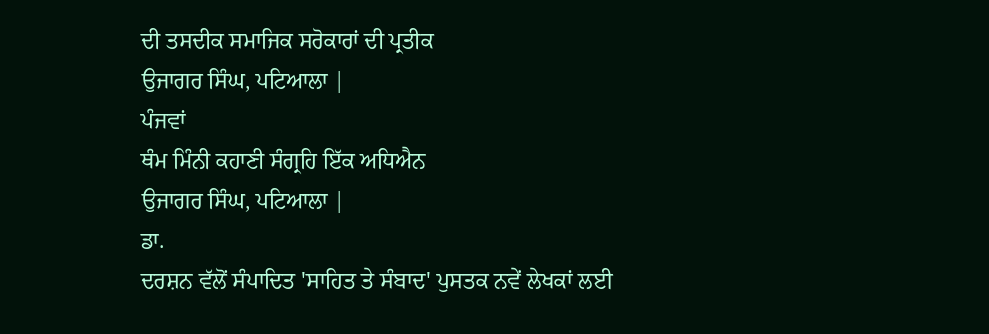ਦੀ ਤਸਦੀਕ ਸਮਾਜਿਕ ਸਰੋਕਾਰਾਂ ਦੀ ਪ੍ਰਤੀਕ
ਉਜਾਗਰ ਸਿੰਘ, ਪਟਿਆਲਾ |
ਪੰਜਵਾਂ
ਥੰਮ ਮਿੰਨੀ ਕਹਾਣੀ ਸੰਗ੍ਰਹਿ ਇੱਕ ਅਧਿਐਨ
ਉਜਾਗਰ ਸਿੰਘ, ਪਟਿਆਲਾ |
ਡਾ.
ਦਰਸ਼ਨ ਵੱਲੋਂ ਸੰਪਾਦਿਤ 'ਸਾਹਿਤ ਤੇ ਸੰਬਾਦ' ਪੁਸਤਕ ਨਵੇਂ ਲੇਖਕਾਂ ਲਈ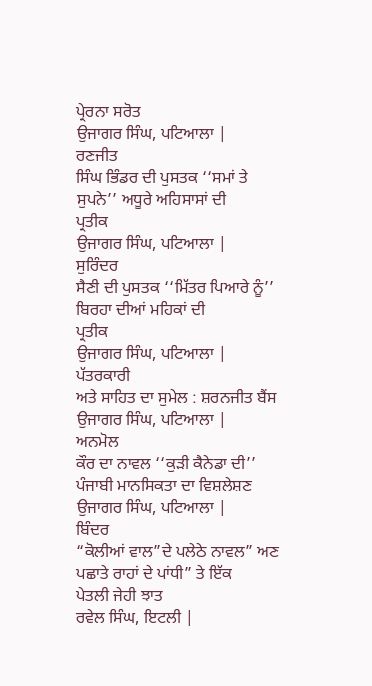ਪ੍ਰੇਰਨਾ ਸਰੋਤ
ਉਜਾਗਰ ਸਿੰਘ, ਪਟਿਆਲਾ |
ਰਣਜੀਤ
ਸਿੰਘ ਭਿੰਡਰ ਦੀ ਪੁਸਤਕ ‘‘ਸਮਾਂ ਤੇ ਸੁਪਨੇ’’ ਅਧੂਰੇ ਅਹਿਸਾਸਾਂ ਦੀ
ਪ੍ਰਤੀਕ
ਉਜਾਗਰ ਸਿੰਘ, ਪਟਿਆਲਾ |
ਸੁਰਿੰਦਰ
ਸੈਣੀ ਦੀ ਪੁਸਤਕ ‘‘ਮਿੱਤਰ ਪਿਆਰੇ ਨੂੰ’’ ਬਿਰਹਾ ਦੀਆਂ ਮਹਿਕਾਂ ਦੀ
ਪ੍ਰਤੀਕ
ਉਜਾਗਰ ਸਿੰਘ, ਪਟਿਆਲਾ |
ਪੱਤਰਕਾਰੀ
ਅਤੇ ਸਾਹਿਤ ਦਾ ਸੁਮੇਲ : ਸ਼ਰਨਜੀਤ ਬੈਂਸ
ਉਜਾਗਰ ਸਿੰਘ, ਪਟਿਆਲਾ |
ਅਨਮੋਲ
ਕੌਰ ਦਾ ਨਾਵਲ ‘‘ਕੁੜੀ ਕੈਨੇਡਾ ਦੀ’’ ਪੰਜਾਬੀ ਮਾਨਸਿਕਤਾ ਦਾ ਵਿਸ਼ਲੇਸ਼ਣ
ਉਜਾਗਰ ਸਿੰਘ, ਪਟਿਆਲਾ |
ਬਿੰਦਰ
“ਕੋਲੀਆਂ ਵਾਲ”ਦੇ ਪਲੇਠੇ ਨਾਵਲ” ਅਣ ਪਛਾਤੇ ਰਾਹਾਂ ਦੇ ਪਾਂਧੀ” ਤੇ ਇੱਕ
ਪੇਤਲੀ ਜੇਹੀ ਝਾਤ
ਰਵੇਲ ਸਿੰਘ, ਇਟਲੀ |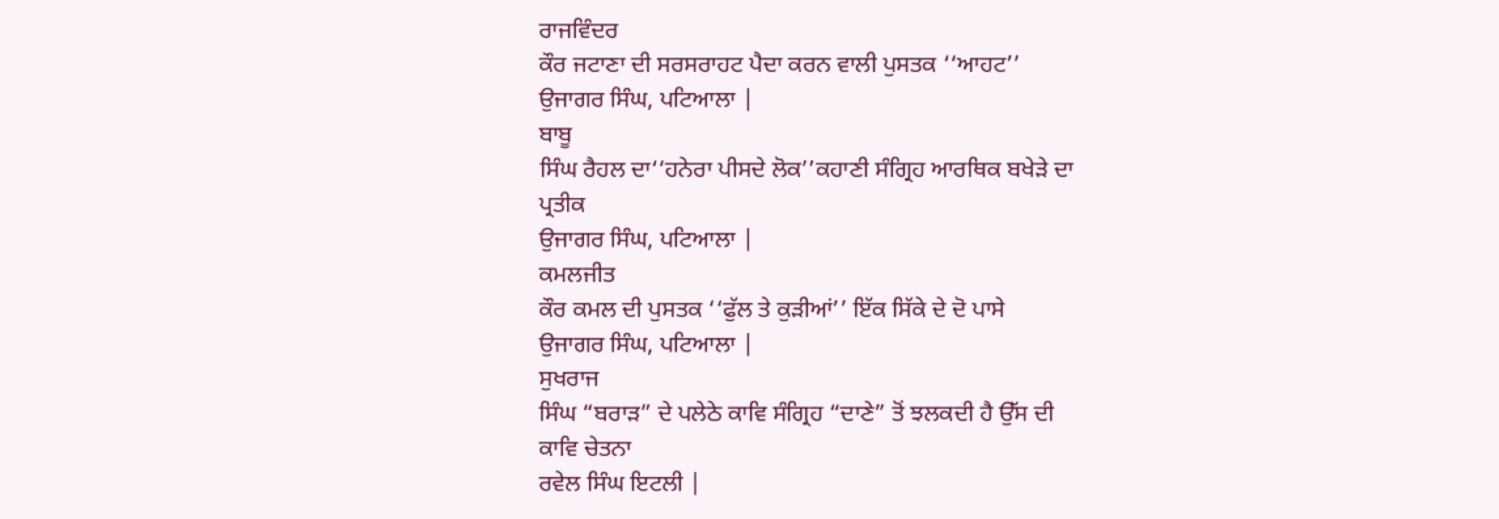ਰਾਜਵਿੰਦਰ
ਕੌਰ ਜਟਾਣਾ ਦੀ ਸਰਸਰਾਹਟ ਪੈਦਾ ਕਰਨ ਵਾਲੀ ਪੁਸਤਕ ‘‘ਆਹਟ’’
ਉਜਾਗਰ ਸਿੰਘ, ਪਟਿਆਲਾ |
ਬਾਬੂ
ਸਿੰਘ ਰੈਹਲ ਦਾ‘‘ਹਨੇਰਾ ਪੀਸਦੇ ਲੋਕ’’ਕਹਾਣੀ ਸੰਗ੍ਰਿਹ ਆਰਥਿਕ ਬਖੇੜੇ ਦਾ
ਪ੍ਰਤੀਕ
ਉਜਾਗਰ ਸਿੰਘ, ਪਟਿਆਲਾ |
ਕਮਲਜੀਤ
ਕੌਰ ਕਮਲ ਦੀ ਪੁਸਤਕ ‘‘ਫੁੱਲ ਤੇ ਕੁੜੀਆਂ’’ ਇੱਕ ਸਿੱਕੇ ਦੇ ਦੋ ਪਾਸੇ
ਉਜਾਗਰ ਸਿੰਘ, ਪਟਿਆਲਾ |
ਸੁਖਰਾਜ
ਸਿੰਘ “ਬਰਾੜ” ਦੇ ਪਲੇਠੇ ਕਾਵਿ ਸੰਗ੍ਰਿਹ “ਦਾਣੇ” ਤੋਂ ਝਲਕਦੀ ਹੈ ਉੱਸ ਦੀ
ਕਾਵਿ ਚੇਤਨਾ
ਰਵੇਲ ਸਿੰਘ ਇਟਲੀ |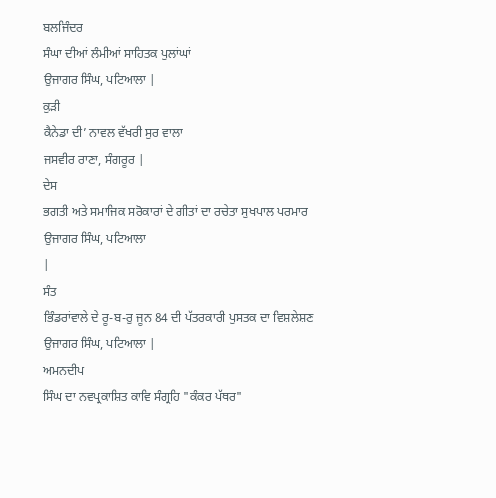ਬਲਜਿੰਦਰ
ਸੰਘਾ ਦੀਆਂ ਲੰਮੀਆਂ ਸਾਹਿਤਕ ਪੁਲਾਂਘਾਂ
ਉਜਾਗਰ ਸਿੰਘ, ਪਟਿਆਲਾ |
ਕੁੜੀ
ਕੈਨੇਡਾ ਦੀ’ ਨਾਵਲ ਵੱਖਰੀ ਸੁਰ ਵਾਲਾ
ਜਸਵੀਰ ਰਾਣਾ, ਸੰਗਰੂਰ |
ਦੇਸ
ਭਗਤੀ ਅਤੇ ਸਮਾਜਿਕ ਸਰੋਕਾਰਾਂ ਦੇ ਗੀਤਾਂ ਦਾ ਰਚੇਤਾ ਸੁਖਪਾਲ ਪਰਮਾਰ
ਉਜਾਗਰ ਸਿੰਘ, ਪਟਿਆਲਾ
|
ਸੰਤ
ਭਿੰਡਰਾਂਵਾਲੇ ਦੇ ਰੂ-ਬ-ਰੁ ਜੂਨ 84 ਦੀ ਪੱਤਰਕਾਰੀ ਪੁਸਤਕ ਦਾ ਵਿਸ਼ਲੇਸ਼ਣ
ਉਜਾਗਰ ਸਿੰਘ, ਪਟਿਆਲਾ |
ਅਮਨਦੀਪ
ਸਿੰਘ ਦਾ ਨਵਪ੍ਰਕਾਸ਼ਿਤ ਕਾਵਿ ਸੰਗ੍ਰਹਿ "ਕੰਕਰ ਪੱਥਰ"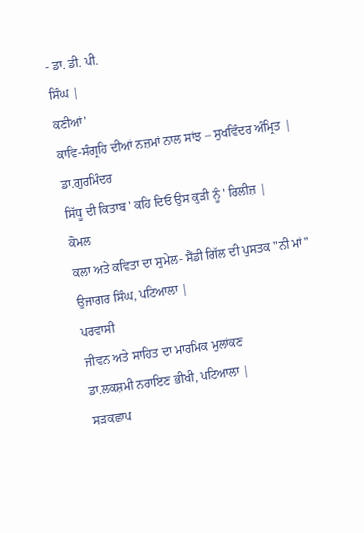- ਡਾ. ਡੀ. ਪੀ.
ਸਿੰਘ |
ਕਣੀਆਂ'
ਕਾਵਿ-ਸੰਗ੍ਰਹਿ ਦੀਆਂ ਨਜ਼ਮਾਂ ਨਾਲ ਸਾਂਝ – ਸੁਖਵਿੰਦਰ ਅੰਮ੍ਰਿਤ |
ਡਾ.ਗੁਰਮਿੰਦਰ
ਸਿੱਧੂ ਦੀ ਕਿਤਾਬ ' ਕਹਿ ਦਿਓ ਉਸ ਕੁੜੀ ਨੂੰ ' ਰਿਲੀਜ਼ |
ਕੋਮਲ
ਕਲਾ ਅਤੇ ਕਵਿਤਾ ਦਾ ਸੁਮੇਲ- ਸੈਂਡੀ ਗਿੱਲ ਦੀ ਪੁਸਤਕ "ਨੀ ਮਾਂ"
ਉਜਾਗਰ ਸਿੰਘ, ਪਟਿਆਲਾ |
ਪਰਵਾਸੀ
ਜੀਵਨ ਅਤੇ ਸਾਹਿਤ ਦਾ ਮਾਰਮਿਕ ਮੁਲਾਂਕਣ
ਡਾ.ਲਕਸ਼ਮੀ ਨਰਾਇਣ ਭੀਖੀ, ਪਟਿਆਲਾ |
ਸੜਕਛਾਪ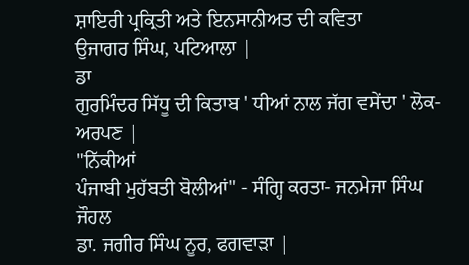ਸ਼ਾਇਰੀ ਪ੍ਰਕ੍ਰਿਤੀ ਅਤੇ ਇਨਸਾਨੀਅਤ ਦੀ ਕਵਿਤਾ
ਉਜਾਗਰ ਸਿੰਘ, ਪਟਿਆਲਾ |
ਡਾ
ਗੁਰਮਿੰਦਰ ਸਿੱਧੂ ਦੀ ਕਿਤਾਬ ' ਧੀਆਂ ਨਾਲ ਜੱਗ ਵਸੇਂਦਾ ' ਲੋਕ-ਅਰਪਣ |
"ਨਿੱਕੀਆਂ
ਪੰਜਾਬੀ ਮੁਹੱਬਤੀ ਬੋਲੀਆਂ" - ਸੰਗ੍ਹਿ ਕਰਤਾ- ਜਨਮੇਜਾ ਸਿੰਘ ਜੌਹਲ
ਡਾ. ਜਗੀਰ ਸਿੰਘ ਨੂਰ, ਫਗਵਾੜਾ |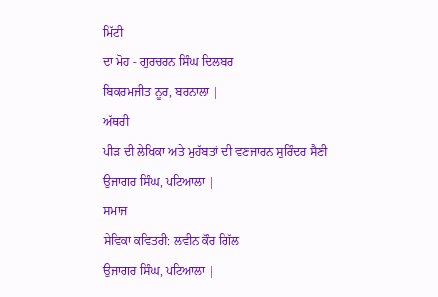ਮਿੱਟੀ
ਦਾ ਮੋਹ - ਗੁਰਚਰਨ ਸਿੰਘ ਦਿਲਬਰ
ਬਿਕਰਮਜੀਤ ਨੂਰ, ਬਰਨਾਲਾ |
ਅੱਥਰੀ
ਪੀੜ ਦੀ ਲੇਖਿਕਾ ਅਤੇ ਮੁਹੱਬਤਾਂ ਦੀ ਵਣਜਾਰਨ ਸੁਰਿੰਦਰ ਸੈਣੀ
ਉਜਾਗਰ ਸਿੰਘ, ਪਟਿਆਲਾ |
ਸਮਾਜ
ਸੇਵਿਕਾ ਕਵਿਤਰੀ: ਲਵੀਨ ਕੌਰ ਗਿੱਲ
ਉਜਾਗਰ ਸਿੰਘ, ਪਟਿਆਲਾ |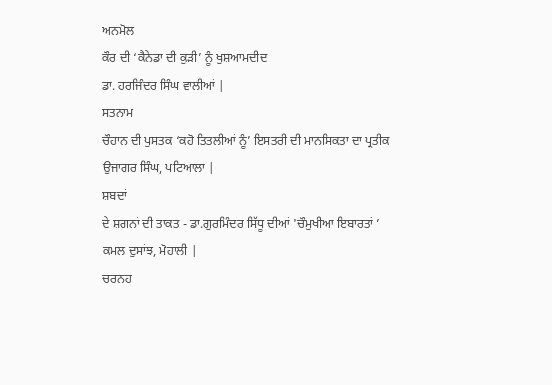ਅਨਮੋਲ
ਕੌਰ ਦੀ ‘ਕੈਨੇਡਾ ਦੀ ਕੁੜੀ’ ਨੂੰ ਖੁਸ਼ਆਮਦੀਦ
ਡਾ. ਹਰਜਿੰਦਰ ਸਿੰਘ ਵਾਲੀਆਂ |
ਸਤਨਾਮ
ਚੌਹਾਨ ਦੀ ਪੁਸਤਕ ‘ਕਹੋ ਤਿਤਲੀਆਂ ਨੂੰ’ ਇਸਤਰੀ ਦੀ ਮਾਨਸਿਕਤਾ ਦਾ ਪ੍ਰਤੀਕ
ਉਜਾਗਰ ਸਿੰਘ, ਪਟਿਆਲਾ |
ਸ਼ਬਦਾਂ
ਦੇ ਸ਼ਗਨਾਂ ਦੀ ਤਾਕਤ - ਡਾ.ਗੁਰਮਿੰਦਰ ਸਿੱਧੂ ਦੀਆਂ 'ਚੌਮੁਖੀਆ ਇਬਾਰਤਾਂ ’
ਕਮਲ ਦੁਸਾਂਝ, ਮੋਹਾਲੀ |
ਚਰਨਹ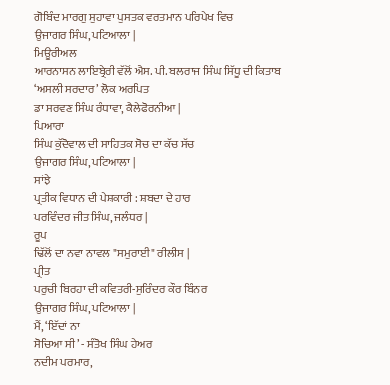ਗੋਬਿੰਦ ਮਾਰਗੁ ਸੁਹਾਵਾ ਪੁਸਤਕ ਵਰਤਮਾਨ ਪਰਿਪੇਖ ਵਿਚ
ਉਜਾਗਰ ਸਿੰਘ, ਪਟਿਆਲਾ |
ਮਿਊਰੀਅਲ
ਆਰਨਾਸਨ ਲਾਇਬ੍ਰੇਰੀ ਵੱਲੋਂ ਐਸ. ਪੀ. ਬਲਰਾਜ ਸਿੰਘ ਸਿੱਧੂ ਦੀ ਕਿਤਾਬ
‘ਅਸਲੀ ਸਰਦਾਰ’ ਲੋਕ ਅਰਪਿਤ
ਡਾ ਸਰਵਣ ਸਿੰਘ ਰੰਧਾਵਾ, ਕੈਲੇਫੋਰਨੀਆ |
ਪਿਆਰਾ
ਸਿੰਘ ਕੁੱਦੋਵਾਲ ਦੀ ਸਾਹਿਤਕ ਸੋਚ ਦਾ ਕੱਚ ਸੱਚ
ਉਜਾਗਰ ਸਿੰਘ, ਪਟਿਆਲਾ |
ਸਾਂਝੇ
ਪ੍ਰਤੀਕ ਵਿਧਾਨ ਦੀ ਪੇਸ਼ਕਾਰੀ : ਸ਼ਬਦਾ ਦੇ ਹਾਰ
ਪਰਵਿੰਦਰ ਜੀਤ ਸਿੰਘ, ਜਲੰਧਰ |
ਰੂਪ
ਢਿੱਲੋਂ ਦਾ ਨਵਾ ਨਾਵਲ "ਸਮੁਰਾਈ" ਰੀਲੀਸ |
ਪ੍ਰੀਤ
ਪਰੁਚੀ ਬਿਰਹਾ ਦੀ ਕਵਿਤਰੀ-ਸੁਰਿੰਦਰ ਕੌਰ ਬਿੰਨਰ
ਉਜਾਗਰ ਸਿੰਘ, ਪਟਿਆਲਾ |
ਮੈਂ, ‘ਇੱਦਾਂ ਨਾ
ਸੋਚਿਆ ਸੀ’ - ਸੰਤੋਖ ਸਿੰਘ ਹੇਅਰ
ਨਦੀਮ ਪਰਮਾਰ,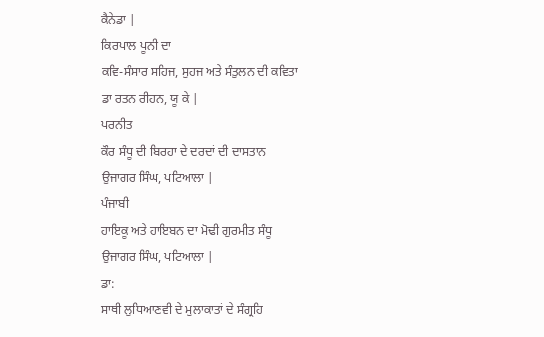ਕੈਨੇਡਾ |
ਕਿਰਪਾਲ ਪੂਨੀ ਦਾ
ਕਵਿ-ਸੰਸਾਰ ਸਹਿਜ, ਸੁਹਜ ਅਤੇ ਸੰਤੁਲਨ ਦੀ ਕਵਿਤਾ
ਡਾ ਰਤਨ ਰੀਹਨ, ਯੂ ਕੇ |
ਪਰਨੀਤ
ਕੌਰ ਸੰਧੂ ਦੀ ਬਿਰਹਾ ਦੇ ਦਰਦਾਂ ਦੀ ਦਾਸਤਾਨ
ਉਜਾਗਰ ਸਿੰਘ, ਪਟਿਆਲਾ |
ਪੰਜਾਬੀ
ਹਾਇਕੂ ਅਤੇ ਹਾਇਬਨ ਦਾ ਮੋਢੀ ਗੁਰਮੀਤ ਸੰਧੂ
ਉਜਾਗਰ ਸਿੰਘ, ਪਟਿਆਲਾ |
ਡਾ:
ਸਾਥੀ ਲੁਧਿਆਣਵੀ ਦੇ ਮੁਲਾਕਾਤਾਂ ਦੇ ਸੰਗ੍ਰਹਿ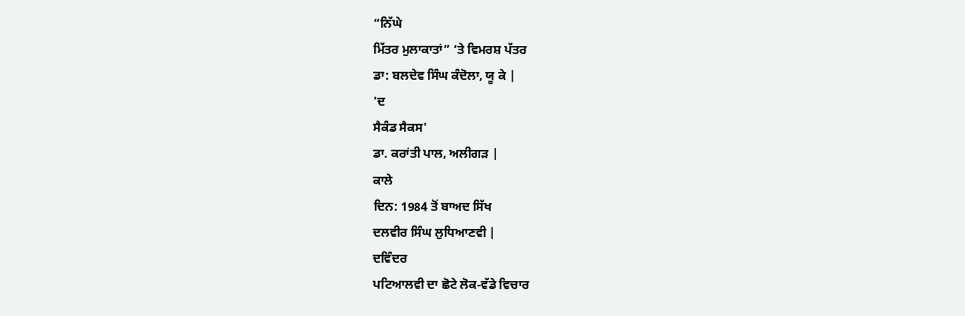“ਨਿੱਘੇ
ਮਿੱਤਰ ਮੁਲਾਕਾਤਾਂ” ‘ਤੇ ਵਿਮਰਸ਼ ਪੱਤਰ
ਡਾ: ਬਲਦੇਵ ਸਿੰਘ ਕੰਦੋਲਾ, ਯੂ ਕੇ |
'ਦ
ਸੈਕੰਡ ਸੈਕਸ'
ਡਾ. ਕਰਾਂਤੀ ਪਾਲ, ਅਲੀਗੜ |
ਕਾਲੇ
ਦਿਨ: 1984 ਤੋਂ ਬਾਅਦ ਸਿੱਖ
ਦਲਵੀਰ ਸਿੰਘ ਲੁਧਿਆਣਵੀ |
ਦਵਿੰਦਰ
ਪਟਿਆਲਵੀ ਦਾ ਛੋਟੇ ਲੋਕ-ਵੱਡੇ ਵਿਚਾਰ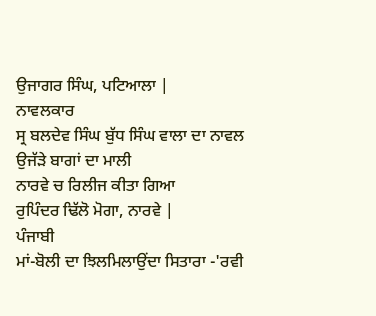ਉਜਾਗਰ ਸਿੰਘ, ਪਟਿਆਲਾ |
ਨਾਵਲਕਾਰ
ਸ੍ਰ ਬਲਦੇਵ ਸਿੰਘ ਬੁੱਧ ਸਿੰਘ ਵਾਲਾ ਦਾ ਨਾਵਲ ਉਜੱੜੇ ਬਾਗਾਂ ਦਾ ਮਾਲੀ
ਨਾਰਵੇ ਚ ਰਿਲੀਜ ਕੀਤਾ ਗਿਆ
ਰੁਪਿੰਦਰ ਢਿੱਲੋ ਮੋਗਾ, ਨਾਰਵੇ |
ਪੰਜਾਬੀ
ਮਾਂ-ਬੋਲੀ ਦਾ ਝਿਲਮਿਲਾਉਂਦਾ ਸਿਤਾਰਾ -'ਰਵੀ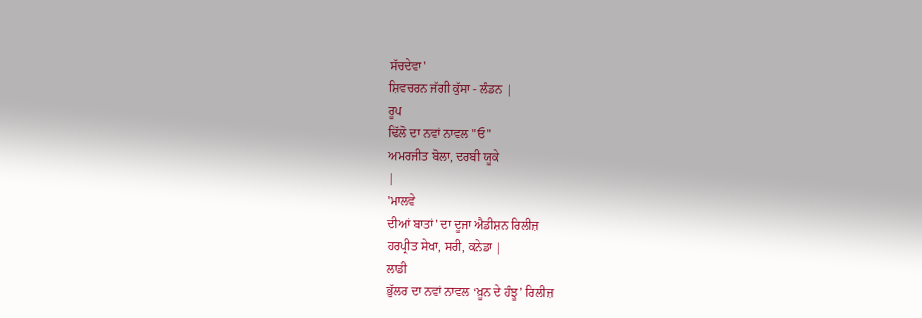ਸੱਚਦੇਵਾ'
ਸ਼ਿਵਚਰਨ ਜੱਗੀ ਕੁੱਸਾ - ਲੰਡਨ |
ਰੂਪ
ਢਿੱਲੋ ਦਾ ਨਵਾਂ ਨਾਵਲ "ਓ"
ਅਮਰਜੀਤ ਬੋਲਾ, ਦਰਬੀ ਯੂਕੇ
|
'ਮਾਲਵੇ
ਦੀਆਂ ਬਾਤਾਂ' ਦਾ ਦੂਜਾ ਐਡੀਸ਼ਨ ਰਿਲੀਜ਼
ਹਰਪ੍ਰੀਤ ਸੇਖਾ, ਸਰੀ, ਕਨੇਡਾ |
ਲਾਡੀ
ਭੁੱਲਰ ਦਾ ਨਵਾਂ ਨਾਵਲ ‘ਖ਼ੂਨ ਦੇ ਹੰਝੂ’ ਰਿਲੀਜ਼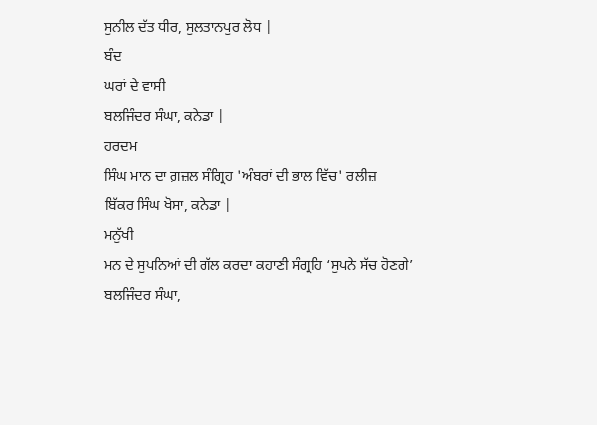ਸੁਨੀਲ ਦੱਤ ਧੀਰ, ਸੁਲਤਾਨਪੁਰ ਲੋਧ |
ਬੰਦ
ਘਰਾਂ ਦੇ ਵਾਸੀ
ਬਲਜਿੰਦਰ ਸੰਘਾ, ਕਨੇਡਾ |
ਹਰਦਮ
ਸਿੰਘ ਮਾਨ ਦਾ ਗ਼ਜ਼ਲ ਸੰਗ੍ਰਿਹ 'ਅੰਬਰਾਂ ਦੀ ਭਾਲ ਵਿੱਚ' ਰਲੀਜ਼
ਬਿੱਕਰ ਸਿੰਘ ਖੋਸਾ, ਕਨੇਡਾ |
ਮਨੁੱਖੀ
ਮਨ ਦੇ ਸੁਪਨਿਆਂ ਦੀ ਗੱਲ ਕਰਦਾ ਕਹਾਣੀ ਸੰਗ੍ਰਹਿ ‘ਸੁਪਨੇ ਸੱਚ ਹੋਣਗੇ’
ਬਲਜਿੰਦਰ ਸੰਘਾ,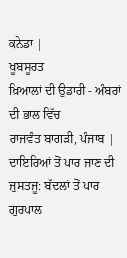ਕਨੇਡਾ |
ਖੂਬਸੂਰਤ
ਖ਼ਿਆਲਾਂ ਦੀ ਉਡਾਰੀ - ਅੰਬਰਾਂ ਦੀ ਭਾਲ ਵਿੱਚ
ਰਾਜਵੰਤ ਬਾਗੜੀ, ਪੰਜਾਬ |
ਦਾਇਰਿਆਂ ਤੋਂ ਪਾਰ ਜਾਣ ਦੀ ਜੁਸਤਜੂ: ਬੱਦਲਾਂ ਤੋਂ ਪਾਰ
ਗੁਰਪਾਲ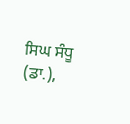ਸਿਘ ਸੰਧੂ (ਡਾ.),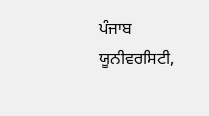ਪੰਜਾਬ ਯੂਨੀਵਰਸਿਟੀ,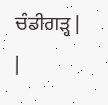ਚੰਡੀਗੜ੍ਹ |
|